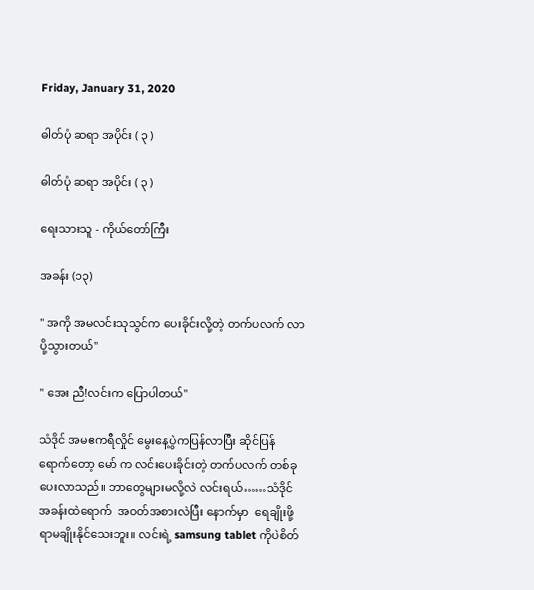Friday, January 31, 2020

ဓါတ်ပုံ ဆရာ အပိုင်း ( ၃ )

ဓါတ်ပုံ ဆရာ အပိုင်း ( ၃ )

ရေးသားသူ - ကိုယ်တော်ကြီး

အခန်း (၁၃)

" အကို အမလင်းသုသွင်က ပေးခိုင်းလို့တဲ့ တက်ပလက် လာပို့သွားတယ်"

" အေး ညီ!လင်းက ပြောပါတယ်"

သံဒိုင် အမဧကရီလှိုင် မွေးနေ့ပွဲကပြန်လာပြီး ဆိုင်ပြန်ရောက်တော့ မော် က လင်းပေးခိုင်းတဲ့ တက်ပလက် တစ်ခု ပေးလာသည်။ ဘာတွေများမလို့လဲ လင်းရယ်……သံဒိုင်  အခန်းထဲရောက်  အဝတ်အစားလဲပြီး နောက်မှာ  ရေချိုးဖို့ရာမချိုးနိုင်သေးဘူး။ လင်းရဲ့ samsung tablet ကိုပဲစိတ်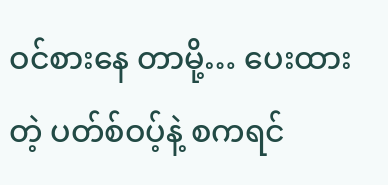ဝင်စားနေ တာမို့… ပေးထားတဲ့ ပတ်စ်ဝပ့်နဲ့ စကရင်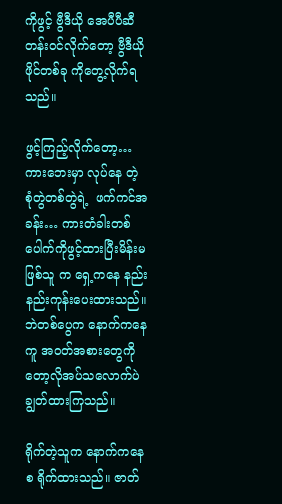ကိုဖွင့် ဗွီဒီယို အေပီပီဆီတန်းဝင်လိုက်တော့ ဗွီဒီယိုဖိုင်တစ်ခု ကိုတွေ့လိုက်ရသည်။

ဖွင့်ကြည့်လိုက်တော့…ကားဘေးမှာ လုပ်နေ တဲ့ စုံတွဲတစ်တွဲရဲ့  ဖက်ကင်အခန်း… ကားတံခါးတစ်ပေါက်ကိုဖွင့်ထားပြီးမိန်းမဖြစ်သူ က ရှေ့ကနေ နည်းနည်းကုန်းပေးထားသည်။ ဘဲတစ်ပွေက နောက်ကနေ ကူ အဝတ်အစားတွေကိုတော့လိုအပ်သလောက်ပဲချွတ်ထားကြသည်။

ရိုက်တဲ့သူက နောက်ကနေ စ ရိုက်ထားသည်။ ဇာတ်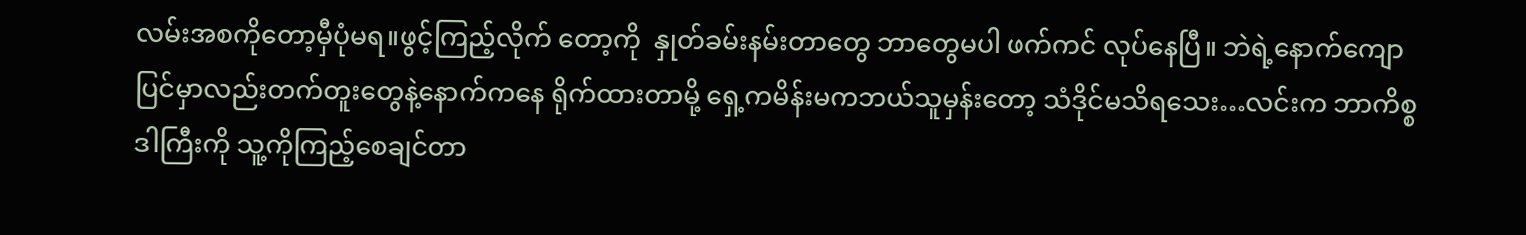လမ်းအစကိုတော့မှီပုံမရ။ဖွင့်ကြည့်လိုက် တော့ကို  နှုတ်ခမ်းနမ်းတာတွေ ဘာတွေမပါ ဖက်ကင် လုပ်နေပြီ။ ဘဲရဲ့နောက်ကျောပြင်မှာလည်းတက်တူးတွေနဲ့နောက်ကနေ ရိုက်ထားတာမို့ ရှေ့ကမိန်းမကဘယ်သူမှန်းတော့ သံဒိုင်မသိရသေး…လင်းက ဘာကိစ္စဒါကြီးကို သူ့ကိုကြည့်စေချင်တာ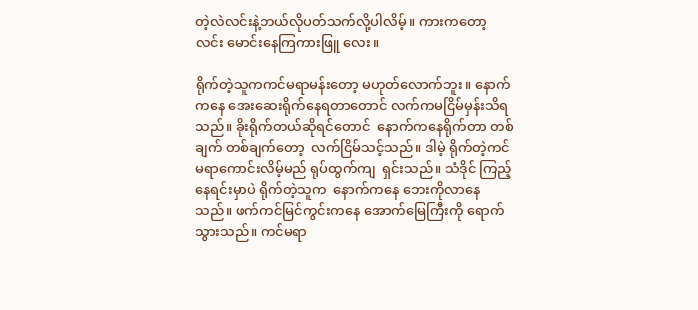တဲ့လဲလင်းနဲ့ဘယ်လိုပတ်သက်လို့ပါလိမ့်။ ကားကတော့ လင်း မောင်းနေကြကားဖြူ လေး။

ရိုက်တဲ့သူကကင်မရာမန်းတော့ မဟုတ်လောက်ဘူး။ နောက်ကနေ အေးဆေးရိုက်နေရတာတောင် လက်ကမငြိမ်မှန်းသိရသည်။ ခိုးရိုက်တယ်ဆိုရင်တောင်  နောက်ကနေရိုက်တာ တစ်ချက် တစ်ချက်တော့  လက်ငြိမ်သင့်သည်။ ဒါမဲ့ ရိုက်တဲ့ကင်မရာကောင်းလိမ့်မည် ရုပ်ထွက်ကျ  ရှင်းသည်။ သံဒိုင် ကြည့်နေရင်းမှာပဲ ရိုက်တဲ့သူက  နောက်ကနေ ဘေးကိုလာနေသည်။ ဖက်ကင်မြင်ကွင်းကနေ အောက်မြေကြီးကို ရောက်သွားသည်။ ကင်မရာ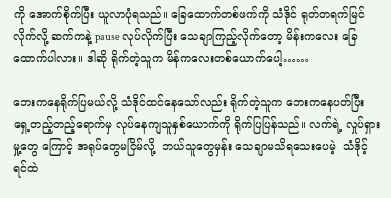ကို အောက်စိုက်ပြီး ယူလာပုံရသည်။ ခြေထောက်တစ်ဖက်ကို သံဒိုင် ရုတ်တရက်မြင်လိုက်လို့ ဆက်ကနဲ့ pause လုပ်လိုက်ပြီး သေချာကြည့်လိုက်တော့ မိန်းကလေး ခြေထောက်ပါလား။ ဒါဆို ရိုက်တဲ့သူက မိန်ကလေးတစ်ယောက်ပေါ့……

ဘေးကနေရိုက်ပြမယ်လို့ သံဒိုင်ထင်နေသော်လည်း ရိုက်တဲ့သူက ဘေးကနေပတ်ပြီး ရှေ့တည့်တည့်ရောက်မှ လုပ်နေကျသူနှစ်ယောက်ကို ရိုက်ပြပြန်သည်။ လက်ရဲ့ လှုပ်ရှားမှု့တွေ ကြောင့် အရုပ်တွေမငြိမ်လို့  ဘယ်သူတွေမှန်း သေချာမသိရသေးပေမဲ့  သံဒိုင့်ရင်ထဲ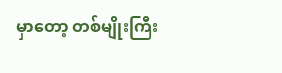မှာတော့ တစ်မျိုးကြီး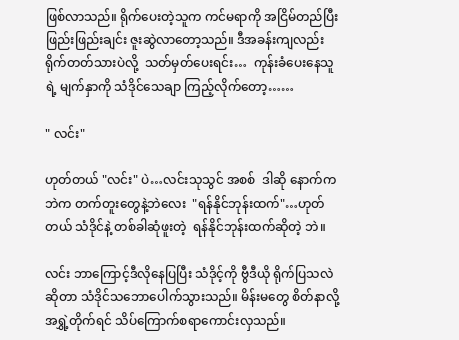ဖြစ်လာသည်။ ရိုက်ပေးတဲ့သူက ကင်မရာကို အငြိမ်တည်ပြီး ဖြည်းဖြည်းချင်း ဇူးဆွဲလာတော့သည်။ ဒီအခန်းကျလည်း ရိုက်တတ်သားပဲလို့  သတ်မှတ်ပေးရင်း…  ကုန်းခံပေးနေသူရဲ့ မျက်နှာကို သံဒိုင်သေချာ ကြည့်လိုက်တော့……

" လင်း"

ဟုတ်တယ် "လင်း" ပဲ…လင်းသုသွင် အစစ်  ဒါဆို နောက်ကဘဲက တက်တူးတွေနဲ့ဘဲလေး  "ရန်နိုင်ဘုန်းထက်"…ဟုတ်တယ် သံဒိုင်နဲ့ တစ်ခါဆုံဖူးတဲ့  ရန်နိုင်ဘုန်းထက်ဆိုတဲ့ ဘဲ။

လင်း ဘာကြောင့်ဒီလိုနေပြပြီး သံဒိုင့်ကို ဗွီဒီယို ရိုက်ပြသလဲဆိုတာ သံဒိုင်သဘောပေါက်သွားသည်။ မိန်းမတွေ စိတ်နာလို့  အရွှဲ့တိုက်ရင် သိပ်ကြောက်စရာကောင်းလှသည်။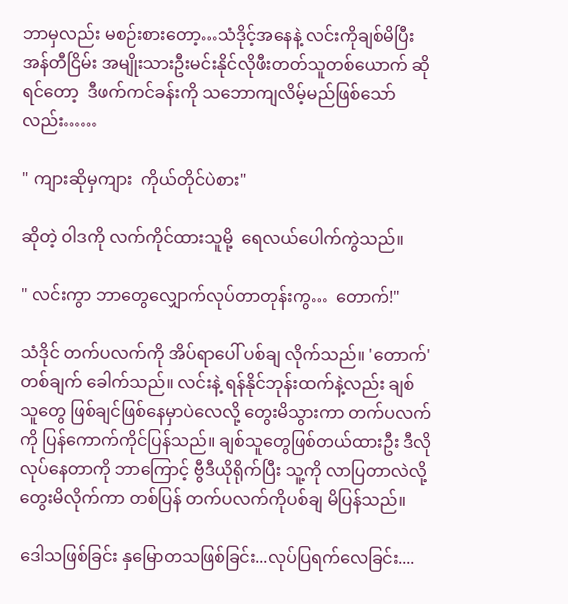ဘာမှလည်း မစဉ်းစားတော့…သံဒိုင့်အနေနဲ့ လင်းကိုချစ်မိပြီး  အန်တီငြိမ်း အမျိုးသားဦးမင်းနိုင်လိုဖီးတတ်သူတစ်ယောက် ဆိုရင်တော့  ဒီဖက်ကင်ခန်းကို သဘောကျလိမ့်မည်ဖြစ်သော်လည်း……

" ကျားဆိုမှကျား  ကိုယ်တိုင်ပဲစား"

ဆိုတဲ့ ဝါဒကို လက်ကိုင်ထားသူမို့  ရေလယ်ပေါက်ကွဲသည်။

" လင်းကွာ ဘာတွေလျှောက်လုပ်တာတုန်းကွ…  တောက်!"

သံဒိုင် တက်ပလက်ကို အိပ်ရာပေါ် ပစ်ချ လိုက်သည်။ 'တောက်'တစ်ချက် ခေါက်သည်။ လင်းနဲ့ ရန်နိုင်ဘုန်းထက်နဲ့လည်း ချစ်သူတွေ ဖြစ်ချင်ဖြစ်နေမှာပဲလေလို့ တွေးမိသွားကာ တက်ပလက်ကို ပြန်ကောက်ကိုင်ပြန်သည်။ ချစ်သူတွေဖြစ်တယ်ထားဦး ဒီလိုလုပ်နေတာကို ဘာကြောင့် ဗွီဒီယိုရိုက်ပြီး သူ့ကို လာပြတာလဲလို့တွေးမိလိုက်ကာ တစ်ပြန် တက်ပလက်ကိုပစ်ချ မိပြန်သည်။

ဒေါသဖြစ်ခြင်း နှမြောတသဖြစ်ခြင်း...လုပ်ပြရက်လေခြင်း....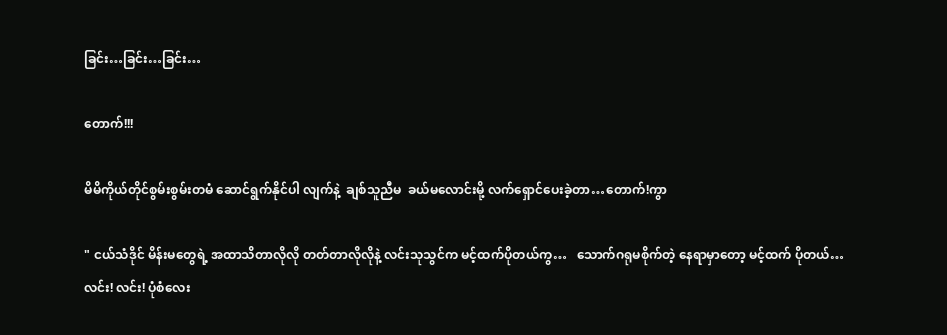ခြင်း…ခြင်း…ခြင်း…

တောက်!!!

မိမိကိုယ်တိုင်စွမ်းစွမ်းတမံ ဆောင်ရွက်နိုင်ပါ လျက်နဲ့  ချစ်သူညီမ  ခယ်မလောင်းမို့ လက်ရှောင်ပေးခဲ့တာ…တောက်!ကွာ

" ငယ်သံဒိုင် မိန်းမတွေရဲ့ အထာသိတာလိုလို တတ်တာလိုလိုနဲ့ လင်းသုသွင်က မင့်ထက်ပိုတယ်ကွ…   သောက်ဂရုမစိုက်တဲ့ နေရာမှာတော့ မင့်ထက် ပိုတယ်…လင်း! လင်း! ပုံစံလေး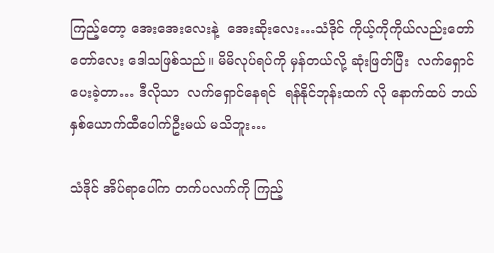ကြည့်တော့ အေးအေးလေးနဲ့  အေးဆိုးလေး…သံဒိုင် ကိုယ့်ကိုကိုယ်လည်းတော်တော်လေး ဒေါသဖြစ်သည်။ မိမိလုပ်ရပ်ကို မှန်တယ်လို့ ဆုံးဖြတ်ပြီး  လက်ရှောင်ပေးခဲ့တာ… ဒီလိုသာ  လက်ရှောင်နေရင်  ရန်နိုင်ဘုန်းထက် လို နောက်ထပ် ဘယ်နှစ်ယောက်ထီပေါက်ဦးမယ် မသိဘူး…

သံဒိုင် အိပ်ရာပေါ်က တက်ပလက်ကို ကြည့်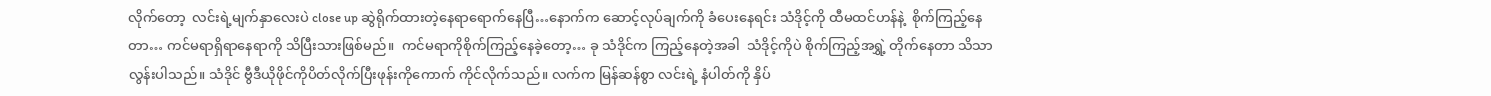လိုက်တော့  လင်းရဲ့မျက်နှာလေးပဲ close up ဆွဲရိုက်ထားတဲ့နေရာရောက်နေပြီ…နောက်က ဆောင့်လုပ်ချက်ကို ခံပေးနေရင်း သံဒိုင့်ကို ထီမထင်ဟန်နဲ့  စိုက်ကြည့်နေတာ… ကင်မရာရှိရာနေရာကို သိပြီးသားဖြစ်မည်။  ကင်မရာကိုစိုက်ကြည့်နေခဲ့တော့… ခု သံဒိုင်က ကြည့်နေတဲ့အခါ  သံဒိုင့်ကိုပဲ စိုက်ကြည့်အရွှဲ့ တိုက်နေတာ သိသာလွန်းပါသည်။ သံဒိုင် ဗွီဒီယိုဖိုင်ကိုပိတ်လိုက်ပြီးဖုန်းကိုကောက် ကိုင်လိုက်သည်။ လက်က မြန်ဆန်စွာ လင်းရဲ့ နံပါတ်ကို နှိပ်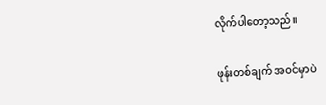လိုက်ပါတော့သည်။

ဖုန်းတစ်ချက် အဝင်မှာပဲ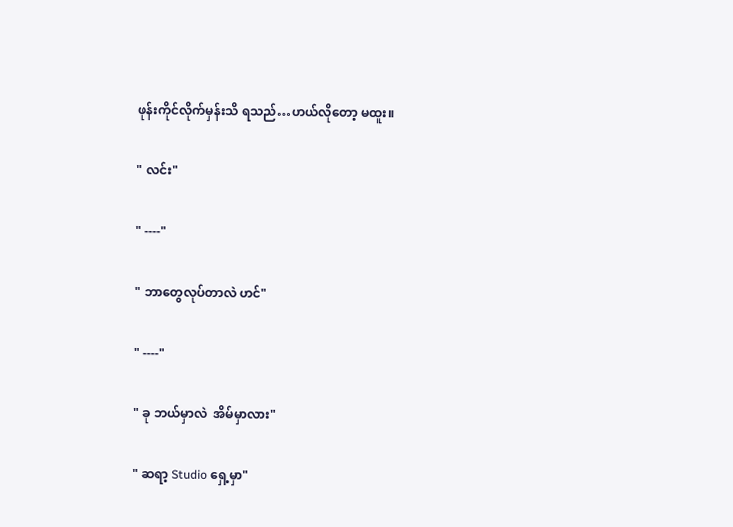ဖုန်းကိုင်လိုက်မှန်းသိ ရသည်…ဟယ်လိုတော့ မထူး။

" လင်း"

" ----"

" ဘာတွေလုပ်တာလဲ ဟင်"

" ----"

" ခု ဘယ်မှာလဲ  အိမ်မှာလား"

" ဆရာ့ Studio ရှေ့မှာ"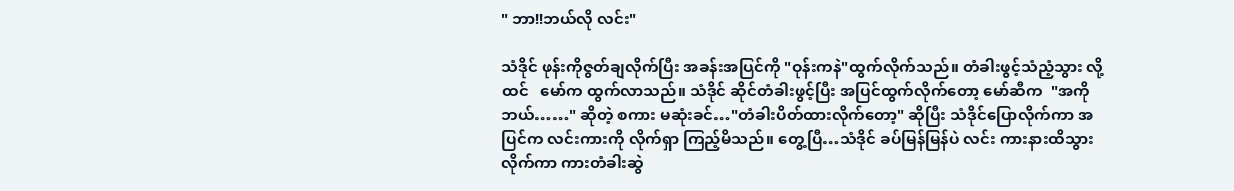" ဘာ!!ဘယ်လို လင်း"

သံဒိုင် ဖုန်းကိုဇွတ်ချလိုက်ပြီး အခန်းအပြင်ကို "ဝုန်းကနဲ"ထွက်လိုက်သည်။ တံခါးဖွင့်သံညံ့သွား လို့ထင်   မော်က ထွက်လာသည်။ သံဒိုင် ဆိုင်တံခါးဖွင့်ပြီး အပြင်ထွက်လိုက်တော့ မော်ဆီက  "အကို ဘယ်……" ဆိုတဲ့ စကား မဆုံးခင်…"တံခါးပိတ်ထားလိုက်တော့" ဆိုပြီး သံဒိုင်ပြောလိုက်ကာ အပြင်က လင်းကားကို လိုက်ရှာ ကြည့်မိသည်။ တွေ့ပြီ…သံဒိုင် ခပ်မြန်မြန်ပဲ လင်း ကားနားထိသွားလိုက်ကာ ကားတံခါးဆွဲ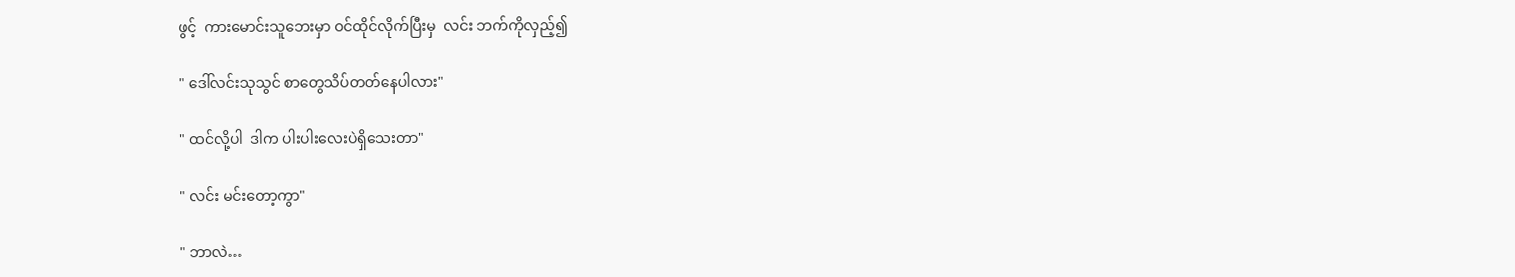ဖွင့်  ကားမောင်းသူဘေးမှာ ဝင်ထိုင်လိုက်ပြီးမှ  လင်း ဘက်ကိုလှည့်၍

" ဒေါ်လင်းသုသွင် စာတွေသိပ်တတ်နေပါလား"

" ထင်လို့ပါ  ဒါက ပါးပါးလေးပဲရှိသေးတာ"

" လင်း မင်းတော့ကွာ"

" ဘာလဲ…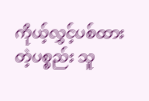ကိုယ့်လွှင့်ပစ်ထားတဲ့ပစ္စည်း သူ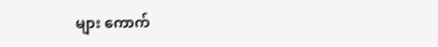များ ကောက်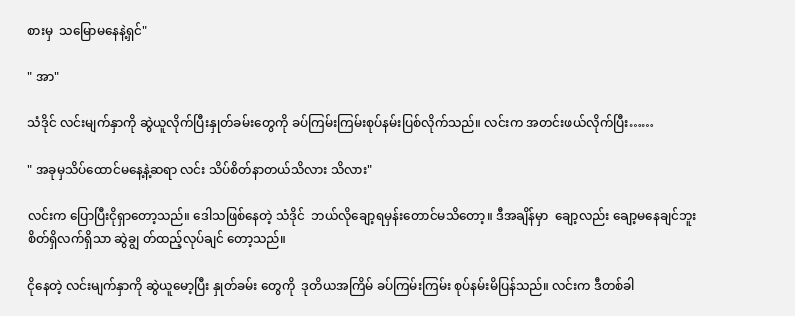စားမှ  သမြောမနေနဲ့ရှင်"

" အာ"

သံဒိုင် လင်းမျက်နှာကို ဆွဲယူလိုက်ပြီးနှုတ်ခမ်းတွေကို ခပ်ကြမ်းကြမ်းစုပ်နမ်းပြစ်လိုက်သည်။ လင်းက အတင်းဖယ်လိုက်ပြီး……

" အခုမှသိပ်ထောင်မနေ့နဲ့ဆရာ လင်း သိပ်စိတ်နာတယ်သိလား သိလား"

လင်းက ပြောပြီးငိုရှာတော့သည်။ ဒေါသဖြစ်နေတဲ့ သံဒိုင်  ဘယ်လိုချော့ရမှန်းတောင်မသိတော့။ ဒီအချိန်မှာ  ချော့လည်း ချော့မနေချင်ဘူး  စိတ်ရှိလက်ရှိသာ ဆွဲချွ တ်ထည့်လုပ်ချင် တော့သည်။

ငိုနေတဲ့ လင်းမျက်နှာကို ဆွဲယူမော့ပြီး နှုတ်ခမ်း တွေကို  ဒုတိယအကြိမ် ခပ်ကြမ်းကြမ်း စုပ်နမ်းမိပြန်သည်။ လင်းက ဒီတစ်ခါ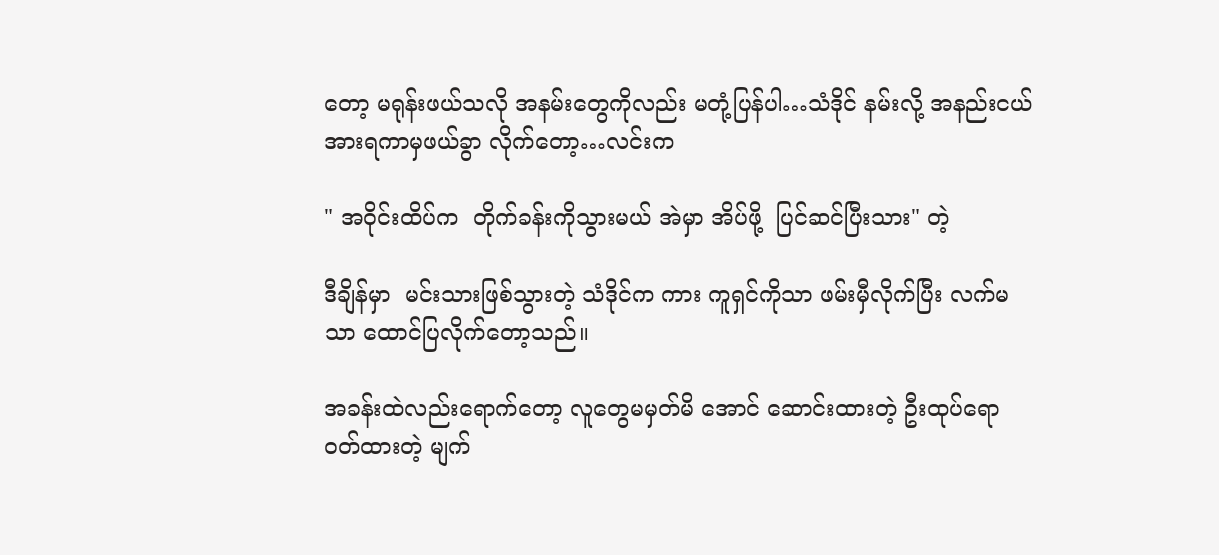တော့ မရုန်းဖယ်သလို အနမ်းတွေကိုလည်း မတုံ့ပြန်ပါ…သံဒိုင် နမ်းလို့ အနည်းငယ်အားရကာမှဖယ်ခွာ လိုက်တော့…လင်းက

" အဝိုင်းထိပ်က  တိုက်ခန်းကိုသွားမယ် အဲမှာ အိပ်ဖို့  ပြင်ဆင်ပြီးသား" တဲ့

ဒီချိန်မှာ  မင်းသားဖြစ်သွားတဲ့ သံဒိုင်က ကား ကူရှင်ကိုသာ ဖမ်းမှီလိုက်ပြီး လက်မသာ ထောင်ပြလိုက်တော့သည်။

အခန်းထဲလည်းရောက်တော့ လူတွေမမှတ်မိ အောင် ဆောင်းထားတဲ့ ဦးထုပ်ရော ဝတ်ထားတဲ့ မျက်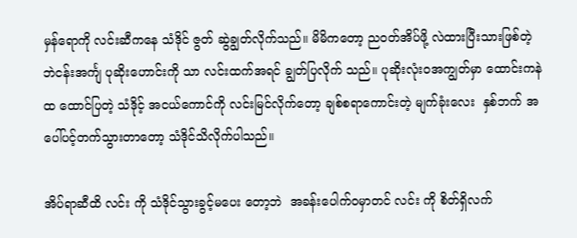မှန်ရောကို လင်းဆီကနေ သံဒိုင် ဇွတ် ဆွဲချွတ်လိုက်သည်။ မိမိကတော့ ညဝတ်အိပ်ဖို့ လဲထားပြီးသားဖြစ်တဲ့  ဘဲငန်းအင်္ကျ ပုဆိုးဟောင်းကို သာ လင်းထက်အရင် ချွတ်ပြလိုက် သည်။ ပုဆိုးလုံးဝအကျွတ်မှာ ထောင်းကနဲထ ထောင်ပြတဲ့ သံဒိုင့် အငယ်ကောင်ကို လင်းမြင်လိုက်တော့ ချစ်စရာကောင်းတဲ့ မျက်ခုံးလေး  နှစ်ဘက် အပေါ်ပင့်တက်သွားတာတော့ သံဒိုင်သိလိုက်ပါသည်။

အိပ်ရာဆီထိ လင်း ကို သံဒိုင်သွားခွင့်မပေး တော့ဘဲ  အခန်းပေါက်ဝမှာတင် လင်း ကို စိတ်ရှိလက်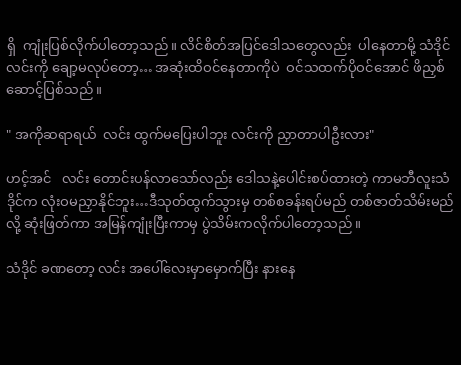ရှိ  ကျုံးပြစ်လိုက်ပါတော့သည်။ လိင်စိတ်အပြင်ဒေါသတွေလည်း  ပါနေတာမို့ သံဒိုင် လင်းကို ချော့မလုပ်တော့… အဆုံးထိဝင်နေတာကိုပဲ  ဝင်သထက်ပိုဝင်အောင် ဖိညှစ်ဆောင့်ပြစ်သည်။

" အကိုဆရာရယ်  လင်း ထွက်မပြေးပါဘူး လင်းကို ညှာတာပါဦးလား"

ဟင့်အင်   လင်း တောင်းပန်လာသော်လည်း ဒေါသနဲ့ပေါင်းစပ်ထားတဲ့ ကာမဘီလူးသံဒိုင်က လုံးဝမညှာနိုင်ဘူး…ဒီသုတ်ထွက်သွားမှ တစ်စခန်းရပ်မည် တစ်ဇာတ်သိမ်းမည်လို့ ဆုံးဖြတ်ကာ အမြန်ကျုံးပြီးကာမှ ပွဲသိမ်းကလိုက်ပါတော့သည်။

သံဒိုင် ခဏတော့ လင်း အပေါ်လေးမှာမှောက်ပြီး နားနေ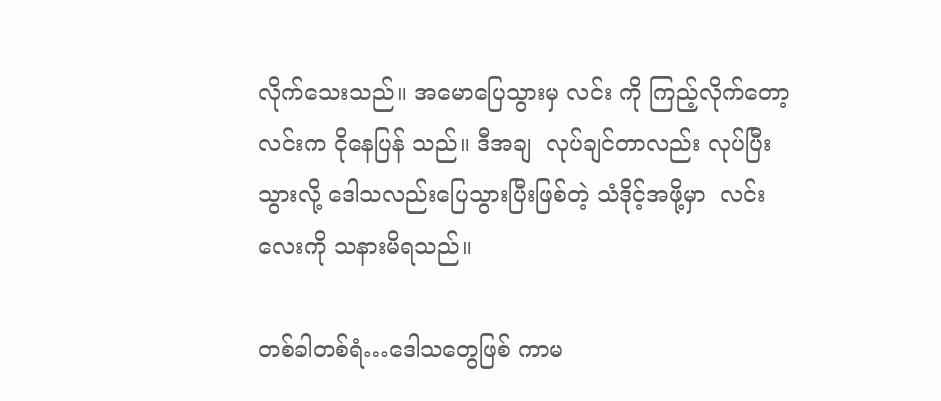လိုက်သေးသည်။ အမောပြေသွားမှ လင်း ကို ကြည့်လိုက်တော့  လင်းက ငိုနေပြန် သည်။ ဒီအချ  လုပ်ချင်တာလည်း လုပ်ပြီးသွားလို့ ဒေါသလည်းပြေသွားပြီးဖြစ်တဲ့ သံဒိုင့်အဖို့မှာ  လင်း လေးကို သနားမိရသည်။

တစ်ခါတစ်ရံ…ဒေါသတွေဖြစ် ကာမ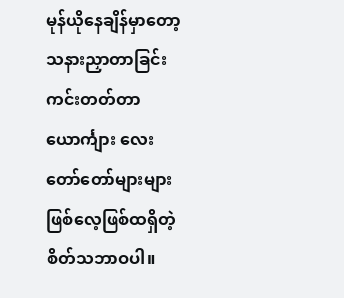မုန်ယိုနေချိန်မှာတော့ သနားညှာတာခြင်းကင်းတတ်တာ ယောင်္ကျား လေး တော်တော်များများဖြစ်လေ့ဖြစ်ထရှိတဲ့ စိတ်သဘာဝပါ။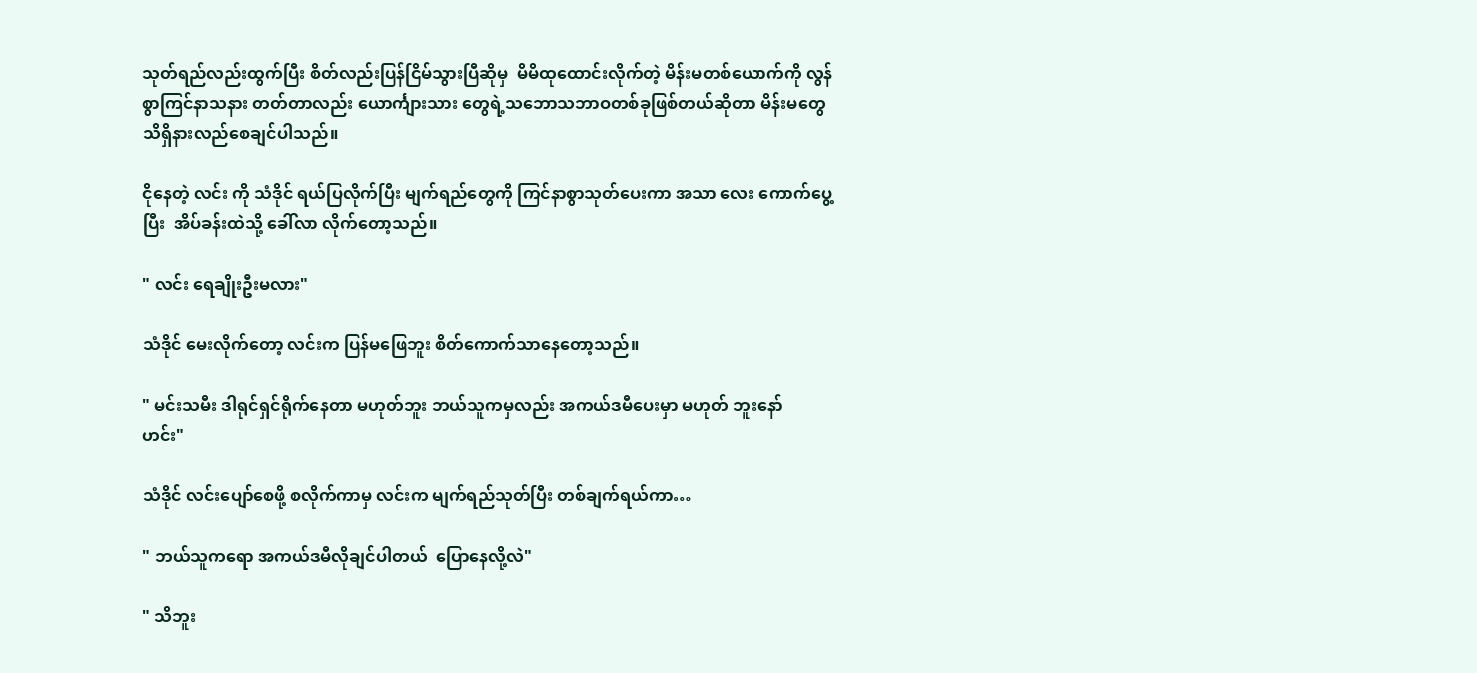သုတ်ရည်လည်းထွက်ပြီး စိတ်လည်းပြန်ငြိမ်သွားပြီဆိုမှ  မိမိထုထောင်းလိုက်တဲ့ မိန်းမတစ်ယောက်ကို လွန်စွာကြင်နာသနား တတ်တာလည်း ယောင်္ကျားသား တွေရဲ့သဘောသဘာဝတစ်ခုဖြစ်တယ်ဆိုတာ မိန်းမတွေ သိရှိနားလည်စေချင်ပါသည်။

ငိုနေတဲ့ လင်း ကို သံဒိုင် ရယ်ပြလိုက်ပြီး မျက်ရည်တွေကို ကြင်နာစွာသုတ်ပေးကာ အသာ လေး ကောက်ပွေ့ပြီး  အိပ်ခန်းထဲသို့ ခေါ်လာ လိုက်တော့သည်။

" လင်း ရေချိုးဦးမလား"

သံဒိုင် မေးလိုက်တော့ လင်းက ပြန်မဖြေဘူး စိတ်ကောက်သာနေတော့သည်။

" မင်းသမီး ဒါရုင်ရှင်ရိုက်နေတာ မဟုတ်ဘူး ဘယ်သူကမှလည်း အကယ်ဒမီပေးမှာ မဟုတ် ဘူးနော်  ဟင်း"

သံဒိုင် လင်းပျော်စေဖို့ စလိုက်ကာမှ လင်းက မျက်ရည်သုတ်ပြီး တစ်ချက်ရယ်ကာ…

" ဘယ်သူကရော အကယ်ဒမီလိုချင်ပါတယ်  ပြောနေလို့လဲ"

" သိဘူး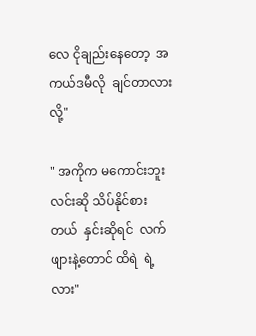လေ ငိုချည်းနေတော့  အကယ်ဒမီလို  ချင်တာလားလို့"

" အကိုက မကောင်းဘူး  လင်းဆို သိပ်နိုင်စား  တယ်  နှင်းဆိုရင်  လက်ဖျားနဲ့တောင် ထိရဲ  ရဲ့လား"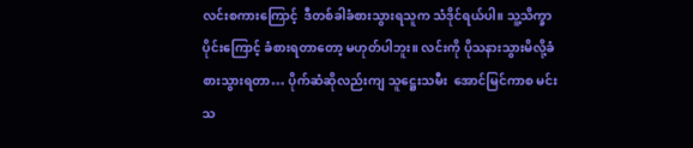လင်းစကားကြောင့်  ဒီတစ်ခါခံစားသွားရသူက သံဒိုင်ရယ်ပါ။ သူ့သိက္ခာပိုင်းကြောင့် ခံစားရတာတော့ မဟုတ်ပါဘူး။ လင်းကို ပိုသနားသွားမိလို့ခံစားသွားရတာ… ပိုက်ဆံဆိုလည်းကျ သူဋ္ဌေးသမီး  အောင်မြင်ကာစ မင်းသ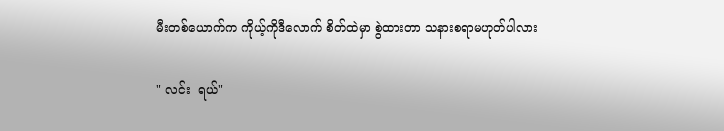မီးတစ်ယောက်က ကိုယ့်ကိုဒီလောက် စိတ်ထဲမှာ စွဲထားတာ သနားစရာမဟုတ်ပါလား

" လင်း  ရယ်"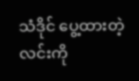သံဒိုင် ပွေ့ထားတဲ့လင်းကို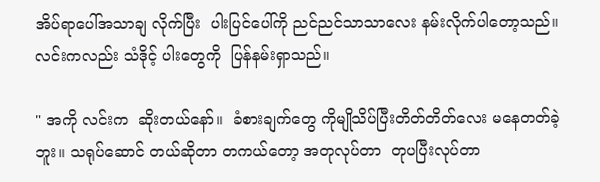အိပ်ရာပေါ်အသာချ လိုက်ပြီး  ပါးပြင်ပေါ်ကို ညင်ညင်သာသာလေး နမ်းလိုက်ပါတော့သည်။ လင်းကလည်း သံဒိုင့် ပါးတွေကို  ပြန်နမ်းရှာသည်။

" အကို လင်းက  ဆိုးတယ်နော်။  ခံစားချက်တွေ ကိုမျိုသိပ်ပြီးတိတ်တိတ်လေး မနေတတ်ခဲ့ဘူး။ သရုပ်ဆောင် တယ်ဆိုတာ တကယ်တော့ အတုလုပ်တာ  တုပပြီးလုပ်တာ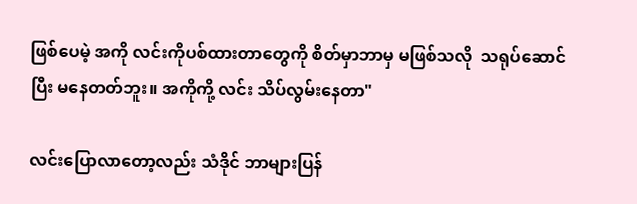ဖြစ်ပေမဲ့ အကို လင်းကိုပစ်ထားတာတွေကို စိတ်မှာဘာမှ မဖြစ်သလို  သရုပ်ဆောင်ပြီး မနေတတ်ဘူး။ အကိုကို့ လင်း သိပ်လွမ်းနေတာ"

လင်းပြောလာတော့လည်း သံဒိုင် ဘာများပြန်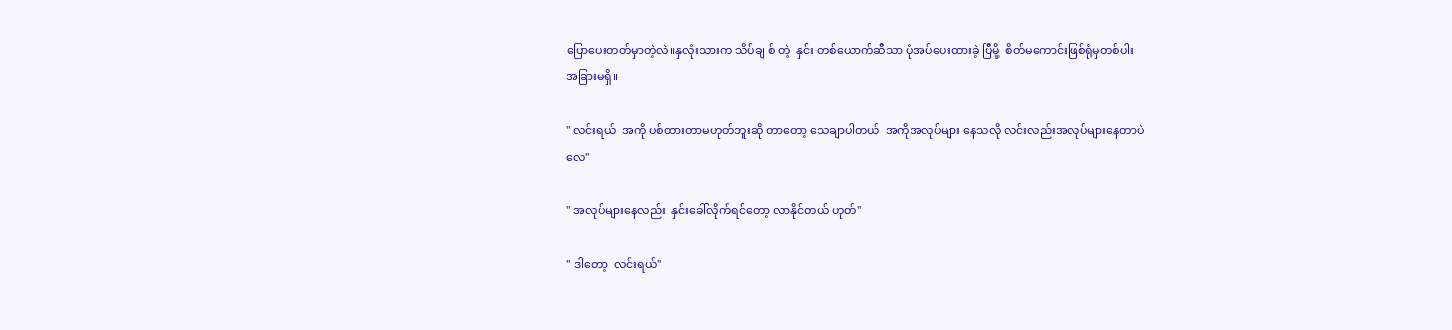ပြောပေးတတ်မှာတဲ့လဲ။နှလုံးသားက သိပ်ချ စ် တဲ့  နှင်း တစ်ယောက်ဆီသာ ပုံအပ်ပေးထားခဲ့ ပြီမို့  စိတ်မကောင်းဖြစ်ရုံမှတစ်ပါး အခြားမရှိ။

" လင်းရယ်  အကို ပစ်ထားတာမဟုတ်ဘူးဆို တာတော့ သေချာပါတယ်  အကိုအလုပ်များ နေသလို လင်းလည်းအလုပ်များနေတာပဲ လေ"

" အလုပ်များနေလည်း  နှင်းခေါ်လိုက်ရင်တော့ လာနိုင်တယ် ဟုတ်"

" ဒါတော့  လင်းရယ်"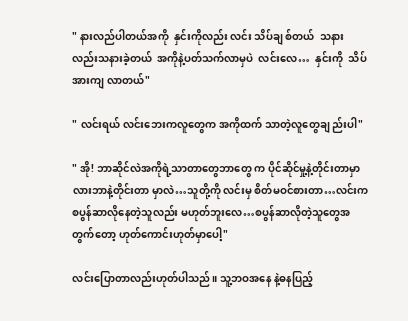" နားလည်ပါတယ်အကို  နှင်းကိုလည်း လင်း သိပ်ချ စ်တယ်  သနားလည်းသနားခဲ့တယ်  အကိုနဲ့ပတ်သက်လာမှပဲ  လင်းလေ…  နှင်းကို  သိပ်အားကျ လာတယ်"

" လင်းရယ် လင်းဘေးကလူတွေက အကိုထက် သာတဲ့လူတွေချ ည်းပါ"

" အို! ဘာဆိုင်လဲအကိုရဲ့သာတာတွေဘာတွေ က ပိုင်ဆိုင်မှု့နဲ့တိုင်းတာမှာလားဘာနဲ့တိုင်းတာ မှာလဲ…သူတို့ကို လင်းမှ စိတ်မဝင်စားတာ…လင်းက  စပွန်ဆာလိုနေတဲ့သူလည်း မဟုတ်ဘူးလေ…စပွန်ဆာလိုတဲ့သူတွေအတွက်တော့ ဟုတ်ကောင်းဟုတ်မှာပေါ့"

လင်းပြောတာလည်းဟုတ်ပါသည်။ သူ့ဘဝအနေ နဲ့ဓနပြည့်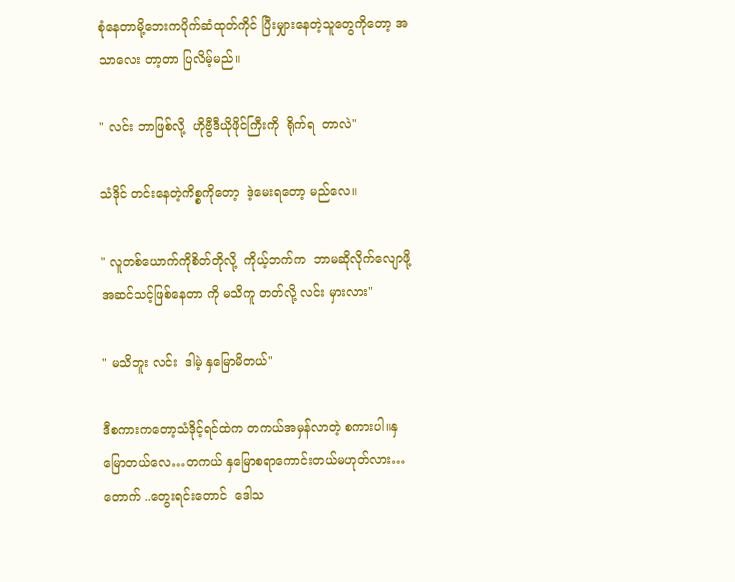စုံနေတာမို့ဘေးကပိုက်ဆံထုတ်ကိုင် ပြီးမျှားနေတဲ့သူတွေကိုတော့ အသာလေး တာ့တာ ပြလိမ့်မည်။

" လင်း ဘာဖြစ်လို့  ဟိုဗွီဒီယိုဖိုင်ကြီးကို  ရိုက်ရ  တာလဲ"

သံဒိုင် တင်းနေတဲ့ကိစ္စကိုတော့  ဒဲ့မေးရတော့ မည်လေ။

" လူတစ်ယောက်ကိုစိတ်တိုလို့  ကိုယ့်ဘက်က  ဘာမဆိုလိုက်လျောဖို့ အဆင်သင့်ဖြစ်နေတာ ကို မသိကူ တတ်လို့ လင်း မှားလား"

" မသိဘူး လင်း  ဒါမဲ့ နှမြောမိတယ်"

ဒီစကားကတော့သံဒိုင့်ရင်ထဲက တကယ်အမှန်လာတဲ့ စကားပါ။နှမြောတယ်လေ…တကယ် နှမြောစရာကောင်းတယ်မဟုတ်လား…တောက် ..တွေးရင်းတောင်  ဒေါသ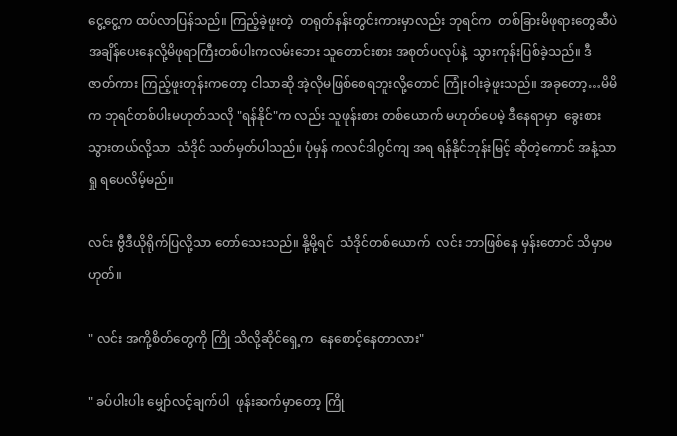ငွေ့ငွေ့က ထပ်လာပြန်သည်။ ကြည့်ခဲ့ဖူးတဲ့  တရုတ်နန်းတွင်းကားမှာလည်း ဘုရင်က  တစ်ခြားမိဖုရားတွေဆီပဲ အချိန်ပေးနေလို့မိဖုရာကြီးတစ်ပါးကလမ်းဘေး သူတောင်းစား အစုတ်ပလုပ်နဲ့  သွားကုန်းပြစ်ခဲ့သည်။ ဒီဇာတ်ကား ကြည့်ဖူးတုန်းကတော့ ငါသာဆို အဲ့လိုမဖြစ်စေရဘူးလို့တောင် ကြုံးဝါးခဲ့ဖူးသည်။ အခုတော့…မိမိက ဘုရင်တစ်ပါးမဟုတ်သလို "ရန်နိုင်"က လည်း သူဖုန်းစား တစ်ယောက် မဟုတ်ပေမဲ့ ဒီနေရာမှာ  ခွေးစားသွားတယ်လို့သာ  သံဒိုင် သတ်မှတ်ပါသည်။ ပုံမှန် ကလင်ဒါဂွင်ကျ အရ ရန်နိုင်ဘုန်းမြင့် ဆိုတဲ့ကောင် အနံ့သာရှု ရပေလိမ့်မည်။

လင်း ဗွီဒီယိုရိုက်ပြလို့သာ တော်သေးသည်။ နို့မို့ရင်  သံဒိုင်တစ်ယောက်  လင်း ဘာဖြစ်နေ မှန်းတောင် သိမှာမဟုတ်။

" လင်း အကို့စိတ်တွေကို ကြို သိလို့ဆိုင်ရှေ့က  နေစောင့်နေတာလား"

" ခပ်ပါးပါး မျှော်လင့်ချက်ပါ  ဖုန်းဆက်မှာတော့ ကြို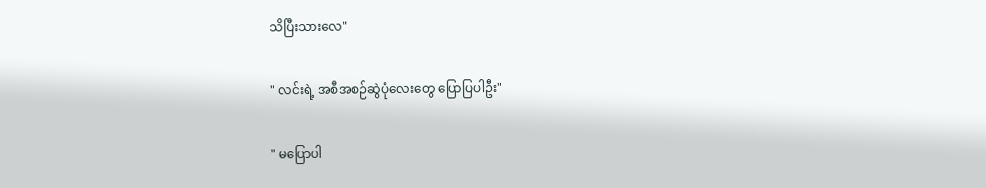သိပြီးသားလေ"

" လင်းရဲ့ အစီအစဉ်ဆွဲပုံလေးတွေ ပြောပြပါဦး"

" မပြောပါ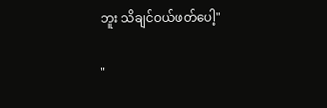ဘူး သိချင်ဝယ်ဖတ်ပေါ့"

"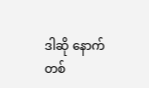ဒါဆို နောက်တစ်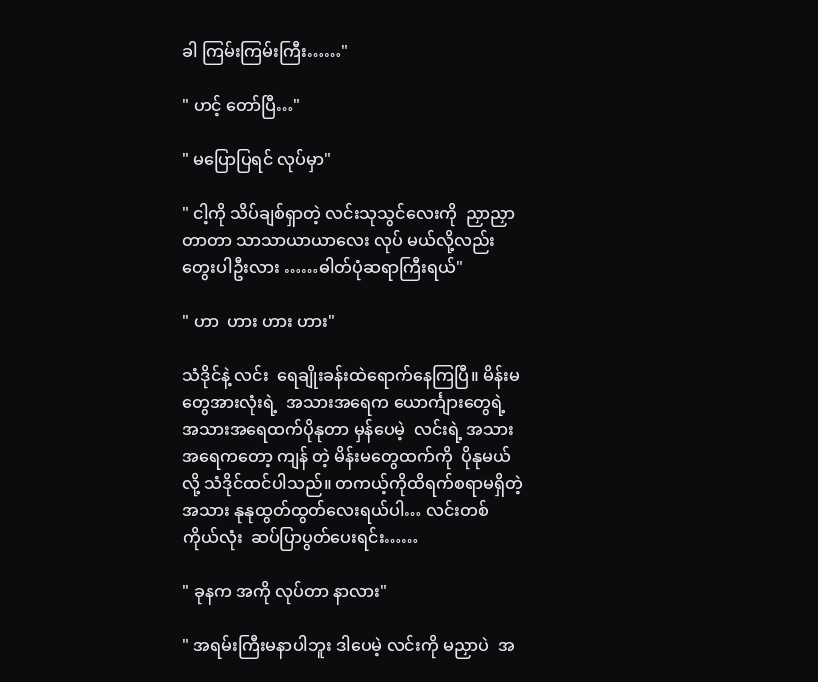ခါ ကြမ်းကြမ်းကြီး……"

" ဟင့် တော်ပြီ…"

" မပြောပြရင် လုပ်မှာ"

" ငါ့ကို သိပ်ချစ်ရှာတဲ့ လင်းသုသွင်လေးကို  ညှာညှာတာတာ သာသာယာယာလေး လုပ် မယ်လို့လည်း  တွေးပါဦးလား ……ဓါတ်ပုံဆရာကြီးရယ်"

" ဟာ  ဟား ဟား ဟား"

သံဒိုင်နဲ့ လင်း  ရေချိုးခန်းထဲရောက်နေကြပြီ။ မိန်းမတွေအားလုံးရဲ့  အသားအရေက ယောင်္ကျားတွေရဲ့ အသားအရေထက်ပိုနုတာ မှန်ပေမဲ့  လင်းရဲ့ အသားအရေကတော့ ကျန် တဲ့ မိန်းမတွေထက်ကို  ပိုနုမယ်လို့ သံဒိုင်ထင်ပါသည်။ တကယ့်ကိုထိရက်စရာမရှိတဲ့ အသား နုနုထွတ်ထွတ်လေးရယ်ပါ… လင်းတစ်ကိုယ်လုံး  ဆပ်ပြာပွတ်ပေးရင်း……

" ခုနက အကို လုပ်တာ နာလား"

" အရမ်းကြီးမနာပါဘူး ဒါပေမဲ့ လင်းကို မညှာပဲ  အ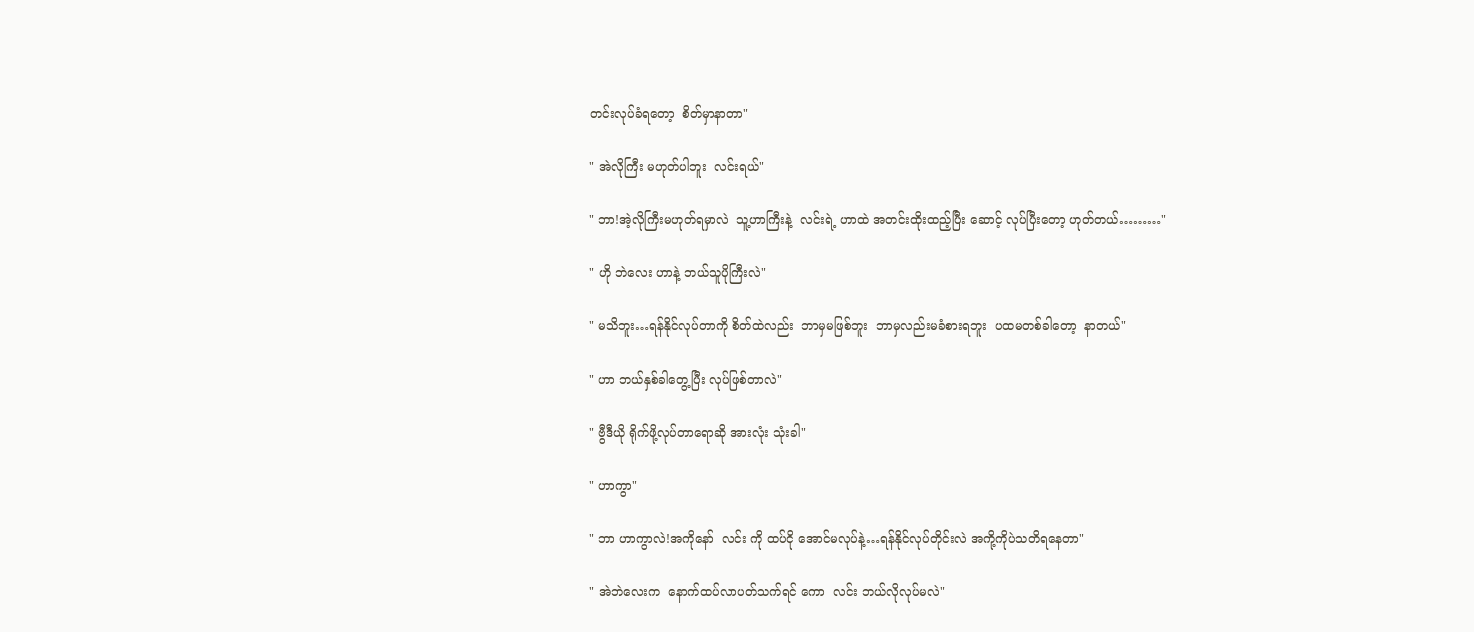တင်းလုပ်ခံရတော့  စိတ်မှာနာတာ"

" အဲလိုကြီး မဟုတ်ပါဘူး  လင်းရယ်"

" ဘာ!အဲ့လိုကြီးမဟုတ်ရမှာလဲ  သူ့ဟာကြီးနဲ့  လင်းရဲ့ ဟာထဲ အတင်းထိုးထည့်ပြီး ဆောင့် လုပ်ပြီးတော့ ဟုတ်တယ်………"

" ဟို ဘဲလေး ဟာနဲ့ ဘယ်သူပိုကြီးလဲ"

" မသိဘူး…ရန်နိုင်လုပ်တာကို စိတ်ထဲလည်း  ဘာမှမဖြစ်ဘူး  ဘာမှလည်းမခံစားရဘူး  ပထမတစ်ခါတော့  နာတယ်"

" ဟာ ဘယ်နှစ်ခါတွေ့ပြီး လုပ်ဖြစ်တာလဲ"

" ဗွီဒီယို ရိုက်ဖို့လုပ်တာရောဆို အားလုံး သုံးခါ"

" ဟာကွာ"

" ဘာ ဟာကွာလဲ!အကိုနော်  လင်း ကို ထပ်ငို အောင်မလုပ်နဲ့…ရန်နိုင်လုပ်တိုင်းလဲ အကို့ကိုပဲသတိရနေတာ"

" အဲဘဲလေးက  နောက်ထပ်လာပတ်သက်ရင် ကော  လင်း ဘယ်လိုလုပ်မလဲ"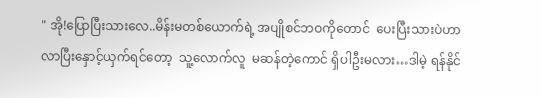" အို!ပြောပြီးသားလေ..မိန်းမတစ်ယောက်ရဲ့ အပျိုစင်ဘဝကိုတောင်  ပေးပြီးသားပဲဟာ လာပြီးနှောင့်ယှက်ရင်တော့  သူ့လောက်လူ  မဆန်တဲ့ကောင် ရှိပါဦးမလား…ဒါမဲ့ ရန်နိုင်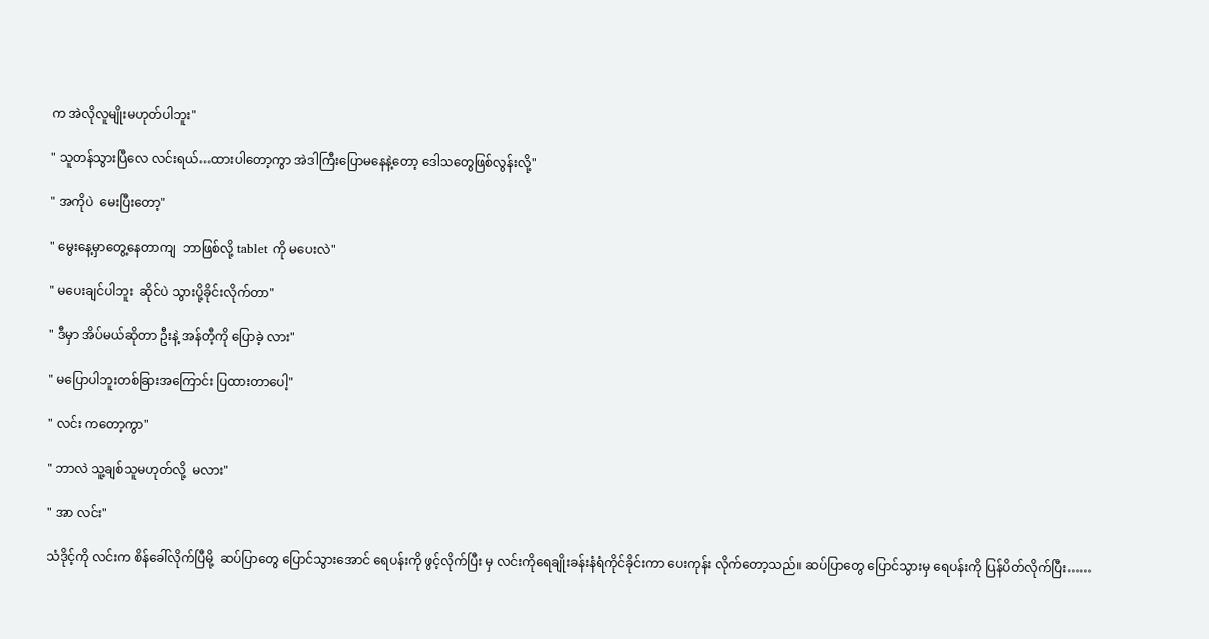က အဲလိုလူမျိုးမဟုတ်ပါဘူး"

" သူတန်သွားပြီလေ လင်းရယ်…ထားပါတော့ကွာ အဲဒါကြီးပြောမနေနဲ့တော့ ဒေါသတွေဖြစ်လွန်းလို့"

" အကိုပဲ  မေးပြီးတော့"

" မွေးနေ့မှာတွေ့နေတာကျ  ဘာဖြစ်လို့ tablet ကို မပေးလဲ"

" မပေးချင်ပါဘူး  ဆိုင်ပဲ သွားပို့ခိုင်းလိုက်တာ"

" ဒီမှာ အိပ်မယ်ဆိုတာ ဦးနဲ့ အန်တီ့ကို ပြောခဲ့ လား"

" မပြောပါဘူးတစ်ခြားအကြောင်း ပြထားတာပေါ့"

" လင်း ကတော့ကွာ"

" ဘာလဲ သူ့ချစ်သူမဟုတ်လို့  မလား"

" အာ လင်း"

သံဒိုင့်ကို လင်းက စိန်ခေါ်လိုက်ပြီမို့  ဆပ်ပြာတွေ ပြောင်သွားအောင် ရေပန်းကို ဖွင့်လိုက်ပြီး မှ လင်းကိုရေချိုးခန်းနံရံကိုင်ခိုင်းကာ ပေးကုန်း လိုက်တော့သည်။ ဆပ်ပြာတွေ ပြောင်သွားမှ ရေပန်းကို ပြန်ပိတ်လိုက်ပြီး……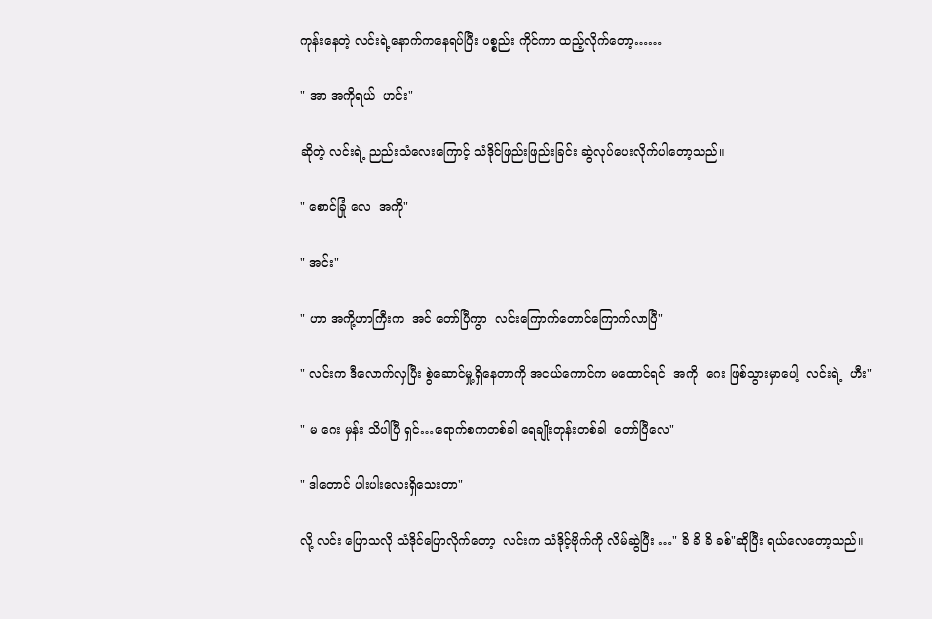ကုန်းနေတဲ့ လင်းရဲ့နောက်ကနေရပ်ပြီး ပစ္စည်း ကိုင်ကာ ထည့်လိုက်တော့……

" အာ အကိုရယ်  ဟင်း"

ဆိုတဲ့ လင်းရဲ့ ညည်းသံလေးကြောင့် သံဒိုင်ဖြည်းဖြည်းခြင်း ဆွဲလုပ်ပေးလိုက်ပါတော့သည်။

" စောင်ခြုံ လေ  အကို"

" အင်း"

" ဟာ အကို့ဟာကြီးက  အင် တော်ပြီကွာ  လင်းကြောက်တောင်ကြောက်လာပြီ"

" လင်းက ဒီလောက်လှပြီး စွဲဆောင်မှု့ရှိနေတာကို အငယ်ကောင်က မထောင်ရင်  အကို  ဂေး ဖြစ်သွားမှာပေါ့  လင်းရဲ့  ဟီး"

" မ ဂေး မှန်း သိပါပြီ ရှင်…ရောက်စကတစ်ခါ ရေချိုးတုန်းတစ်ခါ  တော်ပြီလေ"

" ဒါတောင် ပါးပါးလေးရှိသေးတာ"

လို့ လင်း ပြောသလို သံဒိုင်ပြောလိုက်တော့  လင်းက သံဒိုင့်ဗိုက်ကို လိမ်ဆွဲပြီး …" ခိ ခိ ခိ ခစ်"ဆိုပြီး ရယ်လေတော့သည်။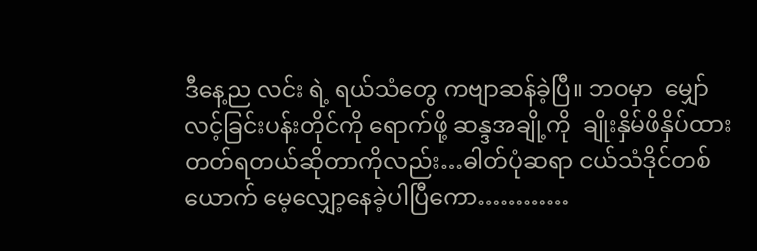ဒီနေ့ည လင်း ရဲ့ ရယ်သံတွေ ကဗျာဆန်ခဲ့ပြီ။ ဘဝမှာ  မျှော်လင့်ခြင်းပန်းတိုင်ကို ရောက်ဖို့ ဆန္ဒအချို့ကို  ချိုးနှိမ်ဖိနှိပ်ထားတတ်ရတယ်ဆိုတာကိုလည်း…ဓါတ်ပုံဆရာ ငယ်သံဒိုင်တစ်ယောက် မေ့လျှော့နေခဲ့ပါပြီကော…………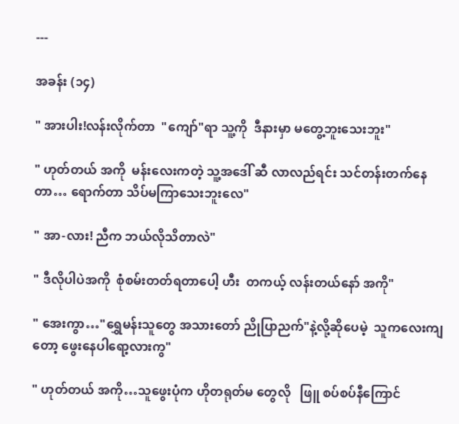---

အခန်း (၁၄)

" အားပါး!လန်းလိုက်တာ  "ကျော်"ရာ သူ့ကို  ဒီနားမှာ မတွေ့ဘူးသေးဘူး"

" ဟုတ်တယ် အကို  မန်းလေးကတဲ့ သူ့အဒေါ် ဆီ လာလည်ရင်း သင်တန်းတက်နေတာ… ရောက်တာ သိပ်မကြာသေးဘူးလေ"

" အာ-လား! ညီက ဘယ်လိုသိတာလဲ"

" ဒီလိုပါပဲအကို  စုံစမ်းတတ်ရတာပေါ့ ဟီး  တကယ့် လန်းတယ်နော် အကို"

" အေးကွာ…"ရွှေမန်းသူတွေ အသားတော် ညိုပြာညက်"နဲ့လို့ဆိုပေမဲ့  သူကလေးကျတော့ ဖွေးနေပါရော့လားကွ"

" ဟုတ်တယ် အကို…သူဖွေးပုံက ဟိုတရုတ်မ တွေလို   ဖြူ စပ်စပ်နီကြောင်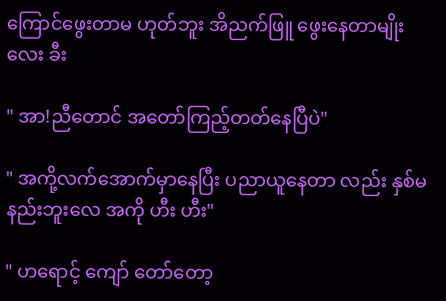ကြောင်ဖွေးတာမ ဟုတ်ဘူး အိညက်ဖြူ ဖွေးနေတာမျိုးလေး ခီး

" အာ!ညီတောင် အတော်ကြည့်တတ်နေပြီပဲ"

" အကို့လက်အောက်မှာနေပြီး ပညာယူနေတာ လည်း နှစ်မနည်းဘူးလေ အကို ဟီး ဟီး"

" ဟရောင့် ကျော် တော်တော့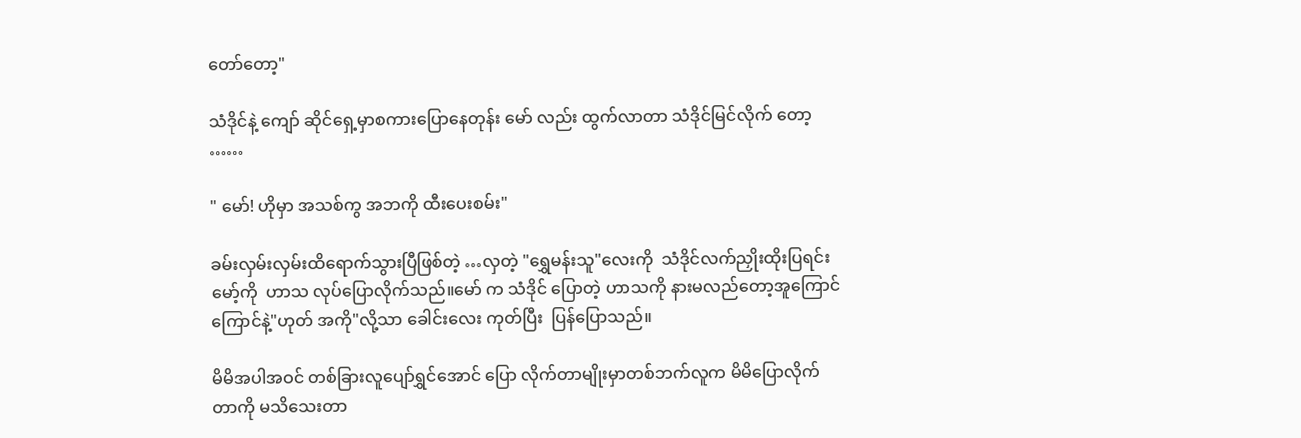တော်တော့"

သံဒိုင်နဲ့ ကျော် ဆိုင်ရှေ့မှာစကားပြောနေတုန်း မော် လည်း ထွက်လာတာ သံဒိုင်မြင်လိုက် တော့ ……

" မော်! ဟိုမှာ အသစ်ကွ အဘကို ထီးပေးစမ်း"

ခမ်းလှမ်းလှမ်းထိရောက်သွားပြီဖြစ်တဲ့ …လှတဲ့ "ရွှေမန်းသူ"လေးကို  သံဒိုင်လက်ညှိုးထိုးပြရင်း မော့်ကို  ဟာသ လုပ်ပြောလိုက်သည်။မော် က သံဒိုင် ပြောတဲ့ ဟာသကို နားမလည်တော့အူကြောင်ကြောင်နဲ့"ဟုတ် အကို"လို့သာ ခေါင်းလေး ကုတ်ပြီး  ပြန်ပြောသည်။

မိမိအပါအဝင် တစ်ခြားလူပျော်ရွှင်အောင် ပြော လိုက်တာမျိုးမှာတစ်ဘက်လူက မိမိပြောလိုက် တာကို မသိသေးတာ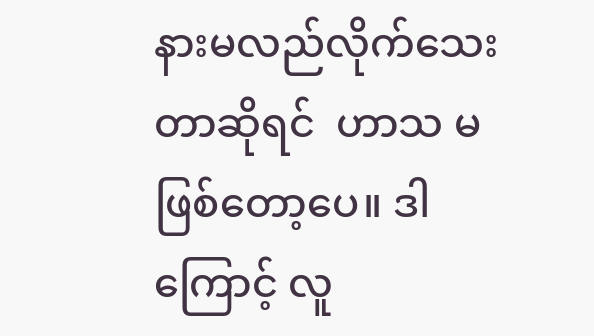နားမလည်လိုက်သေး တာဆိုရင်  ဟာသ မဖြစ်တော့ပေ။ ဒါကြောင့် လူ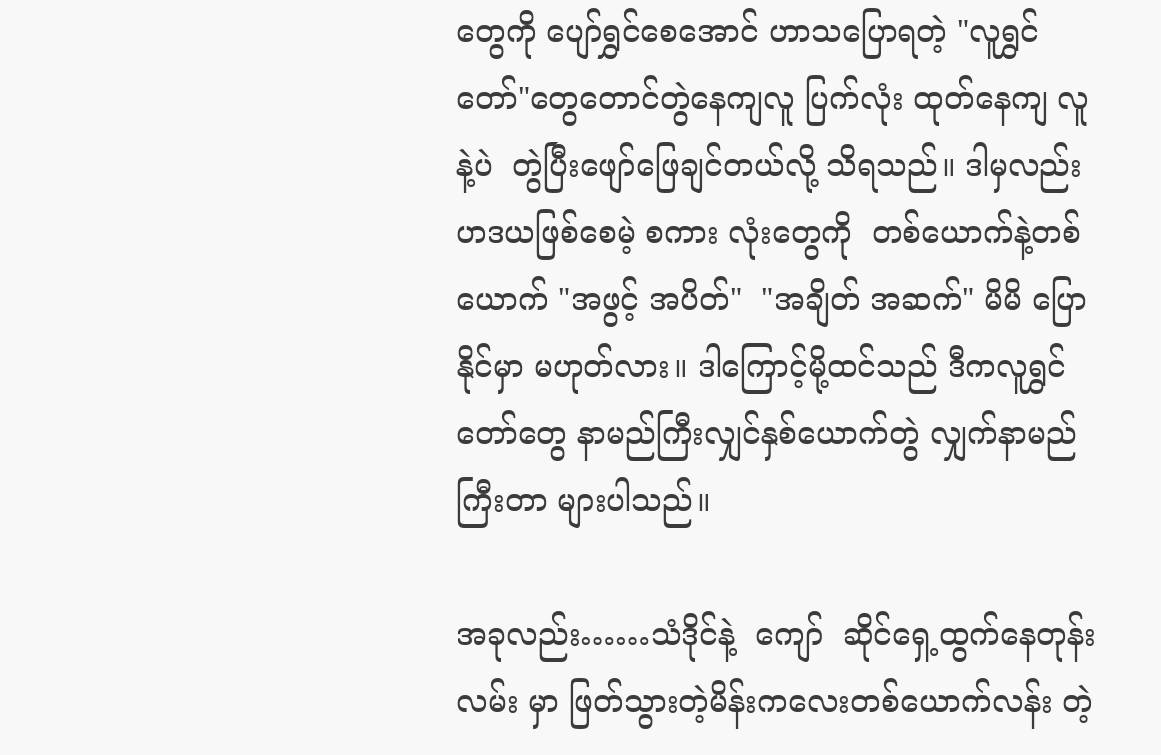တွေကို ပျော်ရွှင်စေအောင် ဟာသပြောရတဲ့ "လူရွှင်တော်"တွေတောင်တွဲနေကျလူ ပြက်လုံး ထုတ်နေကျ လူနဲ့ပဲ  တွဲပြီးဖျော်ဖြေချင်တယ်လို့ သိရသည်။ ဒါမှလည်း  ဟဒယဖြစ်စေမဲ့ စကား လုံးတွေကို  တစ်ယောက်နဲ့တစ်ယောက် "အဖွင့် အပိတ်"  "အချိတ် အဆက်" မိမိ ပြော နိုင်မှာ မဟုတ်လား။ ဒါကြောင့်မို့ထင်သည် ဒီကလူရွှင်တော်တွေ နာမည်ကြီးလျှင်နှစ်ယောက်တွဲ လျှက်နာမည်ကြီးတာ များပါသည်။

အခုလည်း……သံဒိုင်နဲ့  ကျော်  ဆိုင်ရှေ့ထွက်နေတုန်း လမ်း မှာ ဖြတ်သွားတဲ့မိန်းကလေးတစ်ယောက်လန်း တဲ့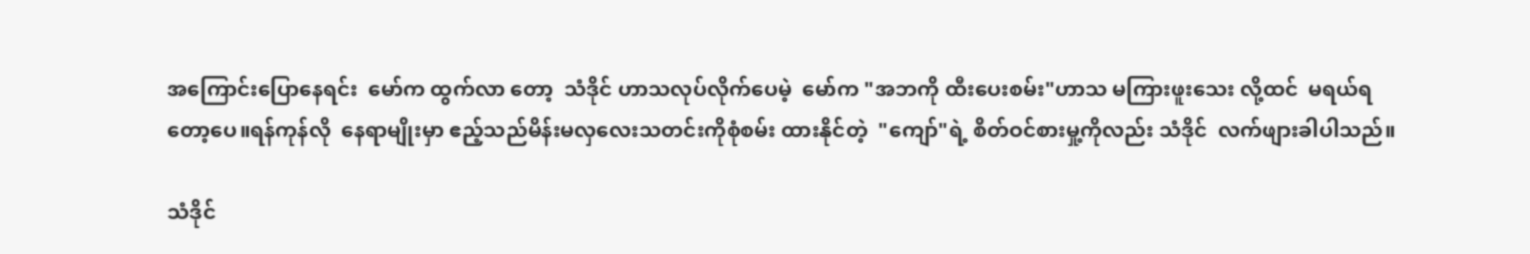အကြောင်းပြောနေရင်း  မော်က ထွက်လာ တော့  သံဒိုင် ဟာသလုပ်လိုက်ပေမဲ့  မော်က "အဘကို ထီးပေးစမ်း"ဟာသ မကြားဖူးသေး လို့ထင်  မရယ်ရတော့ပေ။ရန်ကုန်လို  နေရာမျိုးမှာ ဧည့်သည်မိန်းမလှလေးသတင်းကိုစုံစမ်း ထားနိုင်တဲ့  "ကျော်"ရဲ့ စိတ်ဝင်စားမှု့ကိုလည်း သံဒိုင်  လက်ဖျားခါပါသည်။

သံဒိုင်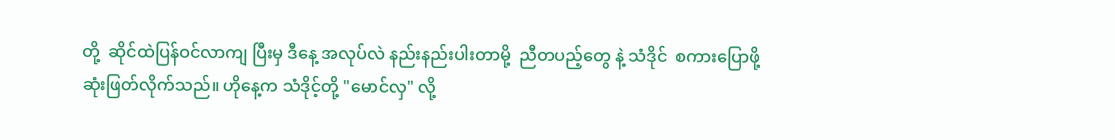တို့  ဆိုင်ထဲပြန်ဝင်လာကျ ပြီးမှ ဒီနေ့ အလုပ်လဲ နည်းနည်းပါးတာမို့  ညီတပည့်တွေ နဲ့ သံဒိုင်  စကားပြောဖို့ ဆုံးဖြတ်လိုက်သည်။ ဟိုနေ့က သံဒိုင့်တို့ "မောင်လှ" လို့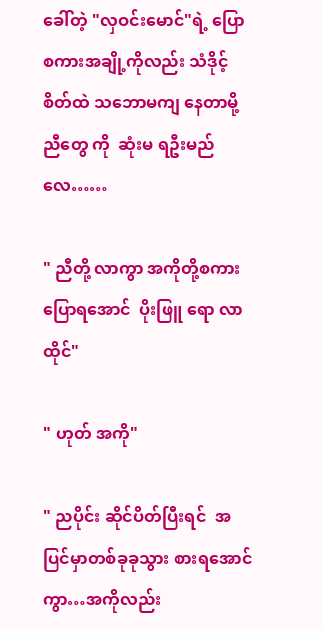ခေါ်တဲ့ "လှဝင်းမောင်"ရဲ့ ပြောစကားအချို့ကိုလည်း သံဒိုင့်စိတ်ထဲ သဘောမကျ နေတာမို့  ညီတွေ ကို  ဆုံးမ ရဦးမည်လေ……

" ညီတို့ လာကွာ အကိုတို့စကားပြောရအောင်  ပိုးဖြူ ရော လာထိုင်"

" ဟုတ် အကို"

" ညပိုင်း ဆိုင်ပိတ်ပြီးရင်  အပြင်မှာတစ်ခုခုသွား စားရအောင်ကွာ…အကိုလည်း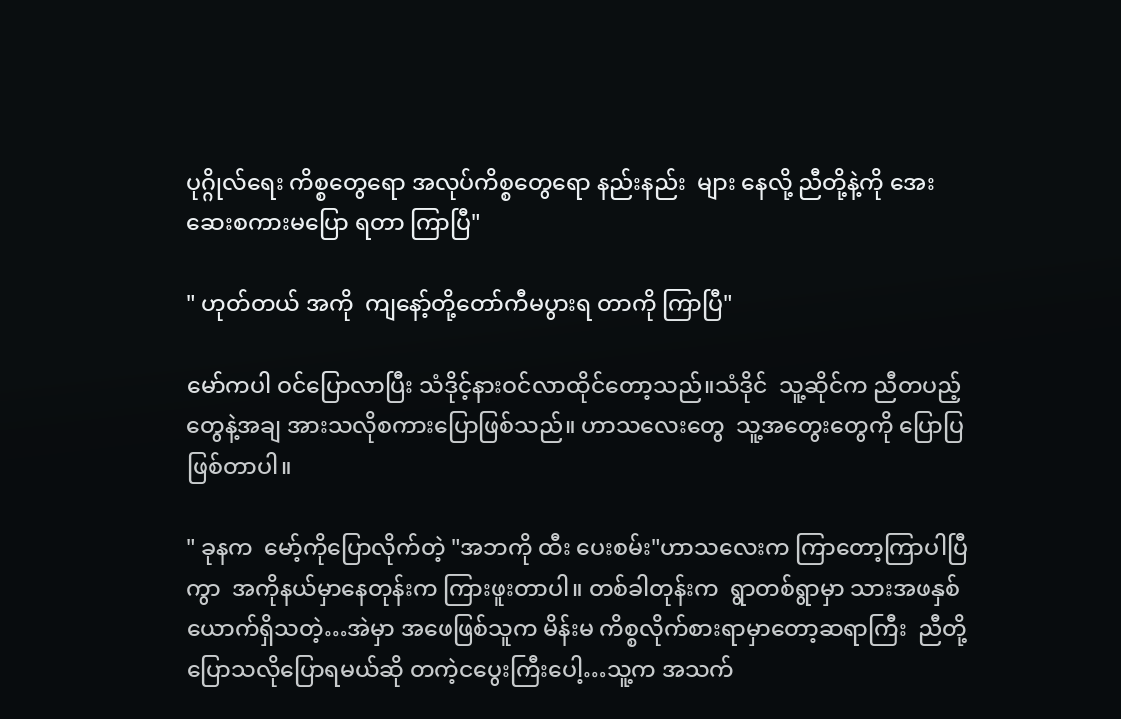ပုဂ္ဂိုလ်ရေး ကိစ္စတွေရော အလုပ်ကိစ္စတွေရော နည်းနည်း  များ နေလို့ ညီတို့နဲ့ကို အေးဆေးစကားမပြော ရတာ ကြာပြီ"

" ဟုတ်တယ် အကို  ကျနော့်တို့တော်ကီမပွားရ တာကို ကြာပြီ"

မော်ကပါ ဝင်ပြောလာပြီး သံဒိုင့်နားဝင်လာထိုင်တော့သည်။သံဒိုင်  သူ့ဆိုင်က ညီတပည့်တွေနဲ့အချ အားသလိုစကားပြောဖြစ်သည်။ ဟာသလေးတွေ  သူ့အတွေးတွေကို ပြောပြဖြစ်တာပါ။

" ခုနက  မော့်ကိုပြောလိုက်တဲ့ "အဘကို ထီး ပေးစမ်း"ဟာသလေးက ကြာတော့ကြာပါပြီ ကွာ  အကိုနယ်မှာနေတုန်းက ကြားဖူးတာပါ။ တစ်ခါတုန်းက  ရွာတစ်ရွာမှာ သားအဖနှစ် ယောက်ရှိသတဲ့…အဲမှာ အဖေဖြစ်သူက မိန်းမ ကိစ္စလိုက်စားရာမှာတော့ဆရာကြီး  ညီတို့ ပြောသလိုပြောရမယ်ဆို တကဲ့ငပွေးကြီးပေါ့…သူ့က အသက်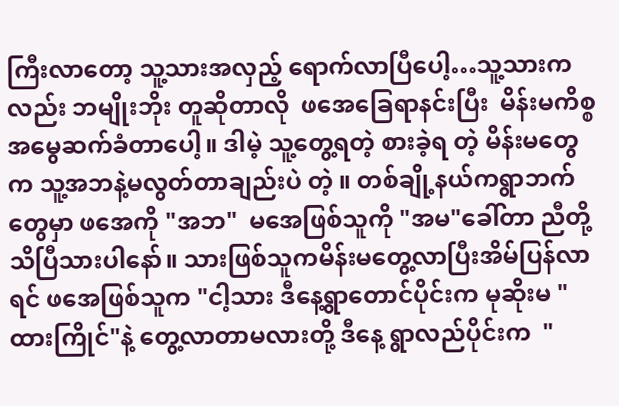ကြီးလာတော့ သူ့သားအလှည့် ရောက်လာပြီပေါ့…သူ့သားကလည်း ဘမျိုးဘိုး တူဆိုတာလို  ဖအေခြေရာနင်းပြီး  မိန်းမကိစ္စ အမွေဆက်ခံတာပေါ့။ ဒါမဲ့ သူ့တွေ့ရတဲ့ စားခဲ့ရ တဲ့ မိန်းမတွေက သူ့အဘနဲ့မလွတ်တာချည်းပဲ တဲ့ ။ တစ်ချို့နယ်ကရွာဘက်တွေမှာ ဖအေကို "အဘ"  မအေဖြစ်သူကို "အမ"ခေါ်တာ ညီတို့ သိပြီသားပါနော်။ သားဖြစ်သူကမိန်းမတွေ့လာပြီးအိမ်ပြန်လာရင် ဖအေဖြစ်သူက "ငါ့သား ဒီနေ့ရွာတောင်ပိုင်းက မုဆိုးမ "ထားကြိုင်"နဲ့ တွေ့လာတာမလားတို့ ဒီနေ့ ရွာလည်ပိုင်းက  "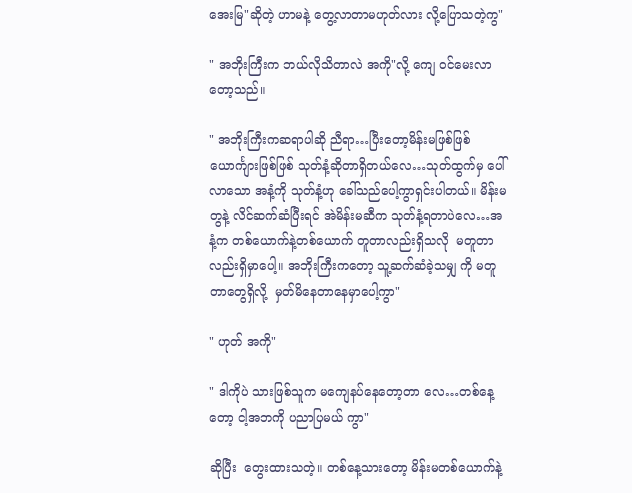အေးမြ"ဆိုတဲ့ ဟာမနဲ့ တွေ့လာတာမဟုတ်လား လို့ပြောသတဲ့ကွ"

" အဘိုးကြီးက ဘယ်လိုသိတာလဲ အကို"လို့ ကျေ ဝင်မေးလာတော့သည်။

" အဘိုးကြီးကဆရာပါဆို ညီရာ…ပြီးတော့မိန်းမဖြစ်ဖြစ် ယောင်္ကျားဖြစ်ဖြစ် သုတ်နံ့ဆိုတာရှိတယ်လေ…သုတ်ထွက်မှ ပေါ်လာသော အနံ့ကို သုတ်နံ့ဟု ခေါ်သည်ပေါ့ကွာရှင်းပါတယ်။ မိန်းမတွနဲ့ လိင်ဆက်ဆံပြီးရင် အဲမိန်းမဆီက သုတ်နံ့ရတာပဲလေ…အနံ့က တစ်ယောက်နဲ့တစ်ယောက် တူတာလည်းရှိသလို  မတူတာလည်းရှိမှာပေါ့။ အဘိုးကြီးကတော့ သူ့ဆက်ဆံခဲ့သမျှ ကို မတူတာတွေရှိလို့  မှတ်မိနေတာနေမှာပေါ့ကွာ"

" ဟုတ် အကို"

" ဒါကိုပဲ သားဖြစ်သူက မကျေနပ်နေတော့တာ လေ…တစ်နေ့တော့ ငါ့အဘကို ပညာပြမယ် ကွာ"

ဆိုပြီး  တွေးထားသတဲ့။ တစ်နေ့သားတော့ မိန်းမတစ်ယောက်နဲ့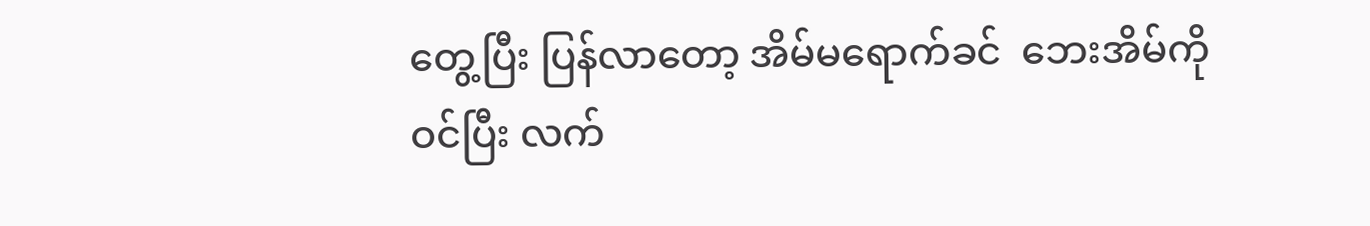တွေ့ပြီး ပြန်လာတော့ အိမ်မရောက်ခင်  ဘေးအိမ်ကို ဝင်ပြီး လက်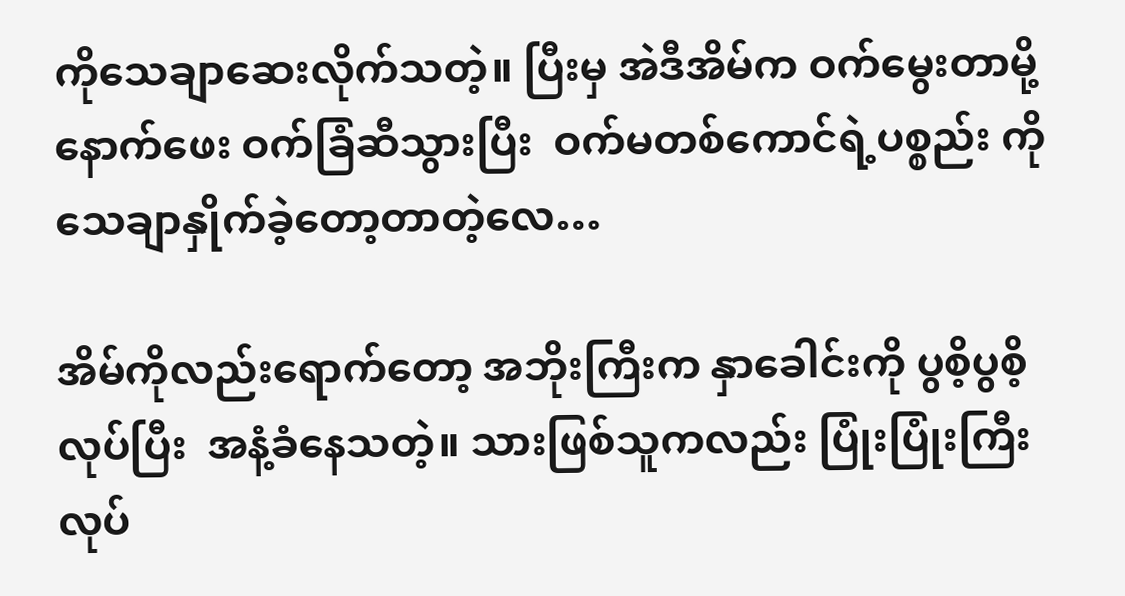ကိုသေချာဆေးလိုက်သတဲ့။ ပြီးမှ အဲဒီအိမ်က ဝက်မွေးတာမို့ နောက်ဖေး ဝက်ခြံဆီသွားပြီး  ဝက်မတစ်ကောင်ရဲ့ပစ္စည်း ကို သေချာနှိုက်ခဲ့တော့တာတဲ့လေ…

အိမ်ကိုလည်းရောက်တော့ အဘိုးကြီးက နှာခေါင်းကို ပွစိ့ပွစိ့လုပ်ပြီး  အနံ့ခံနေသတဲ့။ သားဖြစ်သူကလည်း ပြုံးပြုံးကြီးလုပ်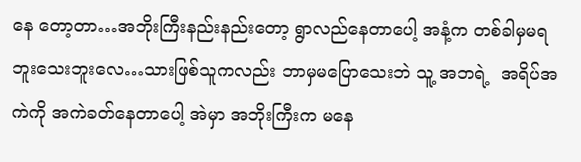နေ တော့တာ…အဘိုးကြီးနည်းနည်းတော့ ရွာလည်နေတာပေါ့ အနံ့က တစ်ခါမှမရဘူးသေးဘူးလေ…သားဖြစ်သူကလည်း ဘာမှမပြောသေးဘဲ သူ့ အဘရဲ့  အရိပ်အကဲကို အကဲခတ်နေတာပေါ့ အဲမှာ အဘိုးကြီးက မနေ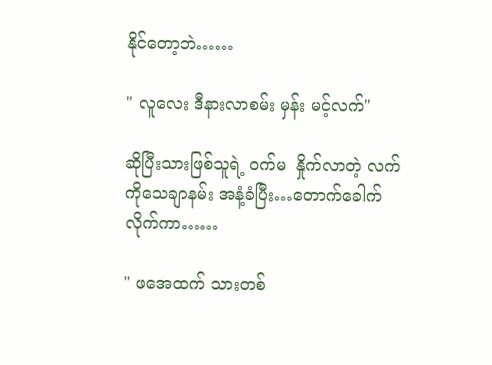နိုင်တော့ဘဲ……

" လူလေး ဒီနားလာစမ်း မှန်း မင့်လက်"

ဆိုပြီးသားဖြစ်သူရဲ့ ဝက်မ  နှိုက်လာတဲ့ လက်ကိုသေချာနမ်း အနံ့ခံပြီး…တောက်ခေါက်လိုက်ကာ……

" ဖအေထက် သားတစ်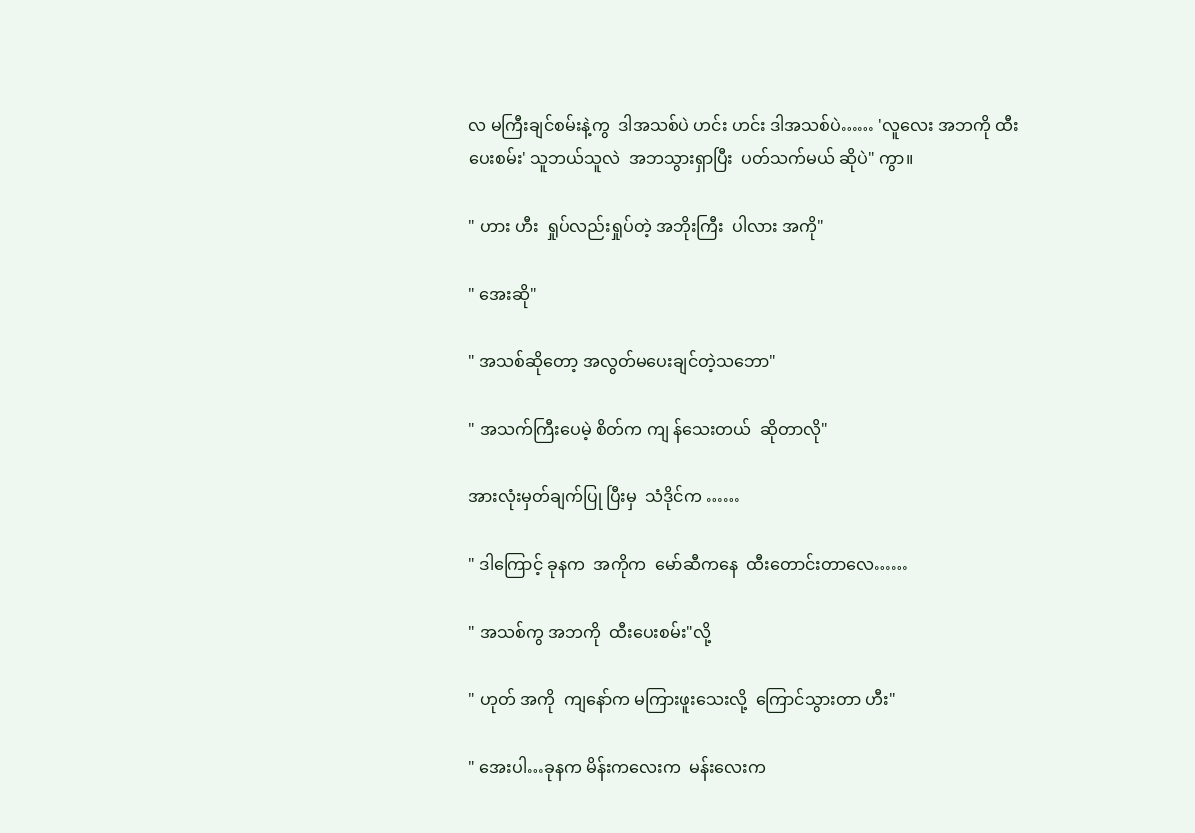လ မကြီးချင်စမ်းနဲ့ကွ  ဒါအသစ်ပဲ ဟင်း ဟင်း ဒါအသစ်ပဲ…… 'လူလေး အဘကို ထီးပေးစမ်း' သူဘယ်သူလဲ  အဘသွားရှာပြီး  ပတ်သက်မယ် ဆိုပဲ" ကွာ။

" ဟား ဟီး  ရှုပ်လည်းရှုပ်တဲ့ အဘိုးကြီး  ပါလား အကို"

" အေးဆို"

" အသစ်ဆိုတော့ အလွတ်မပေးချင်တဲ့သဘော"

" အသက်ကြီးပေမဲ့ စိတ်က ကျ န်သေးတယ်  ဆိုတာလို"

အားလုံးမှတ်ချက်ပြု ပြီးမှ  သံဒိုင်က ……

" ဒါကြောင့် ခုနက  အကိုက  မော်ဆီကနေ  ထီးတောင်းတာလေ……

" အသစ်ကွ အဘကို  ထီးပေးစမ်း"လို့

" ဟုတ် အကို  ကျနော်က မကြားဖူးသေးလို့  ကြောင်သွားတာ ဟီး"

" အေးပါ…ခုနက မိန်းကလေးက  မန်းလေးက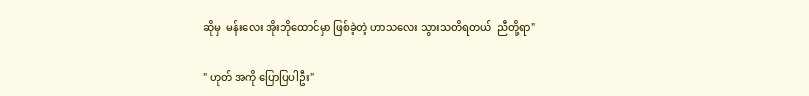ဆိုမှ  မန်းလေး အိုးဘိုထောင်မှာ ဖြစ်ခဲ့တဲ့ ဟာသလေး သွားသတိရတယ်  ညီတို့ရာ"

" ဟုတ် အကို ပြောပြပါဦး"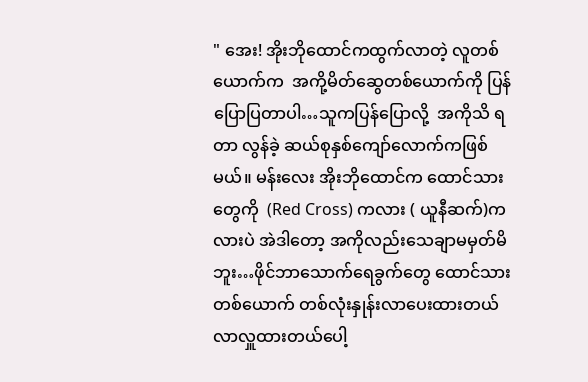" အေး! အိုးဘိုထောင်ကထွက်လာတဲ့ လူတစ် ယောက်က  အကို့မိတ်ဆွေတစ်ယောက်ကို ပြန်ပြောပြတာပါ…သူကပြန်ပြောလို့  အကိုသိ ရတာ လွန်ခဲ့ ဆယ်စုနှစ်ကျော်လောက်ကဖြစ်မယ်။ မန်းလေး အိုးဘိုထောင်က ထောင်သား တွေကို  (Red Cross) ကလား ( ယူနီဆက်)က လားပဲ အဲဒါတော့ အကိုလည်းသေချာမမှတ်မိဘူး…ဖိုင်ဘာသောက်ရေခွက်တွေ ထောင်သား တစ်ယောက် တစ်လုံးနှုန်းလာပေးထားတယ် လာလှူထားတယ်ပေါ့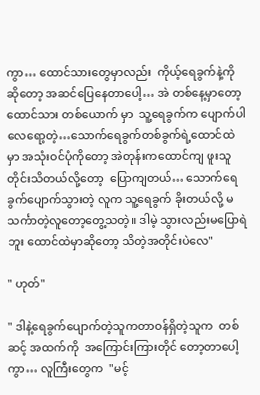ကွာ… ထောင်သားတွေမှာလည်း  ကိုယ့်ရေခွက်နဲ့ကို ဆိုတော့ အဆင်ပြေနေတာပေါ့… အဲ တစ်နေ့မှာတော့  ထောင်သား တစ်ယောက် မှာ  သူ့ရေခွက်က ပျောက်ပါလေရော့တဲ့…သောက်ရေခွက်တစ်ခွက်ရဲ့ထောင်ထဲမှာ အသုံးဝင်ပုံကိုတော့ အဲတုန်းကထောင်ကျ ဖူးသူတိုင်းသိတယ်လို့တော့  ပြောကျတယ်… သောက်ရေခွက်ပျောက်သွားတဲ့ လူက သူ့ရေခွက် ခိုးတယ်လို့ မသင်္ကာတဲ့လူတော့တွေ့သတဲ့။ ဒါမဲ့ သွားလည်းမပြောရဲဘူး ထောင်ထဲမှာဆိုတော့ သိတဲ့အတိုင်းပဲလေ"

" ဟုတ်"

" ဒါနဲ့ရေခွက်ပျောက်တဲ့သူကတာဝန်ရှိတဲ့သူက  တစ်ဆင့် အထက်ကို  အကြောင်းကြားတိုင် တော့တာပေါ့ကွာ… လူကြီးတွေက  "မင့်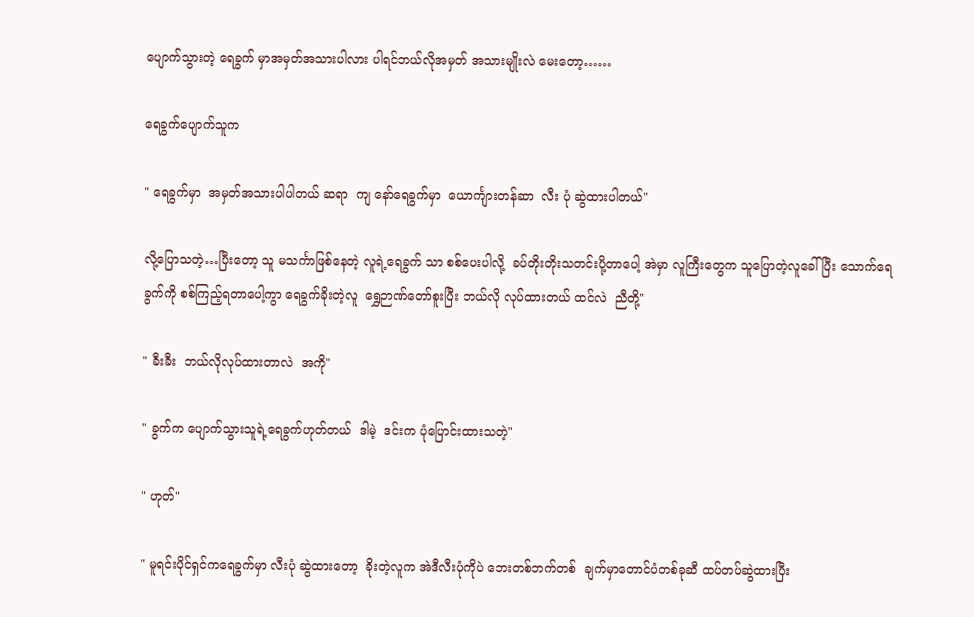ပျောက်သွားတဲ့ ရေခွက် မှာအမှတ်အသားပါလား ပါရင်ဘယ်လိုအမှတ် အသားမျိုးလဲ မေးတော့……

ရေခွက်ပျောက်သူက

" ရေခွက်မှာ  အမှတ်အသားပါပါတယ် ဆရာ  ကျ နော်ရေခွက်မှာ  ယောင်္ကျားတန်ဆာ  လီး ပုံ ဆွဲထားပါတယ်"

လို့ပြောသတဲ့…ပြီးတော့ သူ မသင်္ကာဖြစ်နေတဲ့ လူရဲ့ရေခွက် သာ စစ်ပေးပါလို့  ခပ်တိုးတိုးသတင်းပို့တာပေါ့ အဲမှာ လူကြီးတွေက သူပြောတဲ့လူခေါ်ပြီး သောက်ရေခွက်ကို စစ်ကြည့်ရတာပေါ့ကွာ ရေခွက်ခိုးတဲ့လူ  ရွှေဉာဏ်တော်စူးပြီး ဘယ်လို လုပ်ထားတယ် ထင်လဲ  ညီတို့"

" ခီးခီး  ဘယ်လိုလုပ်ထားတာလဲ  အကို"

" ခွက်က ပျောက်သွားသူရဲ့ရေခွက်ဟုတ်တယ်  ဒါမဲ့  ဒင်းက ပုံပြောင်းထားသတဲ့"

" ဟုတ်"

" မူရင်းပိုင်ရှင်ကရေခွက်မှာ လီးပုံ ဆွဲထားတော့  ခိုးတဲ့လူက အဲဒီလီးပုံကိုပဲ ဘေးတစ်ဘက်တစ်  ချက်မှာတောင်ပံတစ်ခုဆီ ထပ်တပ်ဆွဲထားပြီး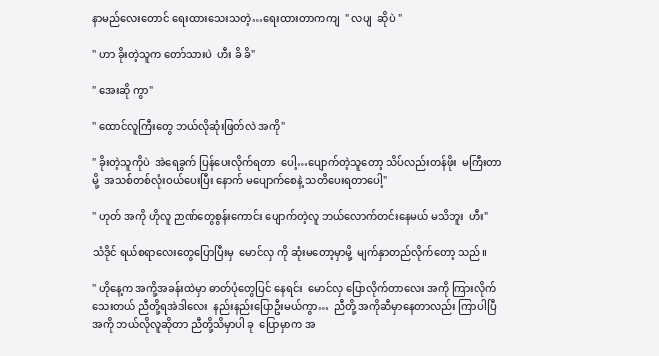နာမည်လေးတောင် ရေးထားသေးသတဲ့…ရေးထားတာကကျ  " လပျ  ဆိုပဲ "

" ဟာ ခိုးတဲ့သူက တော်သားပဲ  ဟီး ခိ ခိ"

" အေးဆို ကွာ"

" ထောင်လူကြီးတွေ ဘယ်လိုဆုံးဖြတ်လဲ အကို"

" ခိုးတဲ့သူကိုပဲ  အဲရေခွက် ပြန်ပေးလိုက်ရတာ  ပေါ့…ပျောက်တဲ့သူတော့ သိပ်လည်းတန်ဖိုး  မကြီးတာမို့  အသစ်တစ်လုံးဝယ်ပေးပြီး နောက် မပျောက်စေနဲ့ သတိပေးရတာပေါ့"

" ဟုတ် အကို ဟိုလူ ဉာဏ်တွေစွန်းကောင်း ပျောက်တဲ့လူ ဘယ်လောက်တင်းနေမယ် မသိဘူး  ဟီး"

သံဒိုင် ရယ်စရာလေးတွေပြောပြီးမှ  မောင်လှ ကို ဆုံးမတော့မှာမို့  မျက်နှာတည်လိုက်တော့ သည်။

" ဟိုနေ့က အကို့အခန်းထဲမှာ ဓာတ်ပုံတွေပြင် နေရင်း  မောင်လှ ပြောလိုက်တာလေး အကို ကြားလိုက်သေးတယ် ညီတို့ရအဲဒါလေး  နည်းနည်းပြောဦးမယ်ကွာ…  ညီတို့ အကိုဆီမှာနေတာလည်း ကြာပါပြီ  အကို ဘယ်လိုလူဆိုတာ ညီတို့သိမှာပါ ခု  ပြောမှာက အ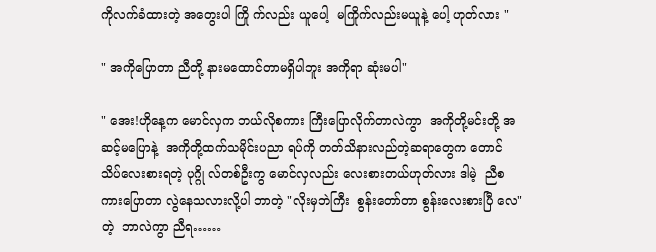ကိုလက်ခံထားတဲ့ အတွေးပါ ကြို က်လည်း ယူပေါ့  မကြိုက်လည်းမယူနဲ့ ပေါ့ ဟုတ်လား "

" အကိုပြောတာ ညီတို့ နားမထောင်တာမရှိပါဘူး အကိုရာ ဆုံးမပါ"

" အေး!ဟိုနေ့က မောင်လှက ဘယ်လိုစကား ကြီးပြောလိုက်တာလဲကွာ  အကိုတို့မင်းတို့ အဆင့်မပြောနဲ့  အကိုတို့ထက်သမိုင်းပညာ ရပ်ကို တတ်သိနားလည်တဲ့ဆရာတွေက တောင် သိပ်လေးစားရတဲ့ ပုဂ္ဂို လ်တစ်ဦးကွ မောင်လှလည်း လေးစားတယ်ဟုတ်လား ဒါမဲ့  ညီစကားပြောတာ လွဲနေသလားလို့ပါ ဘာတဲ့ "လိုးမှဘဲကြီး  စွန်းတော်တာ စွန်းလေးစားပြီ လေ"တဲ့  ဘာလဲကွာ ညီရ……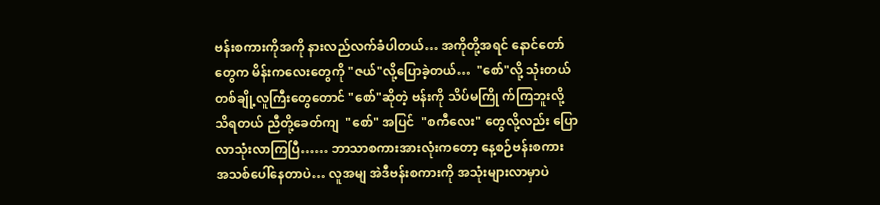ဗန်းစကားကိုအကို နားလည်လက်ခံပါတယ်… အကိုတို့အရင် နောင်တော်တွေက မိန်းကလေးတွေကို "ဇယ်"လို့ပြောခဲ့တယ်…  "စော်"လို့ သုံးတယ် တစ်ချို့လူကြီးတွေတောင် "စော်"ဆိုတဲ့ ဗန်းကို သိပ်မကြို က်ကြဘူးလို့  သိရတယ် ညီတို့ခေတ်ကျ  "စော်" အပြင်  "စကီလေး" တွေလို့လည်း ပြောလာသုံးလာကြပြီ…… ဘာသာစကားအားလုံးကတော့ နေ့စဉ်ဗန်းစကား အသစ်ပေါ်နေတာပဲ… လူအမျ အဲဒီဗန်းစကားကို အသုံးများလာမှာပဲ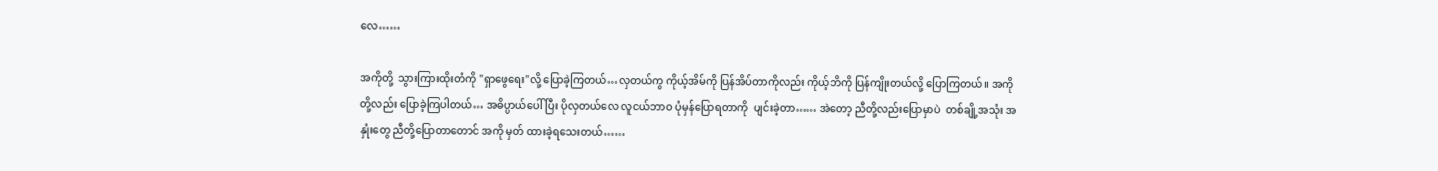လေ……

အကိုတို့  သွားကြားထိုးတံကို "ရှာဖွေရေး"လို့ ပြောခဲ့ကြတယ်…လှတယ်ကွ ကိုယ့်အိမ်ကို ပြန်အိပ်တာကိုလည်း ကိုယ့်ဘိကို ပြန်ကျိုးတယ်လို့ ပြောကြတယ်။ အကိုတို့လည်း ပြောခဲ့ကြပါတယ်… အဓိပ္ပာယ်ပေါ်ပြီး ပိုလှတယ်လေ လူငယ်ဘာဝ ပုံမှန်ပြောရတာကို  ပျင်းခဲ့တာ…… အဲတော့ ညီတို့လည်းပြောမှာပဲ  တစ်ချို့အသုံး အနှုံးတွေ ညီတို့ပြောတာတောင် အကို မှတ် ထားခဲ့ရသေးတယ်……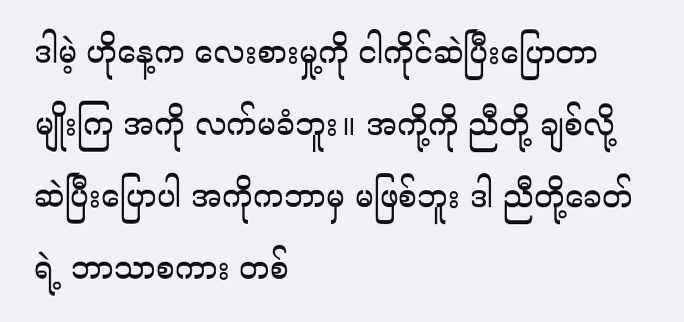ဒါမဲ့ ဟိုနေ့က လေးစားမှု့ကို ငါကိုင်ဆဲပြီးပြောတာမျိုးကြ အကို လက်မခံဘူး။ အကို့ကို ညီတို့ ချစ်လို့ဆဲပြီးပြောပါ အကိုကဘာမှ မဖြစ်ဘူး ဒါ ညီတို့ခေတ်ရဲ့ ဘာသာစကား တစ်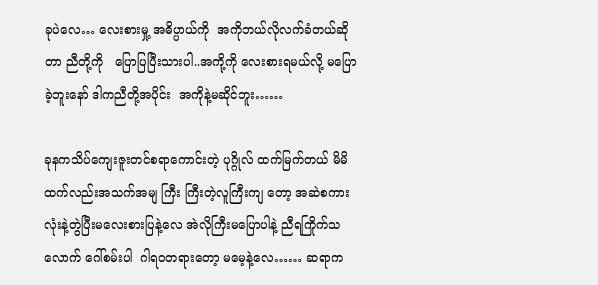ခုပဲလေ… လေးစားမှု့ အဓိပ္ပာယ်ကို  အကိုဘယ်လိုလက်ခံတယ်ဆိုတာ ညီတို့ကို   ပြောပြပြီးသားပါ..အကို့ကို လေးစားရမယ်လို့ မပြောခဲ့ဘူးနော် ဒါကညီတို့အပိုင်း  အကိုနဲ့မဆိုင်ဘူး……

ခုနကသိပ်ကျေးဇူးတင်စရာကောင်းတဲ့ ပုဂ္ဂိုလ် ထက်မြက်တယ် မိမိထက်လည်းအသက်အမျ ကြီး ကြီးတဲ့လူကြီးကျ တော့ အဆဲစကားလုံးနဲ့တွဲပြီးမလေးစားပြနဲ့လေ အဲလိုကြီးမပြောပါနဲ့ ညီရကြိုက်သလောက် ဂေါ်စမ်းပါ  ဂါရဝတရားတော့ မမေ့နဲ့လေ…… ဆရာက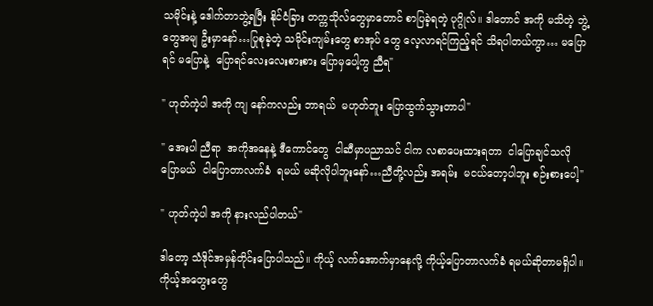သမိုင်းနဲ့ ဒေါက်တာဘွဲ့ရပြီး နိုင်ငံခြား တက္ကသိုလ်တွေမှာတောင် စာပြခဲ့ရတဲ့ ပုဂ္ဂိုလ်။ ဒါတောင် အကို မသိတဲ့ ဘွဲ့တွေအမျ ဦးမှာနော်…ပြုစုခဲ့တဲ့ သမိုင်းကျမ်းတွေ စာအုပ် တွေ လေ့လာရင်ကြည့်ရင် သိရပါတယ်ကွာ… မပြောရင် မပြောနဲ့  ပြောရင်လေးလေးစားစား ပြောမှပေါ့ကွ ညီရ"

" ဟုတ်ကဲ့ပါ အကို ကျ နော်ကလည်း ဘာရယ်  မဟုတ်ဘူး ပြောထွက်သွားတာပါ"

" အေးပါ ညီရာ  အကိုအနေနဲ့ ဒီကောင်တွေ  ငါဆီမှာပညာသင် ငါက လစာပေးထားရတာ  ငါပြောချင်သလိုပြောမယ်  ငါပြောတာလက်ခံ  ရမယ် မဆိုလိုပါဘူးနော်…ညီတို့လည်း အရမ်း  မငယ်တော့ပါဘူး စဉ်းစားပေါ့"

" ဟုတ်ကဲ့ပါ အကို နားလည်ပါတယ်"

ဒါတော့ သံဒိုင်အမှန်တိုင်းပြောပါသည်။ ကိုယ့် လက်အောက်မှာနေလို့ ကိုယ့်ပြောတာလက်ခံ ရမယ်ဆိုတာမရှိပါ။ ကိုယ့်အတွေးတွေ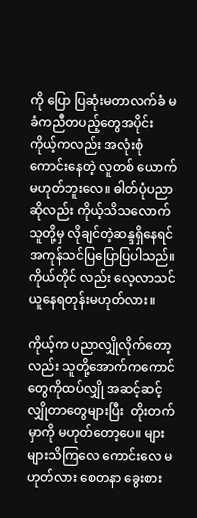ကို ပြော ပြဆုံးမတာလက်ခံ မခံကညီတပည့်တွေအပိုင်း ကိုယ့်ကလည်း အလုံးစုံကောင်းနေတဲ့ လူတစ် ယောက်မဟုတ်ဘူးလေ။ ဓါတ်ပုံပညာဆိုလည်း ကိုယ့်သိသလောက်သူတို့မှ လိုချင်တဲ့ဆန္ဒရှိနေရင်  အကုန်သင်ပြပြောပြပါသည်။ကိုယ်တိုင် လည်း လေ့လာသင်ယူနေရတုန်းမဟုတ်လား။

ကိုယ့်က ပညာလျှိုလိုက်တော့ လည်း သူတို့အောက်ကကောင်တွေကိုထပ်လျှို အဆင့်ဆင့်လျှိုတာတွေများပြီး  တိုးတက်မှာကို မဟုတ်တော့ပေ။ များများသိကြလေ ကောင်းလေ မဟုတ်လား စေတနာ ခွေးစား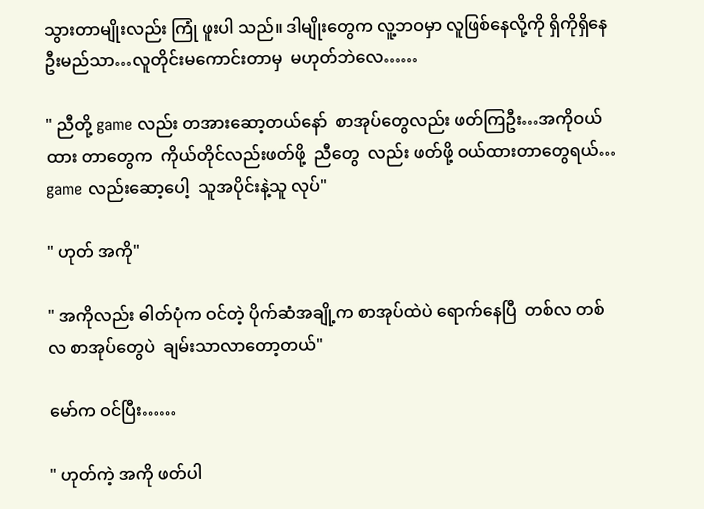သွားတာမျိုးလည်း ကြုံ ဖူးပါ သည်။ ဒါမျိုးတွေက လူ့ဘဝမှာ လူဖြစ်နေလို့ကို ရှိကိုရှိနေဦးမည်သာ…လူတိုင်းမကောင်းတာမှ  မဟုတ်ဘဲလေ……

" ညီတို့ game လည်း တအားဆော့တယ်နော်  စာအုပ်တွေလည်း ဖတ်ကြဦး…အကိုဝယ်ထား တာတွေက  ကိုယ်တိုင်လည်းဖတ်ဖို့  ညီတွေ  လည်း ဖတ်ဖို့ ဝယ်ထားတာတွေရယ်…  game လည်းဆော့ပေါ့  သူအပိုင်းနဲ့သူ လုပ်"

" ဟုတ် အကို"

" အကိုလည်း ဓါတ်ပုံက ဝင်တဲ့ ပိုက်ဆံအချို့က စာအုပ်ထဲပဲ ရောက်နေပြီ  တစ်လ တစ်လ စာအုပ်တွေပဲ  ချမ်းသာလာတော့တယ်"

မော်က ဝင်ပြီး……

" ဟုတ်ကဲ့ အကို ဖတ်ပါ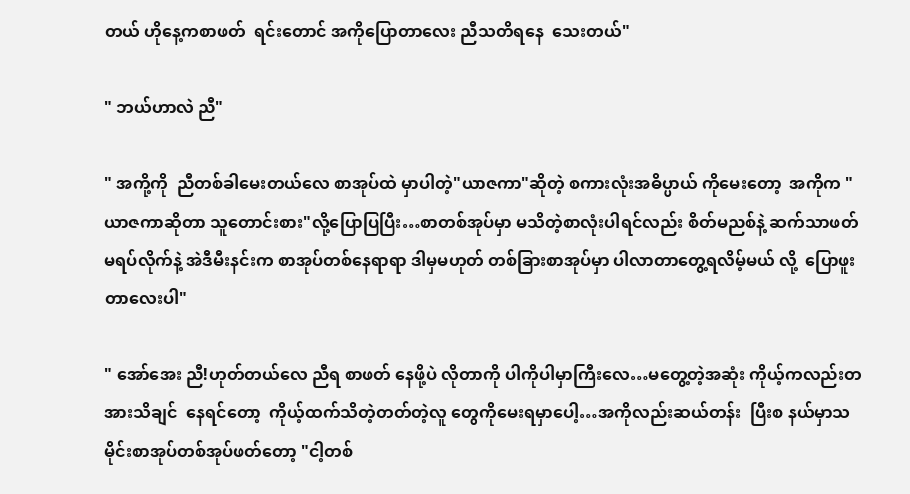တယ် ဟိုနေ့ကစာဖတ်  ရင်းတောင် အကိုပြောတာလေး ညီသတိရနေ  သေးတယ်"

" ဘယ်ဟာလဲ ညီ"

" အကို့ကို  ညီတစ်ခါမေးတယ်လေ စာအုပ်ထဲ မှာပါတဲ့"ယာဇကာ"ဆိုတဲ့ စကားလုံးအဓိပ္ပာယ် ကိုမေးတော့  အကိုက "ယာဇကာဆိုတာ သူတောင်းစား"လို့ပြောပြပြီး…စာတစ်အုပ်မှာ မသိတဲ့စာလုံးပါရင်လည်း စိတ်မညစ်နဲ့ ဆက်သာဖတ် မရပ်လိုက်နဲ့ အဲဒီမီးနင်းက စာအုပ်တစ်နေရာရာ ဒါမှမဟုတ် တစ်ခြားစာအုပ်မှာ ပါလာတာတွေ့ရလိမ့်မယ် လို့  ပြောဖူးတာလေးပါ"

" အော်အေး ညီ!ဟုတ်တယ်လေ ညီရ စာဖတ် နေဖို့ပဲ လိုတာကို ပါကိုပါမှာကြီးလေ…မတွေ့တဲ့အဆုံး ကိုယ့်ကလည်းတအားသိချင်  နေရင်တော့  ကိုယ့်ထက်သိတဲ့တတ်တဲ့လူ တွေကိုမေးရမှာပေါ့…အကိုလည်းဆယ်တန်း  ပြီးစ နယ်မှာသမိုင်းစာအုပ်တစ်အုပ်ဖတ်တော့ "ငါ့တစ်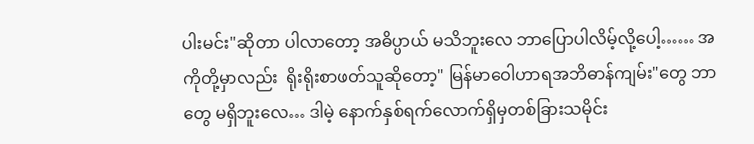ပါးမင်း"ဆိုတာ ပါလာတော့ အဓိပ္ပာယ် မသိဘူးလေ ဘာပြောပါလိမ့်လို့ပေါ့…… အကိုတို့မှာလည်း  ရိုးရိုးစာဖတ်သူဆိုတော့" မြန်မာဝေါဟာရအဘိဓာန်ကျမ်း"တွေ ဘာတွေ မရှိဘူးလေ… ဒါမဲ့ နောက်နှစ်ရက်လောက်ရှိမှတစ်ခြားသမိုင်း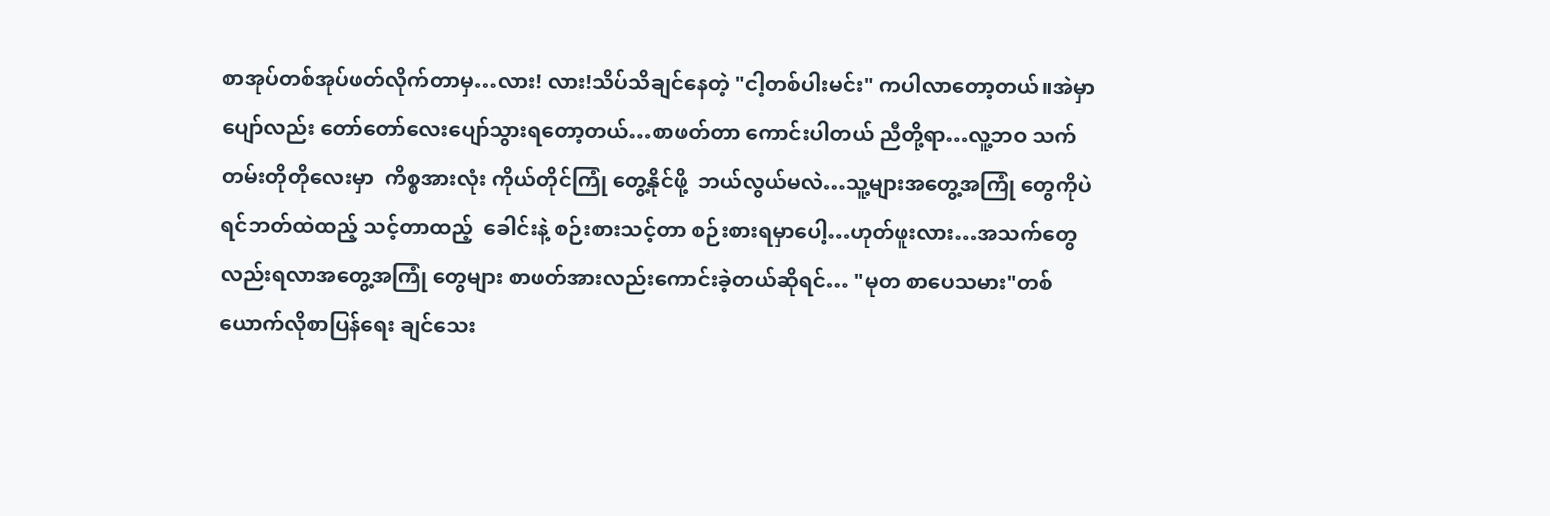စာအုပ်တစ်အုပ်ဖတ်လိုက်တာမှ…လား! လား!သိပ်သိချင်နေတဲ့ "ငါ့တစ်ပါးမင်း" ကပါလာတော့တယ်။အဲမှာ ပျော်လည်း တော်တော်လေးပျော်သွားရတော့တယ်…စာဖတ်တာ ကောင်းပါတယ် ညီတို့ရာ…လူ့ဘဝ သက်တမ်းတိုတိုလေးမှာ  ကိစ္စအားလုံး ကိုယ်တိုင်ကြုံ တွေ့နိုင်ဖို့  ဘယ်လွယ်မလဲ…သူ့များအတွေ့အကြုံ တွေကိုပဲရင်ဘတ်ထဲထည့် သင့်တာထည့်  ခေါင်းနဲ့ စဉ်းစားသင့်တာ စဉ်းစားရမှာပေါ့…ဟုတ်ဖူးလား…အသက်တွေလည်းရလာအတွေ့အကြုံ တွေများ စာဖတ်အားလည်းကောင်းခဲ့တယ်ဆိုရင်… "မုတ စာပေသမား"တစ်ယောက်လိုစာပြန်ရေး ချင်သေး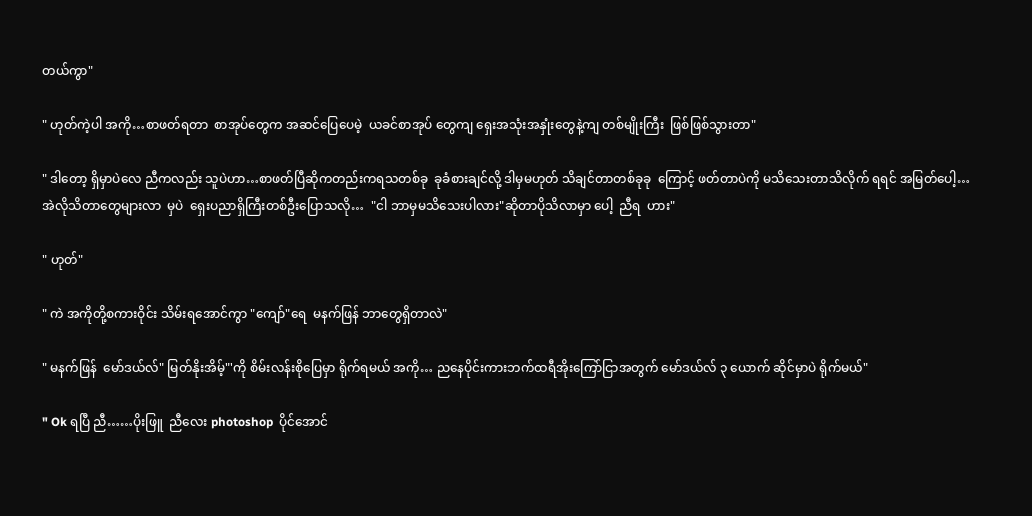တယ်ကွာ"

" ဟုတ်ကဲ့ပါ အကို…စာဖတ်ရတာ  စာအုပ်တွေက အဆင်ပြေပေမဲ့  ယခင်စာအုပ် တွေကျ ရှေးအသုံးအနှုံးတွေနဲ့ကျ တစ်မျိုးကြီး  ဖြစ်ဖြစ်သွားတာ"

" ဒါတော့ ရှိမှာပဲလေ ညီကလည်း သူပဲဟာ…စာဖတ်ပြီဆိုကတည်းကရသတစ်ခု  ခုခံစားချင်လို့ ဒါမှမဟုတ် သိချင်တာတစ်ခုခု  ကြောင့် ဖတ်တာပဲကို မသိသေးတာသိလိုက် ရရင် အမြတ်ပေါ့…အဲလိုသိတာတွေများလာ  မှပဲ  ရှေးပညာရှိကြီးတစ်ဦးပြောသလို…  "ငါ ဘာမှမသိသေးပါလား"ဆိုတာပိုသိလာမှာ ပေါ့  ညီရ  ဟား"

" ဟုတ်"

" ကဲ အကိုတို့စကားဝိုင်း သိမ်းရအောင်ကွာ "ကျော်"ရေ  မနက်ဖြန် ဘာတွေရှိတာလဲ"

" မနက်ဖြန်  မော်ဒယ်လ်" မြတ်နိုးအိမ့်"'ကို စိမ်းလန်းစိုပြေမှာ ရိုက်ရမယ် အကို… ညနေပိုင်းကားဘက်ထရီအိုးကြော်ငြာအတွက် မော်ဒယ်လ် ၃ ယောက် ဆိုင်မှာပဲ ရိုက်မယ်"

" Ok ရပြီ ညီ……ပိုးဖြူ  ညီလေး photoshop  ပိုင်အောင်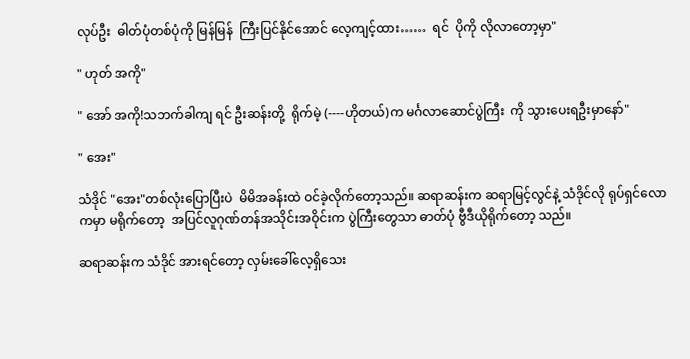လုပ်ဦး  ဓါတ်ပုံတစ်ပုံကို မြန်မြန်  ကြီးပြင်နိုင်အောင် လေ့ကျင့်ထား……  ရင်  ပိုကို လိုလာတော့မှာ"

" ဟုတ် အကို"

" အော် အကို!သဘက်ခါကျ ရင် ဦးဆန်းတို့  ရိုက်မဲ့ (----ဟိုတယ်)က မင်္ဂလာဆောင်ပွဲကြီး  ကို သွားပေးရဦးမှာနော်"

" အေး"

သံဒိုင် "အေး"တစ်လုံးပြောပြီးပဲ  မိမိအခန်းထဲ ဝင်ခဲ့လိုက်တော့သည်။ ဆရာဆန်းက ဆရာမြင့်လွင်နဲ့ သံဒိုင်လို ရုပ်ရှင်လောကမှာ မရိုက်တော့  အပြင်လူဂုဏ်တန်အသိုင်းအဝိုင်းက ပွဲကြီးတွေသာ ဓာတ်ပုံ ဗွီဒီယိုရိုက်တော့ သည်။

ဆရာဆန်းက သံဒိုင် အားရင်တော့ လှမ်းခေါ်လေ့ရှိသေး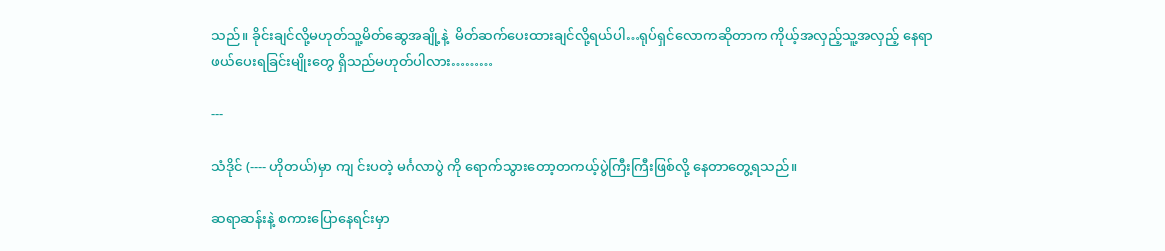သည်။ ခိုင်းချင်လို့မဟုတ်သူ့မိတ်ဆွေအချို့နဲ့  မိတ်ဆက်ပေးထားချင်လို့ရယ်ပါ…ရုပ်ရှင်လောကဆိုတာက ကိုယ့်အလှည့်သူ့အလှည့် နေရာဖယ်ပေးရခြင်းမျိုးတွေ ရှိသည်မဟုတ်ပါလား………

---

သံဒိုင် (---- ဟိုတယ်)မှာ ကျ င်းပတဲ့ မင်္ဂလာပွဲ ကို ရောက်သွားတော့တကယ့်ပွဲကြီးကြီးဖြစ်လို့ နေတာတွေ့ရသည်။

ဆရာဆန်းနဲ့ စကားပြောနေရင်းမှာ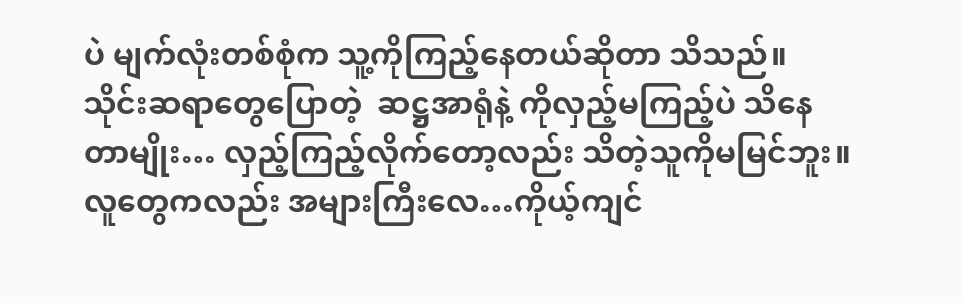ပဲ မျက်လုံးတစ်စုံက သူ့ကိုကြည့်နေတယ်ဆိုတာ သိသည်။ သိုင်းဆရာတွေပြောတဲ့  ဆဋ္ဌအာရုံနဲ့ ကိုလှည့်မကြည့်ပဲ သိနေတာမျိုး… လှည့်ကြည့်လိုက်တော့လည်း သိတဲ့သူကိုမမြင်ဘူး။ လူတွေကလည်း အများကြီးလေ…ကိုယ့်ကျင်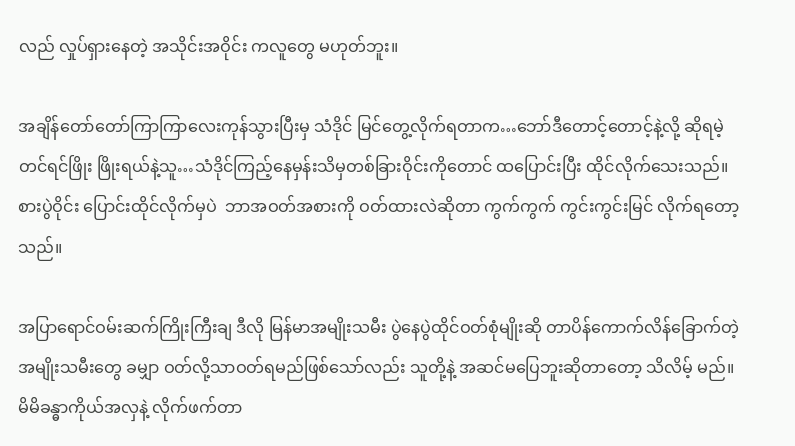လည် လှုပ်ရှားနေတဲ့ အသိုင်းအဝိုင်း ကလူတွေ မဟုတ်ဘူး။

အချိန်တော်တော်ကြာကြာလေးကုန်သွားပြီးမှ သံဒိုင် မြင်တွေ့လိုက်ရတာက…ဘော်ဒီတောင့်တောင့်နဲ့လို့ ဆိုရမဲ့ တင်ရင်ဖြိုး ဖြိုးရယ်နဲ့သူ…သံဒိုင်ကြည့်နေမှန်းသိမှတစ်ခြားဝိုင်းကိုတောင် ထပြောင်းပြီး ထိုင်လိုက်သေးသည်။ စားပွဲဝိုင်း ပြောင်းထိုင်လိုက်မှပဲ  ဘာအဝတ်အစားကို ဝတ်ထားလဲဆိုတာ ကွက်ကွက် ကွင်းကွင်းမြင် လိုက်ရတော့သည်။

အပြာရောင်ဝမ်းဆက်ကြိုးကြီးချ ဒီလို မြန်မာအမျိုးသမီး ပွဲနေပွဲထိုင်ဝတ်စုံမျိုးဆို တာပိန်ကောက်လိန်ခြောက်တဲ့အမျိုးသမီးတွေ ခမျှာ ဝတ်လို့သာဝတ်ရမည်ဖြစ်သော်လည်း သူတို့နဲ့ အဆင်မပြေဘူးဆိုတာတော့ သိလိမ့် မည်။ မိမိခန္ဓာကိုယ်အလှနဲ့ လိုက်ဖက်တာ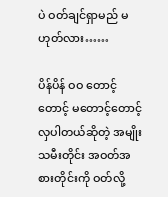ပဲ ဝတ်ချင်ရှာမည် မဟုတ်လား……

ပိန်ပိန် ဝဝ တောင့်တောင့် မတောင့်တောင့်လှပါတယ်ဆိုတဲ့ အမျိုးသမီးတိုင်း အဝတ်အစားတိုင်းကို ဝတ်လို့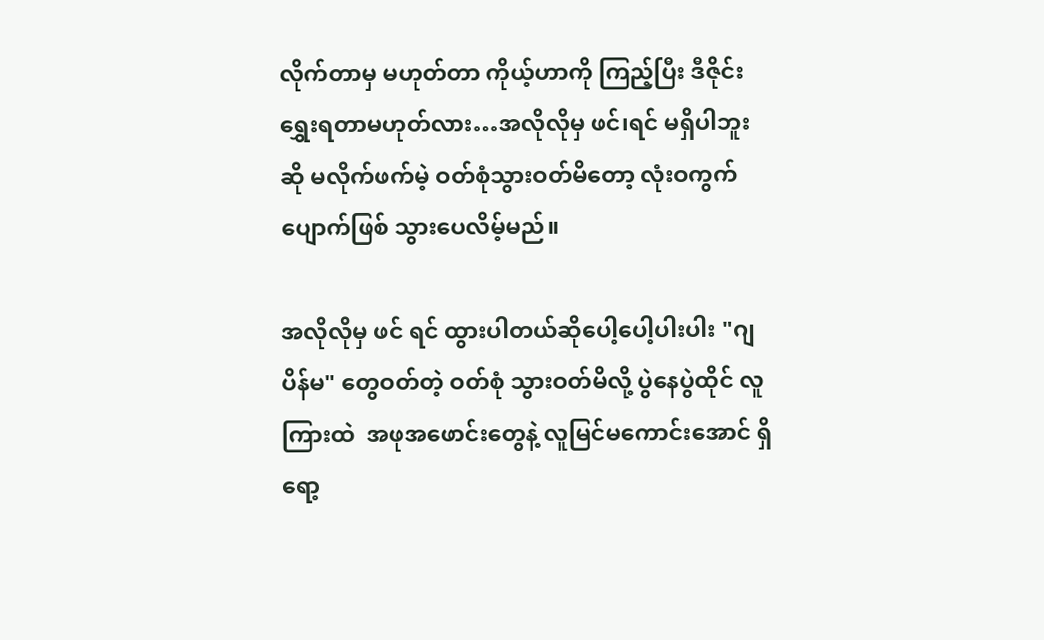လိုက်တာမှ မဟုတ်တာ ကိုယ့်ဟာကို ကြည့်ပြီး ဒီဇိုင်းရွှေးရတာမဟုတ်လား…အလိုလိုမှ ဖင်၊ရင် မရှိပါဘူးဆို မလိုက်ဖက်မဲ့ ဝတ်စုံသွားဝတ်မိတော့ လုံးဝကွက်ပျောက်ဖြစ် သွားပေလိမ့်မည်။

အလိုလိုမှ ဖင် ရင် ထွားပါတယ်ဆိုပေါ့ပေါ့ပါးပါး "ဂျ ပိန်မ" တွေဝတ်တဲ့ ဝတ်စုံ သွားဝတ်မိလို့ ပွဲနေပွဲထိုင် လူကြားထဲ  အဖုအဖောင်းတွေနဲ့ လူမြင်မကောင်းအောင် ရှိရော့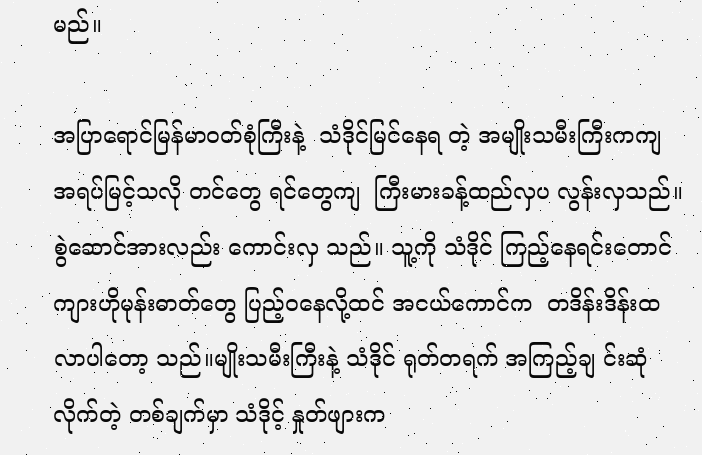မည်။

အပြာရောင်မြန်မာဝတ်စုံကြီးနဲ့  သံဒိုင်မြင်နေရ တဲ့ အမျိုးသမီးကြီးကကျ အရပ်မြင့်သလို တင်တွေ ရင်တွေကျ  ကြီးမားခန့်ထည်လှပ လွန်းလှသည်။စွဲဆောင်အားလည်း ကောင်းလှ သည်။ သူ့ကို သံဒိုင် ကြည့်နေရင်းတောင် ကျားဟိုမုန်းဓာတ်တွေ ပြည့်ဝနေလို့ထင် အငယ်ကောင်က  တဒိန်းဒိန်းထလာပါတော့ သည်။မျိုးသမီးကြီးနဲ့ သံဒိုင် ရုတ်တရက် အကြည့်ချ င်းဆုံလိုက်တဲ့ တစ်ချက်မှာ သံဒိုင့် နှုတ်ဖျားက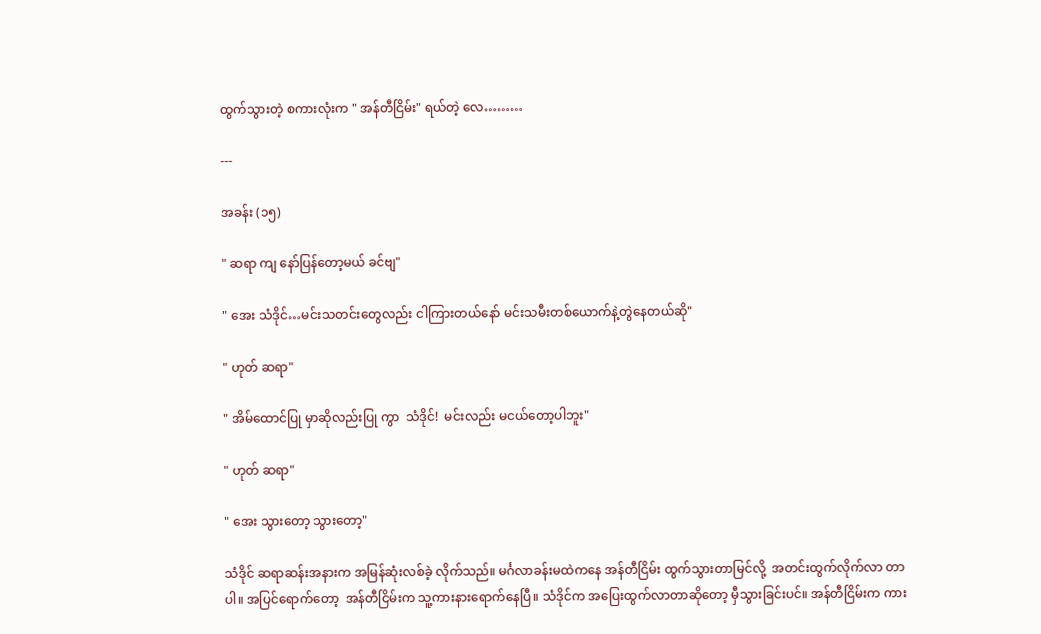ထွက်သွားတဲ့ စကားလုံးက " အန်တီငြိမ်း" ရယ်တဲ့ လေ………

---

အခန်း (၁၅)

" ဆရာ ကျ နော်ပြန်တော့မယ် ခင်ဗျ"

" အေး သံဒိုင်…မင်းသတင်းတွေလည်း ငါကြားတယ်နော် မင်းသမီးတစ်ယောက်နဲ့တွဲနေတယ်ဆို"

" ဟုတ် ဆရာ"

" အိမ်ထောင်ပြု မှာဆိုလည်းပြု ကွာ  သံဒိုင်!  မင်းလည်း မငယ်တော့ပါဘူး"

" ဟုတ် ဆရာ"

" အေး သွားတော့ သွားတော့"

သံဒိုင် ဆရာဆန်းအနားက အမြန်ဆုံးလစ်ခဲ့ လိုက်သည်။ မင်္ဂလာခန်းမထဲကနေ အန်တီငြိမ်း ထွက်သွားတာမြင်လို့  အတင်းထွက်လိုက်လာ တာပါ။ အပြင်ရောက်တော့  အန်တီငြိမ်းက သူ့ကားနားရောက်နေပြီ။ သံဒိုင်က အပြေးထွက်လာတာဆိုတော့ မှီသွားခြင်းပင်။ အန်တီငြိမ်းက ကား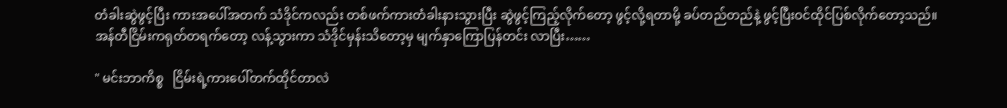တံခါးဆွဲဖွင့်ပြီး ကားအပေါ်အတက် သံဒိုင်ကလည်း တစ်ဖက်ကားတံခါးနားသွားပြီး ဆွဲဖွင့်ကြည့်လိုက်တော့ ဖွင့်လို့ရတာမို့ ခပ်တည်တည်နဲ့ ဖွင့်ပြီးဝင်ထိုင်ပြစ်လိုက်တော့သည်။ အန်တီငြိမ်းကရုတ်တရက်တော့ လန့်သွားကာ သံဒိုင်မှန်းသိတော့မှ မျက်နှာကြောပြန်တင်း လာပြီး……

" မင်းဘာကိစ္စ   ငြိမ်းရဲ့ကားပေါ်တက်ထိုင်တာလဲ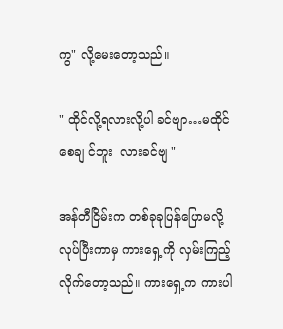ကွ" လို့မေးတော့သည်။

" ထိုင်လို့ရလားလို့ပါ ခင်ဗျာ…မထိုင်စေချ င်ဘူး  လားခင်ဗျ "

အန်တီငြိမ်းက တစ်ခုခုပြန်ပြောမလို့လုပ်ပြီးကာမှ ကားရှေ့ကို လှမ်းကြည့်လိုက်တော့သည်။ ကားရှေ့က ကားပါ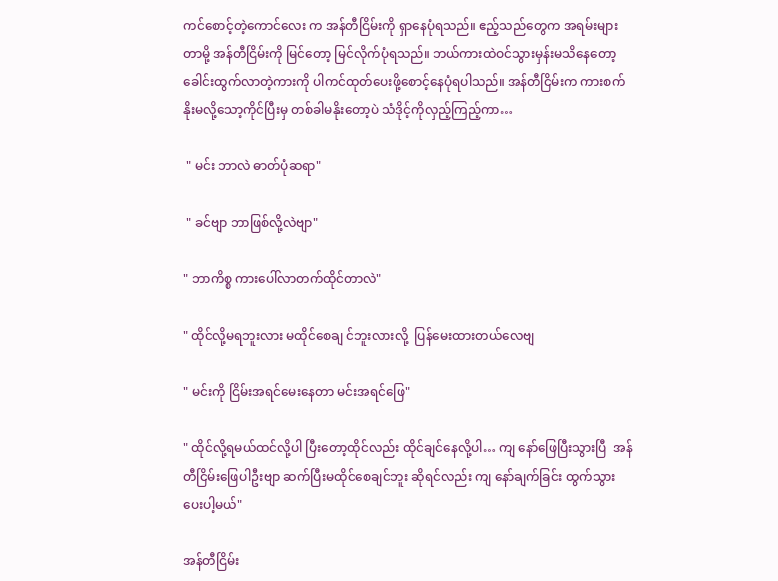ကင်စောင့်တဲ့ကောင်လေး က အန်တီငြိမ်းကို ရှာနေပုံရသည်။ ဧည့်သည်တွေက အရမ်းများတာမို့ အန်တီငြိမ်းကို မြင်တော့ မြင်လိုက်ပုံရသည်။ ဘယ်ကားထဲဝင်သွားမှန်းမသိနေတော့  ခေါင်းထွက်လာတဲ့ကားကို ပါကင်ထုတ်ပေးဖို့စောင့်နေပုံရပါသည်။ အန်တီငြိမ်းက ကားစက်နိုးမလို့သော့ကိုင်ပြီးမှ တစ်ခါမနိုးတော့ပဲ သံဒိုင့်ကိုလှည့်ကြည့်ကာ…

 " မင်း ဘာလဲ ဓာတ်ပုံဆရာ"

 " ခင်ဗျာ ဘာဖြစ်လို့လဲဗျာ"

" ဘာကိစ္စ ကားပေါ်လာတက်ထိုင်တာလဲ"

" ထိုင်လို့မရဘူးလား မထိုင်စေချ င်ဘူးလားလို့  ပြန်မေးထားတယ်လေဗျ

" မင်းကို ငြိမ်းအရင်မေးနေတာ မင်းအရင်ဖြေ"

" ထိုင်လို့ရမယ်ထင်လို့ပါ ပြီးတော့ထိုင်လည်း ထိုင်ချင်နေလို့ပါ… ကျ နော်ဖြေပြီးသွားပြီ  အန်တီငြိမ်းဖြေပါဦးဗျာ ဆက်ပြီးမထိုင်စေချင်ဘူး ဆိုရင်လည်း ကျ နော်ချက်ခြင်း ထွက်သွားပေးပါ့မယ်"

အန်တီငြိမ်း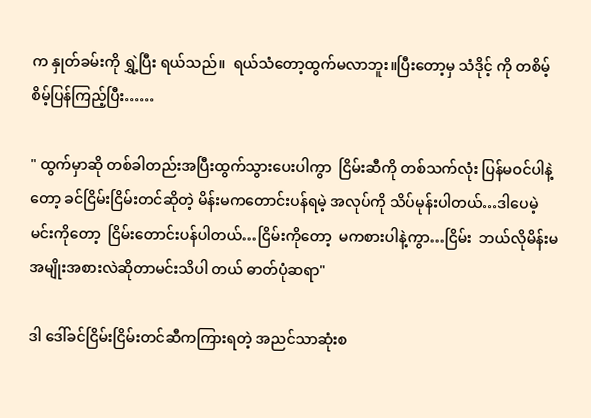က နှုတ်ခမ်းကို ရွှဲ့ပြီး ရယ်သည်။  ရယ်သံတော့ထွက်မလာဘူး။ပြီးတော့မှ သံဒိုင့် ကို တစိမ့်စိမ့်ပြန်ကြည့်ပြီး……

" ထွက်မှာဆို တစ်ခါတည်းအပြီးထွက်သွားပေးပါကွာ  ငြိမ်းဆီကို တစ်သက်လုံး ပြန်မဝင်ပါနဲ့တော့ ခင်ငြိမ်းငြိမ်းတင်ဆိုတဲ့ မိန်းမကတောင်းပန်ရမဲ့ အလုပ်ကို သိပ်မုန်းပါတယ်…ဒါပေမဲ့  မင်းကိုတော့  ငြိမ်းတောင်းပန်ပါတယ်…ငြိမ်းကိုတော့  မကစားပါနဲ့ကွာ…ငြိမ်း  ဘယ်လိုမိန်းမ အမျိုးအစားလဲဆိုတာမင်းသိပါ တယ် ဓာတ်ပုံဆရာ"

ဒါ ဒေါ်ခင်ငြိမ်းငြိမ်းတင်ဆီကကြားရတဲ့ အညင်သာဆုံးစ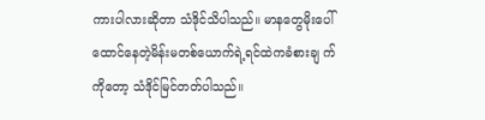ကားပါလားဆိုတာ သံဒိုင်သိပါသည်။ မာနတွေမိုးပေါ်ထောင်နေတဲ့မိန်းမတစ်ယောက်ရဲ့ရင်ထဲကခံစားချ က်ကိုတော့ သံဒိုင်မြင်တတ်ပါသည်။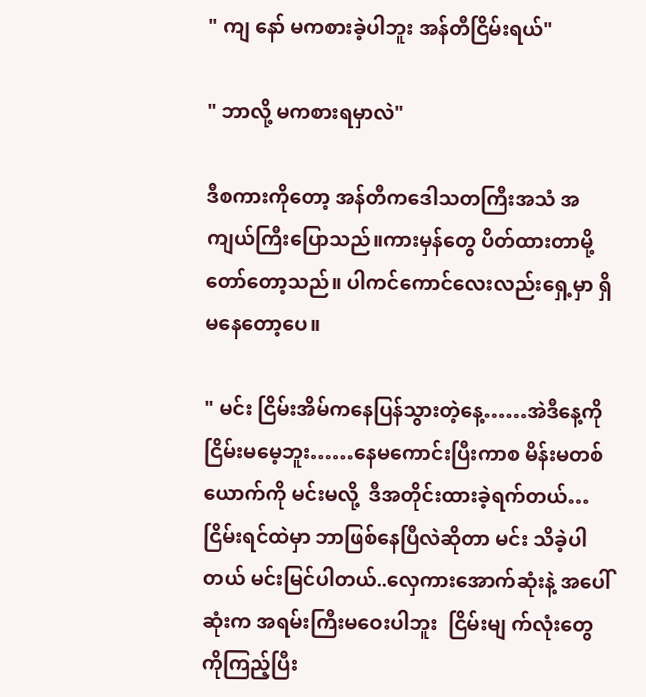" ကျ နော် မကစားခဲ့ပါဘူး အန်တီငြိမ်းရယ်"

" ဘာလို့ မကစားရမှာလဲ"

ဒီစကားကိုတော့ အန်တီကဒေါသတကြီးအသံ အကျယ်ကြီးပြောသည်။ကားမှန်တွေ ပိတ်ထားတာမို့ တော်တော့သည်။ ပါကင်ကောင်လေးလည်းရှေ့မှာ ရှိမနေတော့ပေ။

" မင်း ငြိမ်းအိမ်ကနေပြန်သွားတဲ့နေ့……အဲဒီနေ့ကို ငြိမ်းမမေ့ဘူး……နေမကောင်းပြီးကာစ မိန်းမတစ်ယောက်ကို မင်းမလို့  ဒီအတိုင်းထားခဲ့ရက်တယ်…ငြိမ်းရင်ထဲမှာ ဘာဖြစ်နေပြီလဲဆိုတာ မင်း သိခဲ့ပါတယ် မင်းမြင်ပါတယ်..လှေကားအောက်ဆုံးနဲ့ အပေါ်ဆုံးက အရမ်းကြီးမဝေးပါဘူး  ငြိမ်းမျ က်လုံးတွေကိုကြည့်ပြီး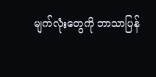မျက်လုံးတွေကို ဘာသာပြန်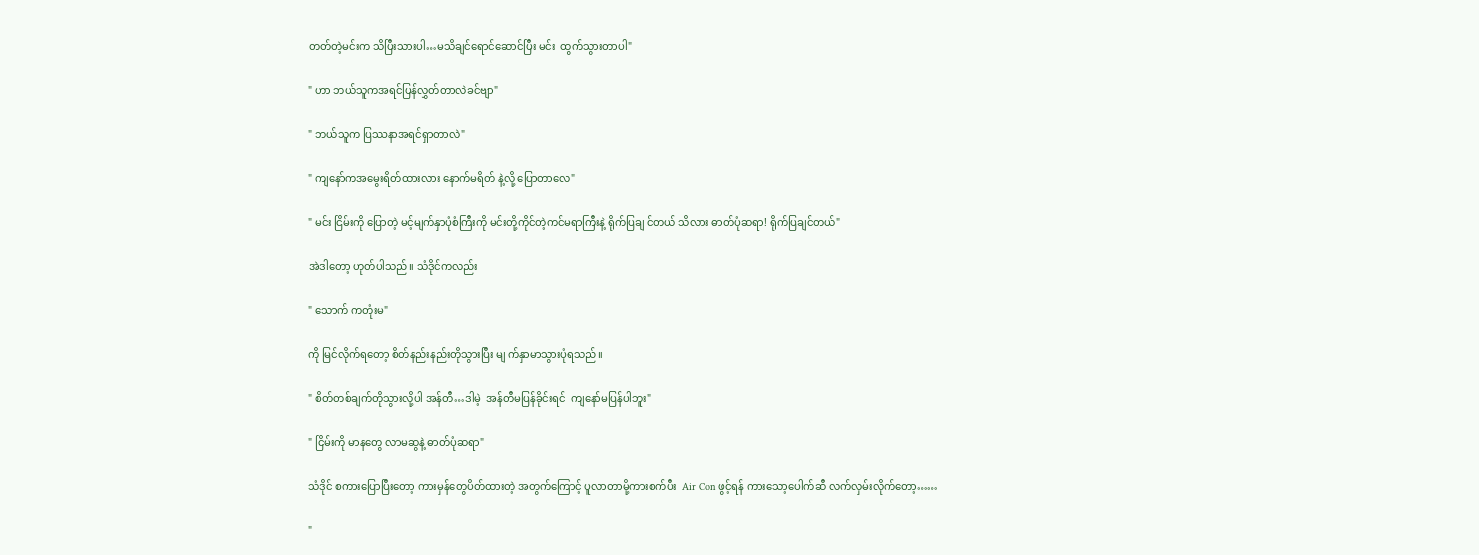တတ်တဲ့မင်းက သိပြီးသားပါ…မသိချင်ရောင်ဆောင်ပြီး မင်း  ထွက်သွားတာပါ"

" ဟာ ဘယ်သူကအရင်ပြန်လွှတ်တာလဲခင်ဗျာ"

" ဘယ်သူက ပြဿနာအရင်ရှာတာလဲ"

" ကျနော်ကအမွေးရိတ်ထားလား နောက်မရိတ် နဲ့လို့ ပြောတာလေ"

" မင်း ငြိမ်းကို ပြောတဲ့ မင့်မျက်နှာပုံစံကြီးကို မင်းတို့ကိုင်တဲ့ကင်မရာကြီးနဲ့ ရိုက်ပြချ င်တယ် သိလား ဓာတ်ပုံဆရာ! ရိုက်ပြချင်တယ်"

အဲဒါတော့ ဟုတ်ပါသည်။ သံဒိုင်ကလည်း

" သောက် ကတုံးမ"

ကို မြင်လိုက်ရတော့ စိတ်နည်းနည်းတိုသွားပြီး မျ က်နှာမာသွားပုံရသည်။

" စိတ်တစ်ချက်တိုသွားလို့ပါ အန်တီ…ဒါမဲ့  အန်တီမပြန်ခိုင်းရင်  ကျနော်မပြန်ပါဘူး"

" ငြိမ်းကို မာနတွေ လာမဆွနဲ့ ဓာတ်ပုံဆရာ"

သံဒိုင် စကားပြောပြီးတော့ ကားမှန်တွေပိတ်ထားတဲ့ အတွက်ကြောင့် ပူလာတာမို့ကားစက်ပီး  Air Con ဖွင့်ရန် ကားသော့ပေါက်ဆီ လက်လှမ်းလိုက်တော့……

"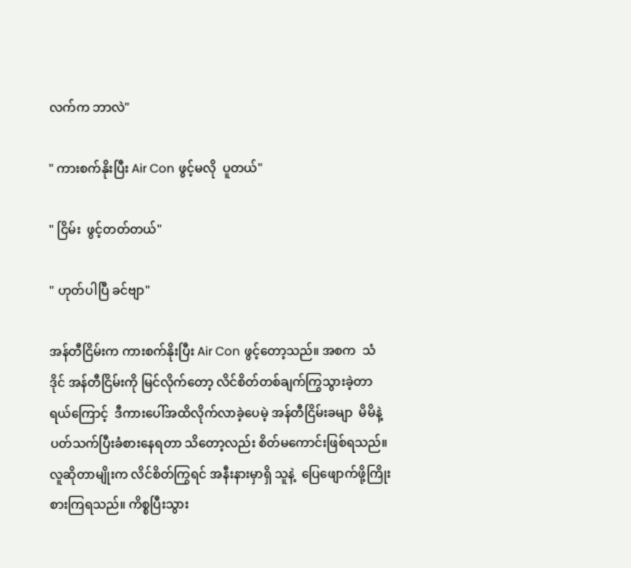လက်က ဘာလဲ"

" ကားစက်နိုးပြီး Air Con ဖွင့်မလို  ပူတယ်"

" ငြိမ်း  ဖွင့်တတ်တယ်"

" ဟုတ်ပါပြီ ခင်ဗျာ"

အန်တီငြိမ်းက ကားစက်နိုးပြီး Air Con ဖွင့်တော့သည်။ အစက  သံဒိုင် အန်တီငြိမ်းကို မြင်လိုက်တော့ လိင်စိတ်တစ်ချက်ကြွသွားခဲ့တာရယ်ကြောင့်  ဒီကားပေါ်အထိလိုက်လာခဲ့ပေမဲ့ အန်တီငြိမ်းခမျာ  မိမိနဲ့ပတ်သက်ပြီးခံစားနေရတာ သိတော့လည်း စိတ်မကောင်းဖြစ်ရသည်။ လူဆိုတာမျိုးက လိင်စိတ်ကြွရင် အနီးနားမှာရှိ သူနဲ့  ပြေဖျောက်ဖို့ကြိုးစားကြရသည်။ ကိစ္စပြီးသွား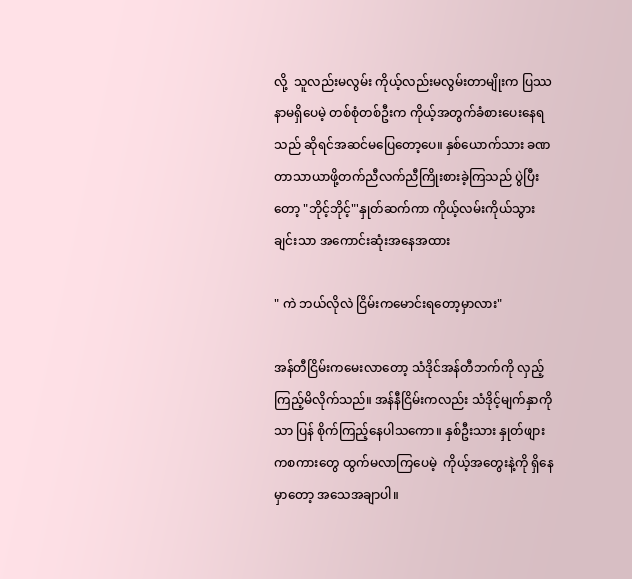လို့  သူလည်းမလွမ်း ကိုယ့်လည်းမလွမ်းတာမျိုးက ပြဿနာမရှိပေမဲ့ တစ်စုံတစ်ဦးက ကိုယ့်အတွက်ခံစားပေးနေရသည် ဆိုရင်အဆင်မပြေတော့ပေ။ နှစ်ယောက်သား ခဏတာသာယာဖို့တက်ညီလက်ညီကြိုးစားခဲ့ကြသည် ပွဲပြီးတော့ "ဘိုင့်ဘိုင့်"'နှုတ်ဆက်ကာ ကိုယ့်လမ်းကိုယ်သွားချင်းသာ အကောင်းဆုံးအနေအထား

" ကဲ ဘယ်လိုလဲ ငြိမ်းကမောင်းရတော့မှာလား"

အန်တီငြိမ်းကမေးလာတော့ သံဒိုင်အန်တီဘက်ကို လှည့်ကြည့်မိလိုက်သည်။ အန်နီငြိမ်းကလည်း သံဒိုင့်မျက်နှာကိုသာ ပြန် စိုက်ကြည့်နေပါသကော။ နှစ်ဦးသား နှုတ်ဖျားကစကားတွေ ထွက်မလာကြပေမဲ့  ကိုယ့်အတွေးနဲ့ကို ရှိနေမှာတော့ အသေအချာပါ။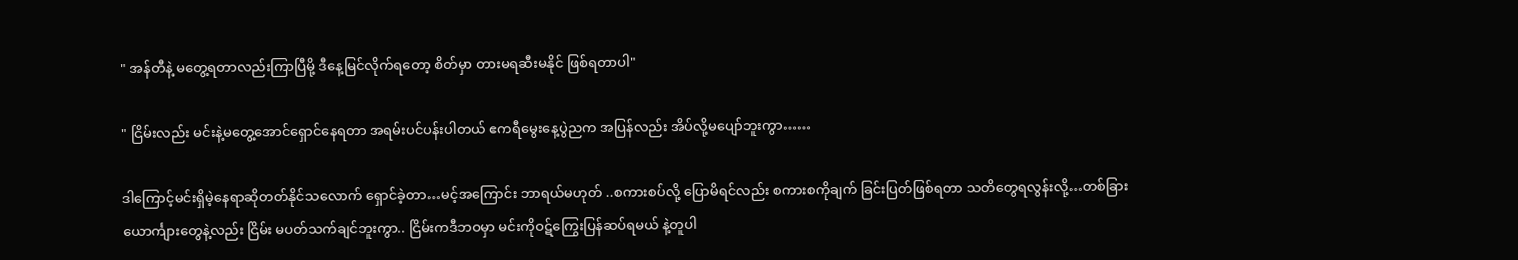" အန်တီနဲ့ မတွေ့ရတာလည်းကြာပြီမို့ ဒီနေ့မြင်လိုက်ရတော့ စိတ်မှာ တားမရဆီးမနိုင် ဖြစ်ရတာပါ"

" ငြိမ်းလည်း မင်းနဲ့မတွေ့အောင်ရှောင်နေရတာ အရမ်းပင်ပန်းပါတယ် ဧကရီမွေးနေ့ပွဲညက အပြန်လည်း အိပ်လို့မပျော်ဘူးကွာ……

ဒါကြောင့်မင်းရှိမဲ့နေရာဆိုတတ်နိုင်သလောက် ရှောင်ခဲ့တာ…မင့်အကြောင်း ဘာရယ်မဟုတ် ..စကားစပ်လို့ ပြောမိရင်လည်း စကားစကိုချက် ခြင်းပြတ်ဖြစ်ရတာ သတိတွေရလွန်းလို့…တစ်ခြားယောင်္ကျားတွေနဲ့လည်း ငြိမ်း မပတ်သက်ချင်ဘူးကွာ.. ငြိမ်းကဒီဘဝမှာ မင်းကိုဝဋ်ကြွေးပြန်ဆပ်ရမယ် နဲ့တူပါ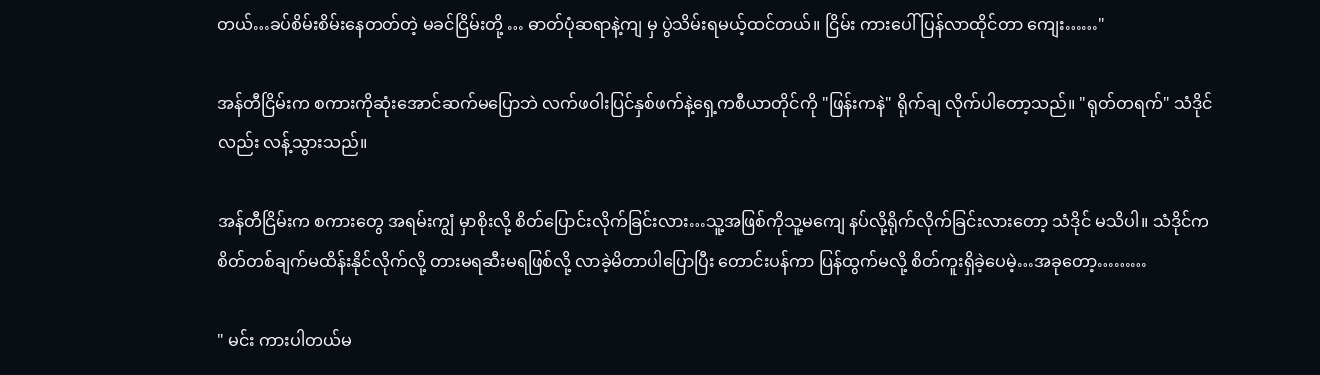တယ်…ခပ်စိမ်းစိမ်းနေတတ်တဲ့ မခင်ငြိမ်းတို့ … ဓာတ်ပုံဆရာနဲ့ကျ မှ ပွဲသိမ်းရမယ့်ထင်တယ်။ ငြိမ်း ကားပေါ်ပြန်လာထိုင်တာ ကျေး……"

အန်တီငြိမ်းက စကားကိုဆုံးအောင်ဆက်မပြောဘဲ လက်ဖဝါးပြင်နှစ်ဖက်နဲ့ရှေ့ကစီယာတိုင်ကို "ဖြန်းကနဲ" ရိုက်ချ လိုက်ပါတော့သည်။ "ရုတ်တရက်" သံဒိုင်လည်း လန့်သွားသည်။

အန်တီငြိမ်းက စကားတွေ အရမ်းကျွံ မှာစိုးလို့ စိတ်ပြောင်းလိုက်ခြင်းလား…သူ့အဖြစ်ကိုသူ့မကျေ နပ်လို့ရိုက်လိုက်ခြင်းလားတော့ သံဒိုင် မသိပါ။ သံဒိုင်က စိတ်တစ်ချက်မထိန်းနိုင်လိုက်လို့ တားမရဆီးမရဖြစ်လို့ လာခဲ့မိတာပါပြောပြီး တောင်းပန်ကာ ပြန်ထွက်မလို့ စိတ်ကူးရှိခဲ့ပေမဲ့…အခုတော့………

" မင်း ကားပါတယ်မ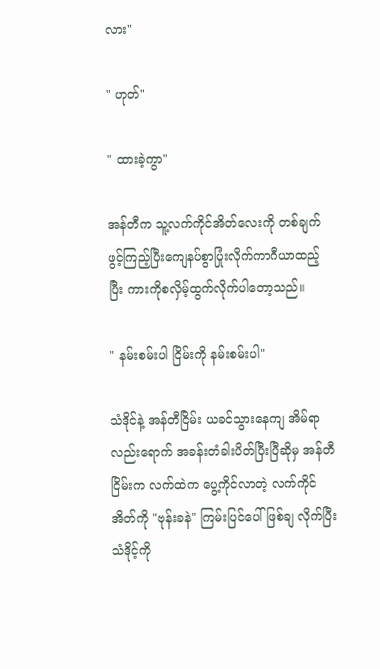လား"

" ဟုတ်"

" ထားခဲ့ကွာ"

အန်တီက သူ့လက်ကိုင်အိတ်လေးကို တစ်ချက်ဖွင့်ကြည့်ပြီးကျေနပ်စွာပြုံးလိုက်ကာဂီယာထည့်ပြီး ကားကိုစလှိမ့်ထွက်လိုက်ပါတော့သည်။

" နမ်းစမ်းပါ ငြိမ်းကို နမ်းစမ်းပါ"

သံဒိုင်နဲ့ အန်တီငြိမ်း ယခင်သွားနေကျ အိမ်ရာ လည်းရောက် အခန်းတံခါးပိတ်ပြီးပြီဆိုမှ အန်တီငြိမ်းက လက်ထဲက ပွေ့ကိုင်လာတဲ့ လက်ကိုင်အိတ်ကို "ဗုန်းခနဲ" ကြမ်းပြင်ပေါ် ဖြစ်ချ လိုက်ပြီး သံဒိုင့်ကို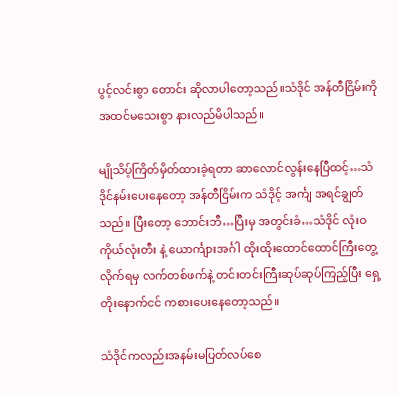ပွင့်လင်းစွာ တောင်း ဆိုလာပါတော့သည်။သံဒိုင် အန်တီငြိမ်းကို အထင်မသေးစွာ နားလည်မိပါသည်။

မျိုသိပ့်ကြိတ်မှိတ်ထားခဲ့ရတာ ဆာလောင်လွန်းနေပြီထင့်…သံဒိုင်နမ်းပေးနေတော့ အန်တီငြိမ်းက သံဒိုင့် အင်္ကျ အရင်ချွတ်သည်။ ပြီးတော့ ဘောင်းဘီ…ပြီးမှ အတွင်းခံ…သံဒိုင် လုံးဝကိုယ်လုံးတီး နဲ့ ယောင်္ကျားအင်္ဂါ ထိုးထိုးထောင်ထောင်ကြီးတွေ့လိုက်ရမှ လက်တစ်ဖက်နဲ့ တင်းတင်းကြီးဆုပ်ဆုပ်ကြည့်ပြီး ရှေ့တိုးနောက်ငင် ကစားပေးနေတော့သည်။

သံဒိုင်ကလည်းအနမ်းမပြတ်လပ်စေ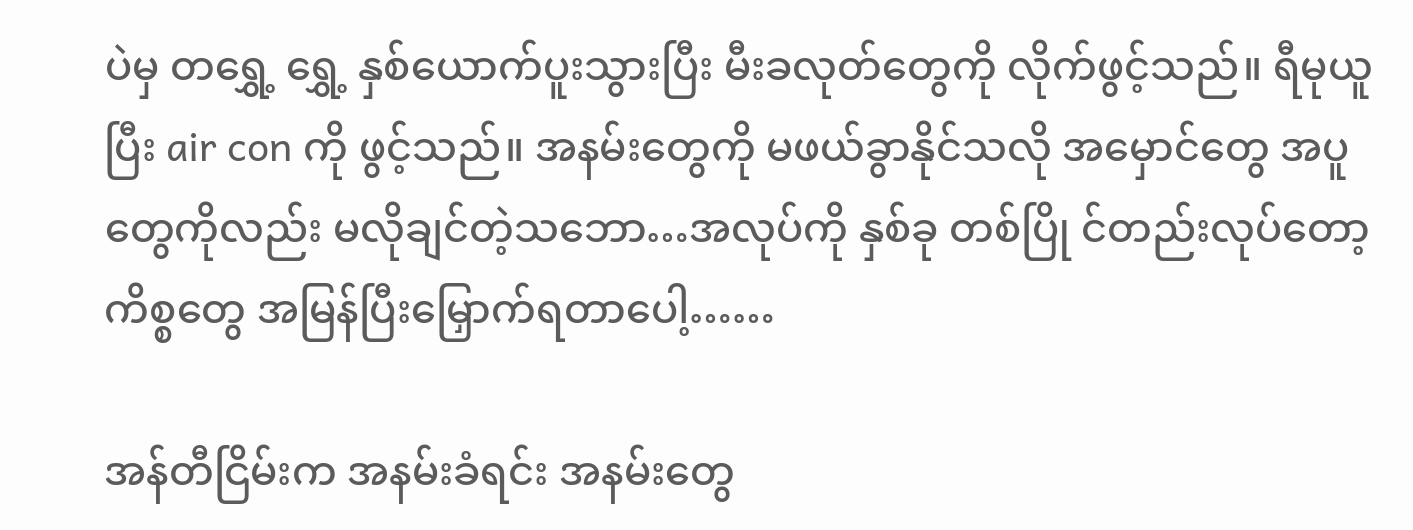ပဲမှ တရွှေ့ ရွှေ့ နှစ်ယောက်ပူးသွားပြီး မီးခလုတ်တွေကို လိုက်ဖွင့်သည်။ ရီမုယူပြီး air con ကို ဖွင့်သည်။ အနမ်းတွေကို မဖယ်ခွာနိုင်သလို အမှောင်တွေ အပူတွေကိုလည်း မလိုချင်တဲ့သဘော…အလုပ်ကို နှစ်ခု တစ်ပြို င်တည်းလုပ်တော့ ကိစ္စတွေ အမြန်ပြီးမြှောက်ရတာပေါ့……

အန်တီငြိမ်းက အနမ်းခံရင်း အနမ်းတွေ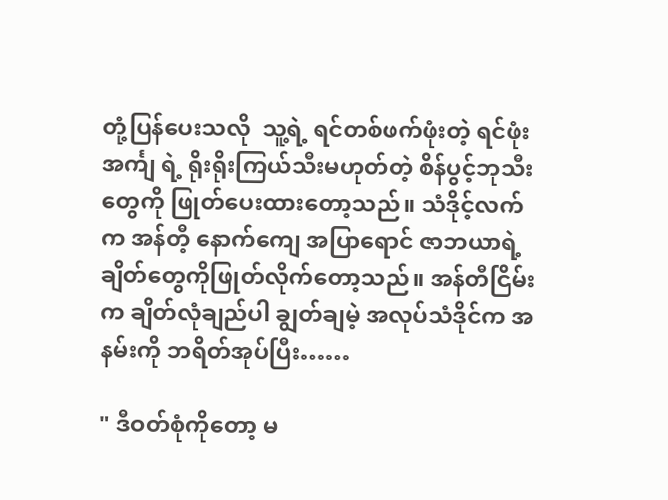တုံ့ပြန်ပေးသလို  သူ့ရဲ့ ရင်တစ်ဖက်ဖုံးတဲ့ ရင်ဖုံးအင်္ကျ ရဲ့ ရိုးရိုးကြယ်သီးမဟုတ်တဲ့ စိန်ပွင့်ဘုသီးတွေကို ဖြုတ်ပေးထားတော့သည်။ သံဒိုင့်လက်က အန်တီ့ နောက်ကျေ အပြာရောင် ဇာဘယာရဲ့ ချိတ်တွေကိုဖြုတ်လိုက်တော့သည်။ အန်တီငြိမ်းက ချိတ်လုံချည်ပါ ချွတ်ချမဲ့ အလုပ်သံဒိုင်က အနမ်းကို ဘရိတ်အုပ်ပြီး……

" ဒီဝတ်စုံကိုတော့ မ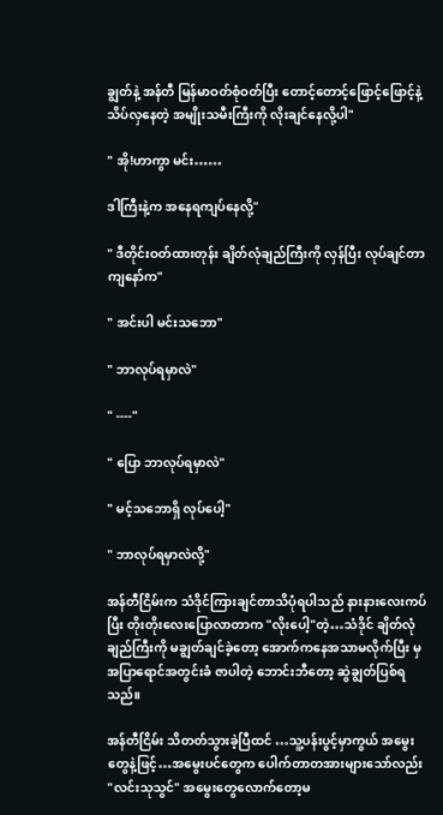ချွတ်နဲ့ အန်တီ မြန်မာဝတ်စုံဝတ်ပြီး တောင့်တောင့်ဖြောင့်ဖြောင့်နဲ့ သိပ်လှနေတဲ့ အမျိုးသမီးကြီးကို လိုးချင်နေလို့ပါ"

" အို!ဟာကွာ မင်း……

ဒါကြီးနဲ့က အနေရကျပ်နေလို့"

" ဒီတိုင်းဝတ်ထားတုန်း ချိတ်လုံချည်ကြီးကို လှန်ပြီး လုပ်ချင်တာ ကျနော်က"

" အင်းပါ မင်းသဘော"

" ဘာလုပ်ရမှာလဲ"

" ----"

" ပြော ဘာလုပ်ရမှာလဲ"

" မင့်သဘောရှိ လုပ်ပေါ့"

" ဘာလုပ်ရမှာလဲလို့"

အန်တီငြိမ်းက သံဒိုင်ကြားချင်တာသိပုံရပါသည် နားနားလေးကပ်ပြီး တိုးတိုးလေးပြောလာတာက "လိုးပေါ့"တဲ့…သံဒိုင် ချိတ်လုံချည်ကြီးကို မချွတ်ချင်ခဲ့တော့ အောက်ကနေအသာမလိုက်ပြီး မှ အပြာရောင်အတွင်းခံ ဇာပါတဲ့ ဘောင်းဘီတော့ ဆွဲချွတ်ပြစ်ရသည်။

အန်တီငြိမ်း သိတတ်သွားခဲ့ပြီထင် …သူ့ပန်းပွင့်မှာကွယ် အမွေးတွေနဲ့ဖြင့်…အမွေးပင်တွေက ပေါက်တာတအားများသော်လည်း "လင်းသုသွင်" အမွေးတွေလောက်တော့မ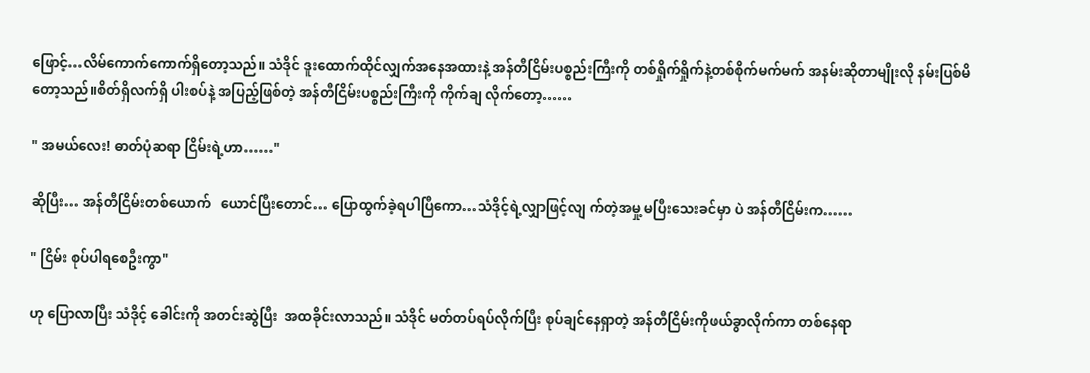ဖြောင့်…လိမ်ကောက်ကောက်ရှိတော့သည်။ သံဒိုင် ဒူးထောက်ထိုင်လျှက်အနေအထားနဲ့ အန်တီငြိမ်းပစ္စည်းကြီးကို တစ်ရှိုက်ရှိုက်နဲ့တစ်စိုက်မက်မက် အနမ်းဆိုတာမျိုးလို နမ်းပြစ်မိတော့သည်။စိတ်ရှိလက်ရှိ ပါးစပ်နဲ့ အပြည့်ဖြစ်တဲ့ အန်တီငြိမ်းပစ္စည်းကြီးကို ကိုက်ချ လိုက်တော့……

" အမယ်လေး! ဓာတ်ပုံဆရာ ငြိမ်းရဲ့ဟာ……"

ဆိုပြီး… အန်တီငြိမ်းတစ်ယောက်   ယောင်ပြီးတောင်… ပြောထွက်ခဲ့ရပါပြီကော…သံဒိုင့်ရဲ့လျှာဖြင့်လျ က်တဲ့အမှု့ မပြီးသေးခင်မှာ ပဲ အန်တီငြိမ်းက……

" ငြိမ်း စုပ်ပါရစေဦးကွာ"

ဟု ပြောလာပြီး သံဒိုင့် ခေါင်းကို အတင်းဆွဲပြီး  အထခိုင်းလာသည်။ သံဒိုင် မတ်တပ်ရပ်လိုက်ပြီး စုပ်ချင်နေရှာတဲ့ အန်တီငြိမ်းကိုဖယ်ခွာလိုက်ကာ တစ်နေရာ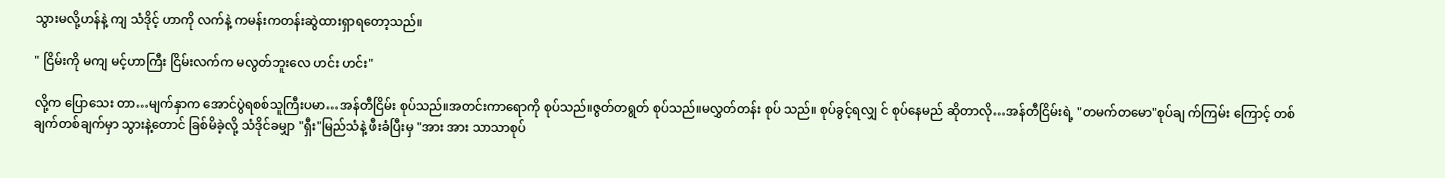သွားမလို့ဟန်နဲ့ ကျ သံဒိုင့် ဟာကို လက်နဲ့ ကမန်းကတန်းဆွဲထားရှာရတော့သည်။

" ငြိမ်းကို မကျ မင့်ဟာကြီး ငြိမ်းလက်က မလွတ်ဘူးလေ ဟင်း ဟင်း"

လို့က ပြောသေး တာ…မျက်နှာက အောင်ပွဲရစစ်သူကြီးပမာ…အန်တီငြိမ်း စုပ်သည်။အတင်းကာရောကို စုပ်သည်။ဇွတ်တရွတ် စုပ်သည်။မလွှတ်တန်း စုပ် သည်။ စုပ်ခွင့်ရလျှ င် စုပ်နေမည် ဆိုတာလို…အန်တီငြိမ်းရဲ့ "တမက်တမော"စုပ်ချ က်ကြမ်း ကြောင့် တစ်ချက်တစ်ချက်မှာ သွားနဲ့တောင် ခြစ်မိခဲ့လို့ သံဒိုင်ခမျှာ "ရှီး"မြည်သံနဲ့ ဖီးခံပြီးမှ "အား အား သာသာစုပ်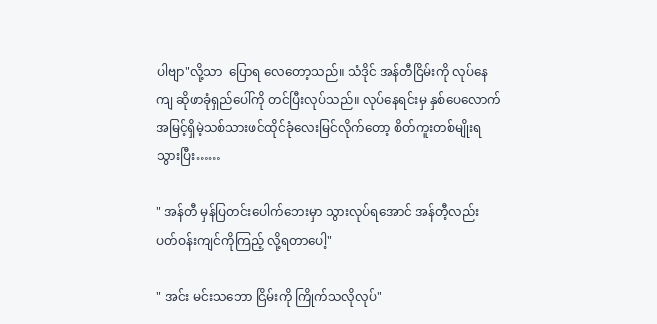ပါဗျာ"လို့သာ  ပြောရ လေတော့သည်။ သံဒိုင် အန်တီငြိမ်းကို လုပ်နေကျ ဆိုဖာခုံရှည်ပေါ်ကို တင်ပြီးလုပ်သည်။ လုပ်နေရင်းမှ နှစ်ပေလောက် အမြင့်ရှိမဲ့သစ်သားဖင်ထိုင်ခုံလေးမြင်လိုက်တော့ စိတ်ကူးတစ်မျိုးရသွားပြီး……

" အန်တီ မှန်ပြတင်းပေါက်ဘေးမှာ သွားလုပ်ရအောင် အန်တီ့လည်း ပတ်ဝန်းကျင်ကိုကြည့် လို့ရတာပေါ့"

" အင်း မင်းသဘော ငြိမ်းကို ကြိုက်သလိုလုပ်"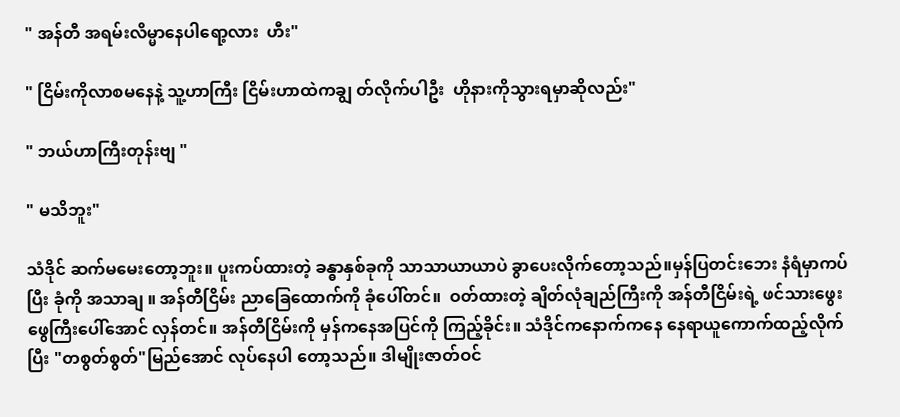" အန်တီ အရမ်းလိမ္မာနေပါရော့လား  ဟီး"

" ငြိမ်းကိုလာစမနေနဲ့ သူ့ဟာကြီး ငြိမ်းဟာထဲကချွ တ်လိုက်ပါဦး  ဟိုနားကိုသွားရမှာဆိုလည်း"

" ဘယ်ဟာကြီးတုန်းဗျ "

" မသိဘူး"

သံဒိုင် ဆက်မမေးတော့ဘူး။ ပူးကပ်ထားတဲ့ ခန္ဓာနှစ်ခုကို သာသာယာယာပဲ ခွာပေးလိုက်တော့သည်။မှန်ပြတင်းဘေး နံရံမှာကပ်ပြီး ခုံကို အသာချ ။ အန်တီငြိမ်း ညာခြေထောက်ကို ခုံပေါ်တင်။  ဝတ်ထားတဲ့ ချိတ်လုံချည်ကြီးကို အန်တီငြိမ်းရဲ့ ဖင်သားဖွေးဖွေကြီးပေါ်အောင် လှန်တင်။ အန်တီငြိမ်းကို မှန်ကနေအပြင်ကို ကြည့်ခိုင်း။ သံဒိုင်ကနောက်ကနေ နေရာယူကောက်ထည့်လိုက်ပြီး "တစွတ်စွတ်"မြည်အောင် လုပ်နေပါ တော့သည်။ ဒါမျိုးဇာတ်ဝင်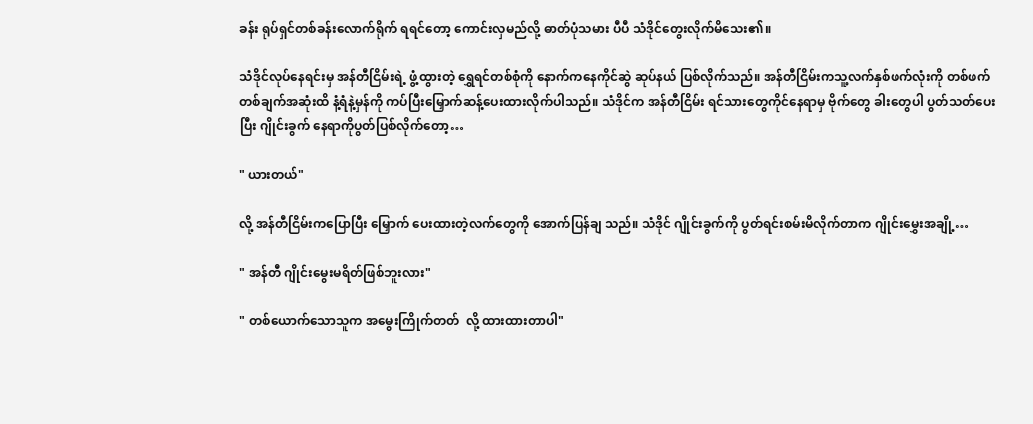ခန်း ရုပ်ရှင်တစ်ခန်းလောက်ရိုက် ရရင်တော့ ကောင်းလှမည်လို့ ဓာတ်ပုံသမား ပီပီ သံဒိုင်တွေးလိုက်မိသေး၏။

သံဒိုင်လုပ်နေရင်းမှ အန်တီငြိမ်းရဲ့ ဖွံ့ထွားတဲ့ ရွှေရင်တစ်စုံကို နောက်ကနေကိုင်ဆွဲ ဆုပ်နယ် ပြစ်လိုက်သည်။ အန်တီငြိမ်းကသူ့လက်နှစ်ဖက်လုံးကို တစ်ဖက်တစ်ချက်အဆုံးထိ နံ့ရံနဲ့မှန်ကို ကပ်ပြီးမြှောက်ဆန့်ပေးထားလိုက်ပါသည်။ သံဒိုင်က အန်တီငြိမ်း ရင်သားတွေကိုင်နေရာမှ ဗိုက်တွေ ခါးတွေပါ ပွတ်သတ်ပေးပြီး ဂျိုင်းခွက် နေရာကိုပွတ်ပြစ်လိုက်တော့…

" ယားတယ်"

လို့ အန်တီငြိမ်းကပြောပြီး မြှောက် ပေးထားတဲ့လက်တွေကို အောက်ပြန်ချ သည်။ သံဒိုင် ဂျိုင်းခွက်ကို ပွတ်ရင်းစမ်းမိလိုက်တာက ဂျိုင်းမွှေးအချို့…

" အန်တီ ဂျိုင်းမွေးမရိတ်ဖြစ်ဘူးလား"

" တစ်ယောက်သောသူက အမွေးကြိုက်တတ်  လို့ ထားထားတာပါ"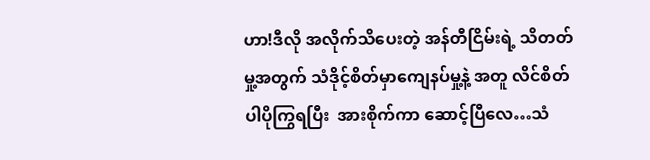ဟာ!ဒီလို အလိုက်သိပေးတဲ့ အန်တီငြိမ်းရဲ့ သိတတ်မှု့အတွက် သံဒိုင့်စိတ်မှာကျေနပ်မှု့နဲ့ အတူ လိင်စိတ်ပါပိုကြွရပြီး  အားစိုက်ကာ ဆောင့်ပြီလေ…သံ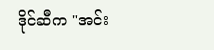ဒိုင်ဆီက "အင်း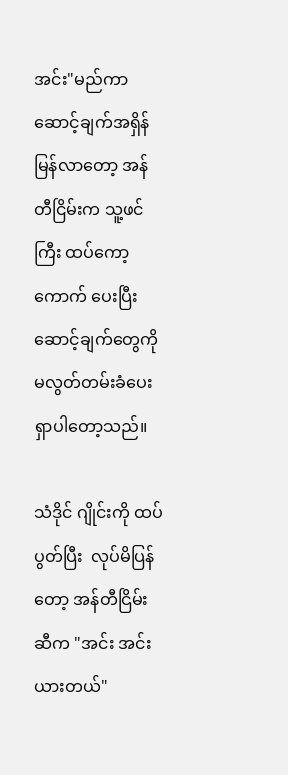အင်း"မည်ကာ ဆောင့်ချက်အရှိန်မြန်လာတော့ အန်တီငြိမ်းက သူ့ဖင်ကြီး ထပ်ကော့ကောက် ပေးပြီး ဆောင့်ချက်တွေကို မလွတ်တမ်းခံပေး ရှာပါတော့သည်။

သံဒိုင် ဂျိုင်းကို ထပ်ပွတ်ပြီး  လုပ်မိပြန်တော့ အန်တီငြိမ်းဆီက "အင်း အင်း ယားတယ်"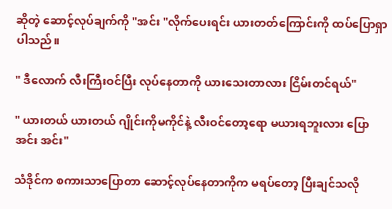ဆိုတဲ့ ဆောင့်လုပ်ချက်ကို "အင်း "လိုက်ပေးရင်း ယားတတ်ကြောင်းကို ထပ်ပြောရှာပါသည်။

" ဒီလောက် လီးကြီးဝင်ပြီး လုပ်နေတာကို ယားသေးတာလား ငြိမ်းတင်ရယ်"

" ယားတယ် ယားတယ် ဂျိုင်းကိုမကိုင်နဲ့ လီးဝင်တော့ရော မယားရဘူးလား ပြော အင်း အင်း"

သံဒိုင်က စကားသာပြောတာ ဆောင့်လုပ်နေတာကိုက မရပ်တော့ ပြီးချင်သလို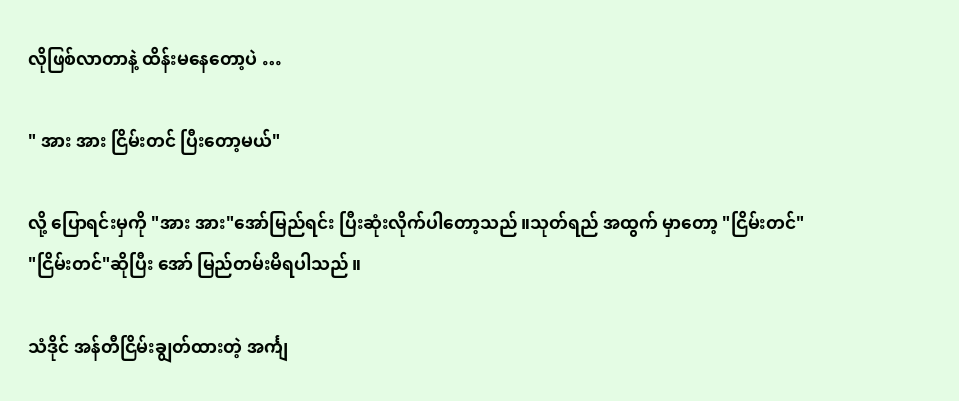လိုဖြစ်လာတာနဲ့ ထိန်းမနေတော့ပဲ …

" အား အား ငြိမ်းတင် ပြီးတော့မယ်"

လို့ ပြောရင်းမှကို "အား အား"အော်မြည်ရင်း ပြီးဆုံးလိုက်ပါတော့သည်။သုတ်ရည် အထွက် မှာတော့ "ငြိမ်းတင်" "ငြိမ်းတင်"ဆိုပြီး အော် မြည်တမ်းမိရပါသည်။

သံဒိုင် အန်တီငြိမ်းချွတ်ထားတဲ့ အင်္ကျ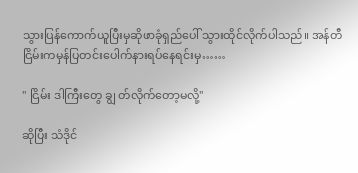သွားပြန်ကောက်ယူပြီးမှဆိုဖာခုံရှည်ပေါ် သွားထိုင်လိုက်ပါသည်။ အန်တီငြိမ်းကမှန်ပြတင်းပေါက်နားရပ်နေရင်းမှ……

" ငြိမ်း ဒါကြီးတွေ ချွ တ်လိုက်တော့မလို့"

ဆိုပြီး သံဒိုင်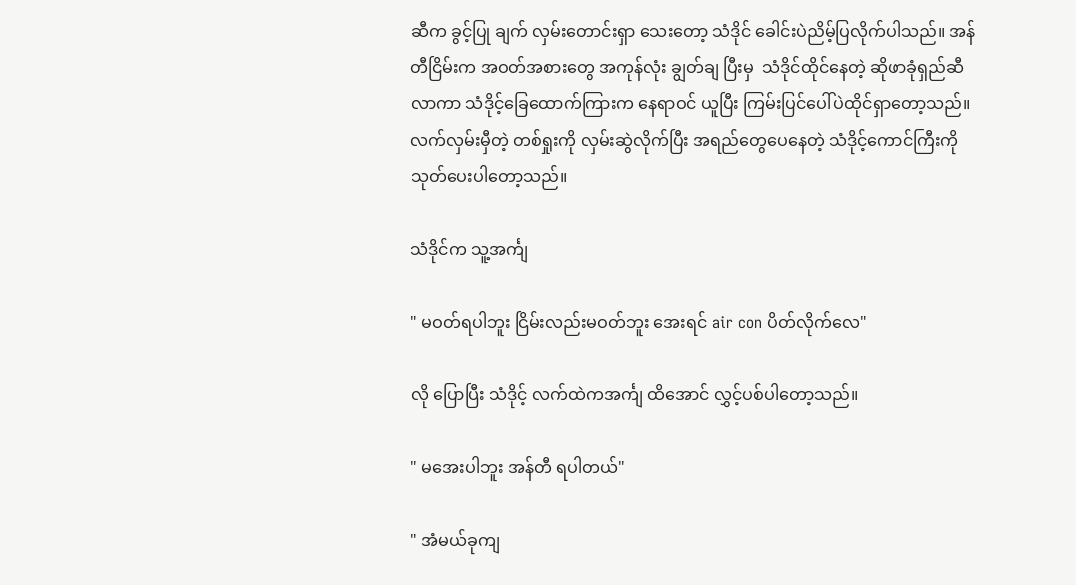ဆီက ခွင့်ပြု ချက် လှမ်းတောင်းရှာ သေးတော့ သံဒိုင် ခေါင်းပဲညိမ့်ပြလိုက်ပါသည်။ အန်တီငြိမ်းက အဝတ်အစားတွေ အကုန်လုံး ချွတ်ချ ပြီးမှ  သံဒိုင်ထိုင်နေတဲ့ ဆိုဖာခုံရှည်ဆီ လာကာ သံဒိုင့်ခြေထောက်ကြားက နေရာဝင် ယူပြီး ကြမ်းပြင်ပေါ်ပဲထိုင်ရှာတော့သည်။ လက်လှမ်းမှီတဲ့ တစ်ရှုးကို လှမ်းဆွဲလိုက်ပြီး အရည်တွေပေနေတဲ့ သံဒိုင့်ကောင်ကြီးကိုသုတ်ပေးပါတော့သည်။

သံဒိုင်က သူ့အင်္ကျ

" မဝတ်ရပါဘူး ငြိမ်းလည်းမဝတ်ဘူး အေးရင် air con ပိတ်လိုက်လေ"

လို ပြောပြီး သံဒိုင့် လက်ထဲကအင်္ကျ ထိအောင် လွှင့်ပစ်ပါတော့သည်။

" မအေးပါဘူး အန်တီ ရပါတယ်"

" အံမယ်ခုကျ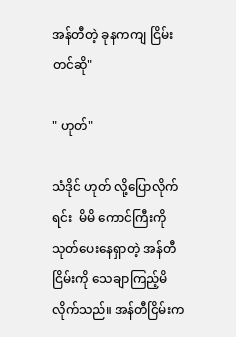အန်တီတဲ့ ခုနကကျ ငြိမ်းတင်ဆို"

" ဟုတ်"

သံဒိုင် ဟုတ် လို့ပြောလိုက်ရင်း  မိမိ ကောင်ကြီးကို သုတ်ပေးနေရှာတဲ့ အန်တီငြိမ်းကို သေချာကြည့်မိလိုက်သည်။ အန်တီငြိမ်းက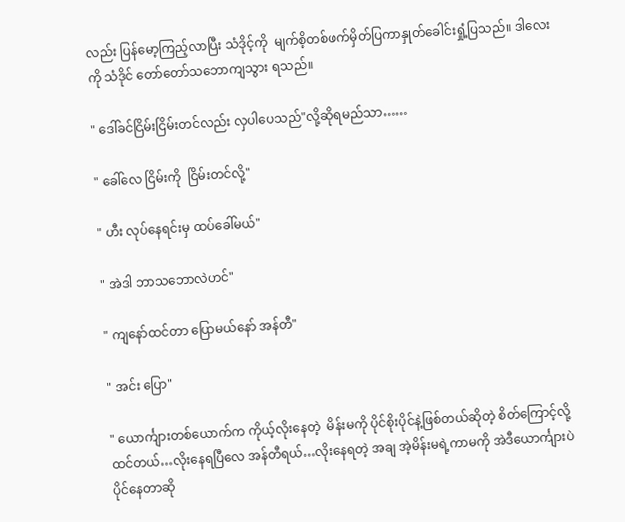လည်း ပြန်မော့ကြည့်လာပြီး သံဒိုင့်ကို  မျက်စိ့တစ်ဖက်မှိတ်ပြကာနှုတ်ခေါင်းရှုံ့ပြသည်။ ဒါလေးကို သံဒိုင် တော်တော်သဘောကျသွား ရသည်။

" ဒေါ်ခင်ငြိမ်းငြိမ်းတင်လည်း လှပါပေသည်"လို့ဆိုရမည်သာ……

" ခေါ်လေ ငြိမ်းကို  ငြိမ်းတင်လို့"

" ဟီး လုပ်နေရင်းမှ ထပ်ခေါ်မယ်"

" အဲဒါ ဘာသဘောလဲဟင်"

" ကျနော်ထင်တာ ပြောမယ်နော် အန်တီ"

" အင်း ပြော"

" ယောင်္ကျားတစ်ယောက်က ကိုယ့်လိုးနေတဲ့  မိန်းမကို ပိုင်စိုးပိုင်နဲ့ဖြစ်တယ်ဆိုတဲ့ စိတ်ကြောင့်လို့ထင်တယ်…လိုးနေရပြီလေ အန်တီရယ်…လိုးနေရတဲ့ အချ အဲ့မိန်းမရဲ့ကာမကို အဲဒီယောင်္ကျားပဲ ပိုင်နေတာဆို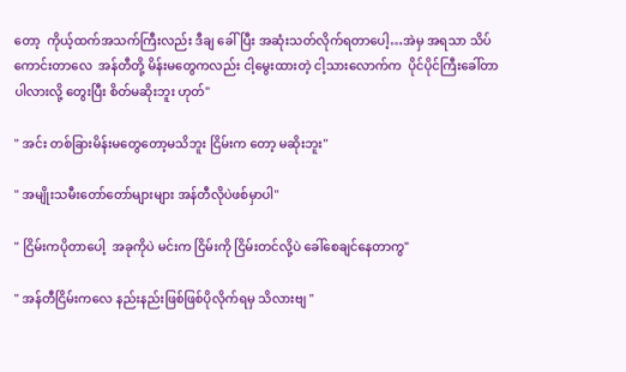တော့  ကိုယ့်ထက်အသက်ကြီးလည်း ဒီချ ခေါ်ပြီး အဆုံးသတ်လိုက်ရတာပေါ့…အဲမှ အရသာ သိပ်ကောင်းတာလေ  အန်တီတို့ မိန်းမတွေကလည်း ငါ့မွေးထားတဲ့ ငါ့သားလောက်က  ပိုင်ပိုင်ကြီးခေါ်တာပါလားလို့ တွေးပြီး စိတ်မဆိုးဘူး ဟုတ်"

" အင်း တစ်ခြားမိန်းမတွေတော့မသိဘူး ငြိမ်းက တော့ မဆိုးဘူး"

" အမျိုးသမီးတော်တော်များများ အန်တီလိုပဲဖစ်မှာပါ"

" ငြိမ်းကပိုတာပေါ့  အခုကိုပဲ မင်းက ငြိမ်းကို ငြိမ်းတင်လို့ပဲ ခေါ်စေချင်နေတာကွ"

" အန်တီငြိမ်းကလေ နည်းနည်းဖြစ်ဖြစ်ပိုလိုက်ရမှ သိလားဗျ "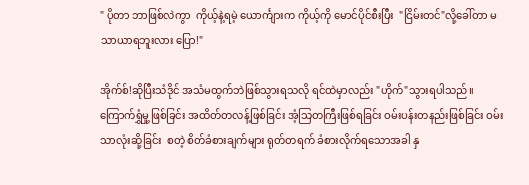" ပိုတာ ဘာဖြစ်လဲကွာ  ကိုယ့်နဲ့ရမဲ့ ယောင်္ကျားက ကိုယ့်ကို မောင်ပိုင်စီးပြီး  "ငြိမ်းတင်"လို့ခေါ်တာ မသာယာရဘူးလား ပြော!"

အိုက်စ်!ဆိုပြီးသံဒိုင် အသံမထွက်ဘဲဖြစ်သွားရသလို ရင်ထဲမှာလည်း "ဟိုက်"သွားရပါသည်။ ကြောက်ရွှံမှု့ဖြစ်ခြင်း အထိတ်တလန့်ဖြစ်ခြင်း အံ့သြတကြီးဖြစ်ရခြင်း ဝမ်းပန်းတနည်းဖြစ်ခြင်း ဝမ်းသာလုံးဆို့ခြင်း  စတဲ့ စိတ်ခံစားချက်များ ရုတ်တရက် ခံစားလိုက်ရသောအခါ နှ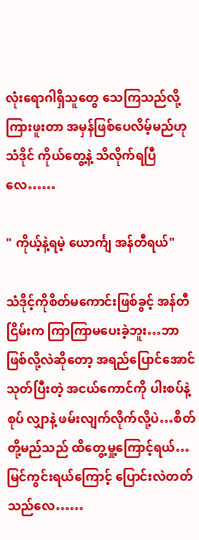လုံးရောဂါရှိသူတွေ သေကြသည်လို့ ကြားဖူးတာ အမှန်ဖြစ်ပေလိမ့်မည်ဟု သံဒိုင် ကိုယ်တွေ့နဲ့ သိလိုက်ရပြီလေ……

" ကိုယ့်နဲ့ရမဲ့ ယောင်္ကျ အန်တီရယ်"

သံဒိုင့်ကိုစိတ်မကောင်းဖြစ်ခွင့် အန်တီငြိမ်းက ကြာကြာမပေးခဲ့ဘူး…ဘာဖြစ်လို့လဲဆိုတော့ အရည်ပြောင်အောင်သုတ်ပြီးတဲ့ အငယ်ကောင်ကို ပါးစပ်နဲ့စုပ် လျှာနဲ့ ဖမ်းလျက်လိုက်လို့ပဲ…စိတ်တို့မည်သည် ထိတွေ့မှု့ကြောင့်ရယ်… မြင်ကွင်းရယ်ကြောင့် ပြောင်းလဲတတ် သည်လေ……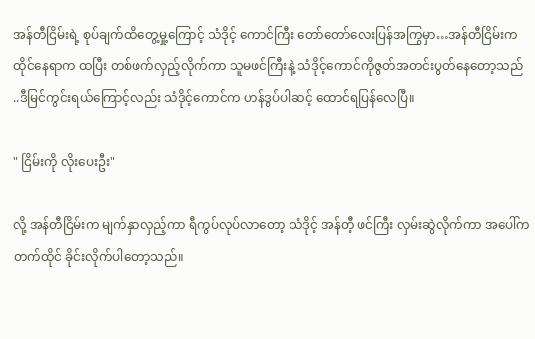အန်တီငြိမ်းရဲ့ စုပ်ချက်ထိတွေ့မှု့ကြောင့် သံဒိုင့် ကောင်ကြီး တော်တော်လေးပြန်အကြွမှာ…အန်တီငြိမ်းက ထိုင်နေရာက ထပြီး တစ်ဖက်လှည့်လိုက်ကာ သူမဖင်ကြီးနဲ့ သံဒိုင့်ကောင်ကိုဇွတ်အတင်းပွတ်နေတော့သည် ..ဒီမြင်ကွင်းရယ်ကြောင့်လည်း သံဒိုင့်ကောင်က ဟန်ဒွပ်ပါဆင့် ထောင်ရပြန်လေပြီ။

" ငြိမ်းကို လိုးပေးဦး"

လို့ အန်တီငြိမ်းက မျက်နှာလှည့်ကာ ရီကွပ်လုပ်လာတော့ သံဒိုင့် အန်တီ့ ဖင်ကြီး လှမ်းဆွဲလိုက်ကာ အပေါ်ကတက်ထိုင် ခိုင်းလိုက်ပါတော့သည်။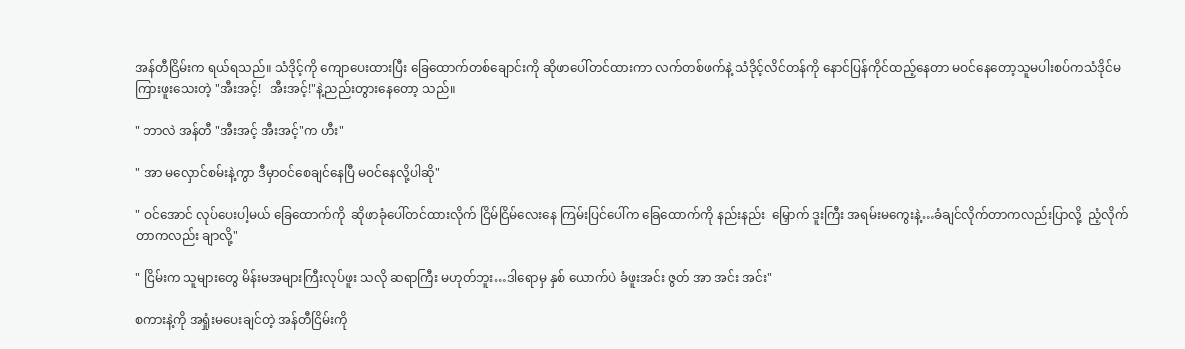အန်တီငြိမ်းက ရယ်ရသည်။ သံဒိုင့်ကို ကျောပေးထားပြီး ခြေထောက်တစ်ချောင်းကို ဆိုဖာပေါ်တင်ထားကာ လက်တစ်ဖက်နဲ့ သံဒိုင့်လိင်တန်ကို နောင်ပြန်ကိုင်ထည့်နေတာ မဝင်နေတော့သူမပါးစပ်ကသံဒိုင်မကြားဖူးသေးတဲ့ "အီးအင့်!   အီးအင့်!"နဲ့ညည်းတွားနေတော့ သည်။

" ဘာလဲ အန်တီ "အီးအင့် အီးအင့်"က ဟီး"

" အာ မလှောင်စမ်းနဲ့ကွာ ဒီမှာဝင်စေချင်နေပြီ မဝင်နေလို့ပါဆို"

" ဝင်အောင် လုပ်ပေးပါ့မယ် ခြေထောက်ကို  ဆိုဖာခုံပေါ်တင်ထားလိုက် ငြိမ်ငြိမ်လေးနေ ကြမ်းပြင်ပေါ်က ခြေထောက်ကို နည်းနည်း  မြှောက် ဒူးကြီး အရမ်းမကွေးနဲ့…ခံချင်လိုက်တာကလည်းပြာလို့  ညံ့လိုက်တာကလည်း ချာလို့"

" ငြိမ်းက သူများတွေ မိန်းမအများကြီးလုပ်ဖူး သလို ဆရာကြီး မဟုတ်ဘူး…ဒါရောမှ နှစ် ယောက်ပဲ ခံဖူးအင်း ဇွတ် အာ အင်း အင်း"

စကားနဲ့ကို အရှုံးမပေးချင်တဲ့ အန်တီငြိမ်းကို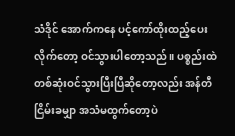သံဒိုင် အောက်ကနေ ပင့်ကော်ထိုးထည့်ပေးလိုက်တော့ ဝင်သွားပါတော့သည်။ ပစ္စည်းထဲ တစ်ဆုံးဝင်သွားပြီးပြီဆိုတော့လည်း အန်တီငြိမ်းခမျှာ အသံမထွက်တော့ပဲ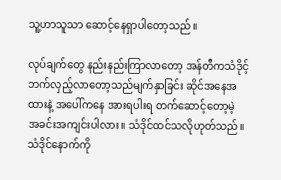သူ့ဟာသူသာ ဆောင့်နေရှာပါတော့သည်။

လုပ်ချက်တွေ နည်းနည်းကြာလာတော့ အန်တီကသံဒိုင့်ဘက်လှည့်လာတော့သည်မျက်နှာခြင်း ဆိုင်အနေအထားနဲ့ အပေါ်ကနေ အားရပါးရ တက်ဆောင့်တော့မဲ့  အခင်းအကျင်းပါလား။ သံဒိုင်ထင်သလိုဟုတ်သည်။ သံဒိုင်နောက်ကို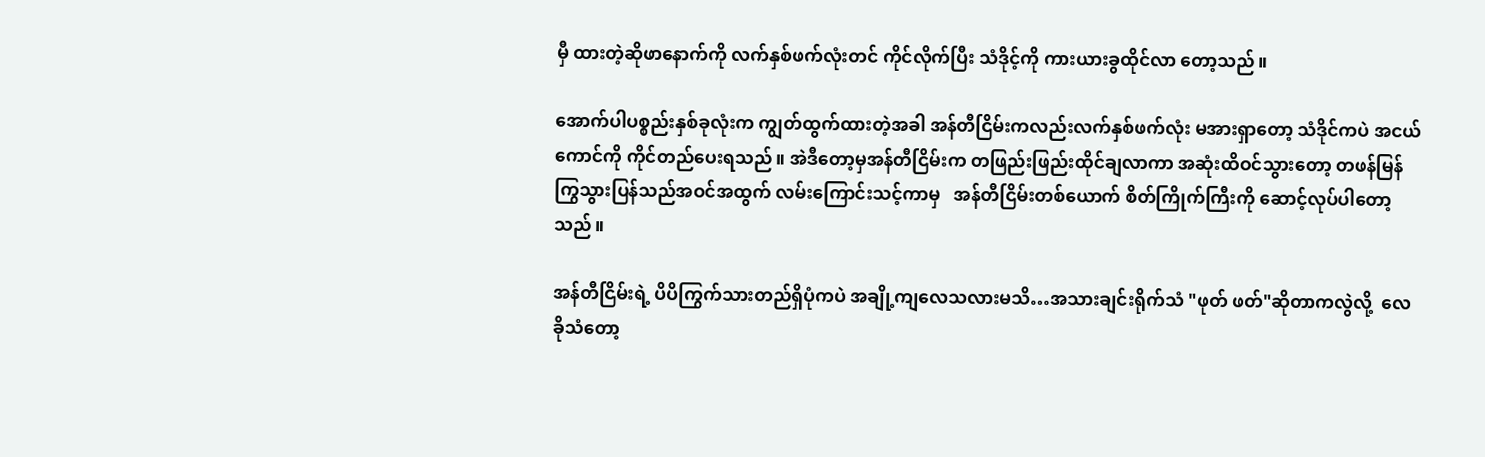မှီ ထားတဲ့ဆိုဖာနောက်ကို လက်နှစ်ဖက်လုံးတင် ကိုင်လိုက်ပြီး သံဒိုင့်ကို ကားယားခွထိုင်လာ တော့သည်။

အောက်ပါပစ္စည်းနှစ်ခုလုံးက ကျွတ်ထွက်ထားတဲ့အခါ အန်တီငြိမ်းကလည်းလက်နှစ်ဖက်လုံး မအားရှာတော့ သံဒိုင်ကပဲ အငယ်ကောင်ကို ကိုင်တည်ပေးရသည်။ အဲဒီတော့မှအန်တီငြိမ်းက တဖြည်းဖြည်းထိုင်ချလာကာ အဆုံးထိဝင်သွားတော့ တဖန်မြန်ကြွသွားပြန်သည်အဝင်အထွက် လမ်းကြောင်းသင့်ကာမှ   အန်တီငြိမ်းတစ်ယောက် စိတ်ကြိုက်ကြီးကို ဆောင့်လုပ်ပါတော့သည်။

အန်တီငြိမ်းရဲ့ ပိပိကြွက်သားတည်ရှိပုံကပဲ အချို့ကျလေသလားမသိ…အသားချင်းရိုက်သံ "ဖုတ် ဖတ်"ဆိုတာကလွဲလို့  လေခိုသံတော့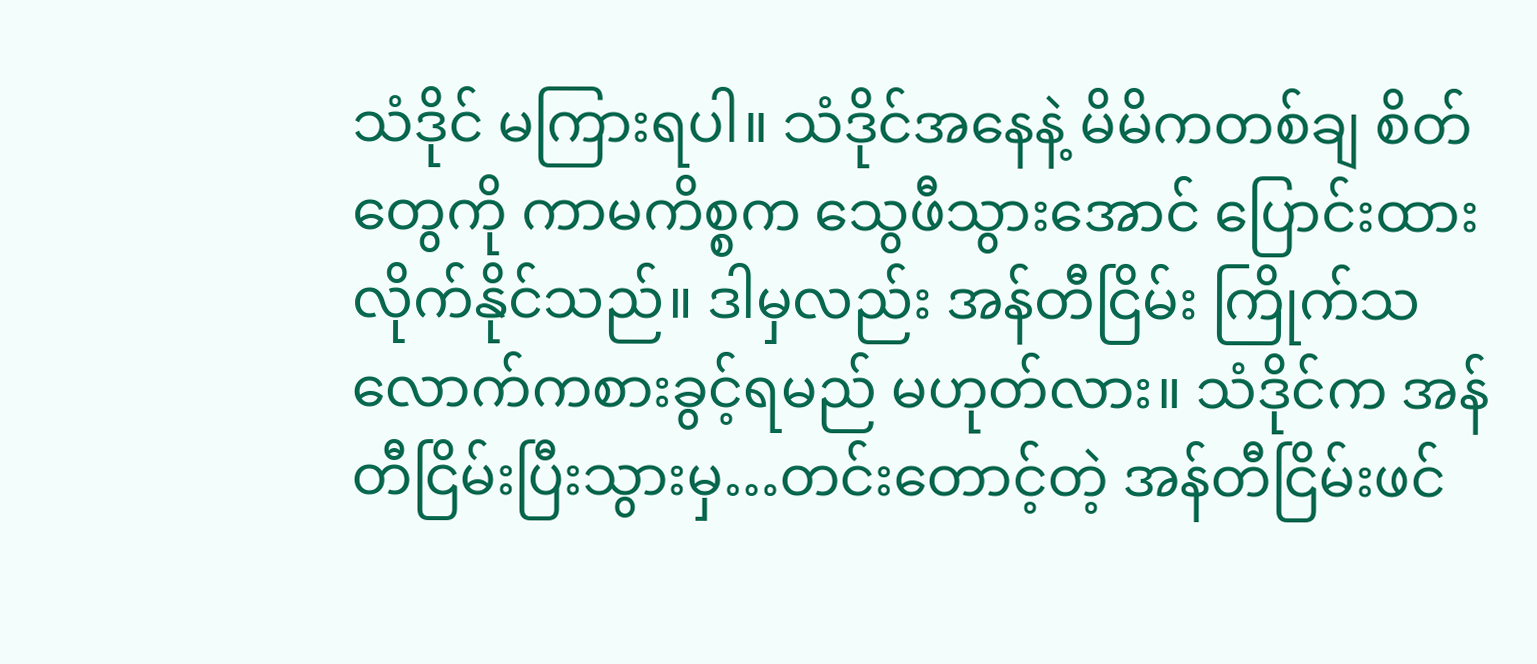သံဒိုင် မကြားရပါ။ သံဒိုင်အနေနဲ့ မိမိကတစ်ချ စိတ်တွေကို ကာမကိစ္စက သွေဖီသွားအောင် ပြောင်းထားလိုက်နိုင်သည်။ ဒါမှလည်း အန်တီငြိမ်း ကြိုက်သလောက်ကစားခွင့်ရမည် မဟုတ်လား။ သံဒိုင်က အန်တီငြိမ်းပြီးသွားမှ…တင်းတောင့်တဲ့ အန်တီငြိမ်းဖင်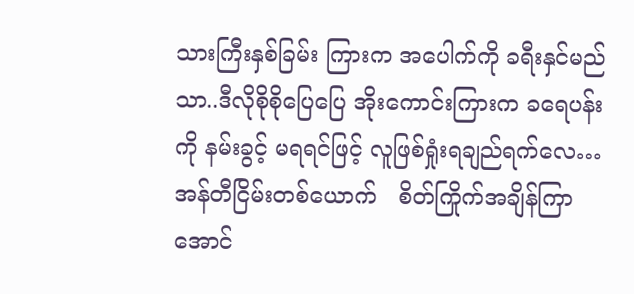သားကြီးနှစ်ခြမ်း ကြားက အပေါက်ကို ခရီးနှင်မည်သာ..ဒီလိုစိုစိုပြေပြေ အိုးကောင်းကြားက ခရေပန်းကို နမ်းခွင့် မရရင်ဖြင့် လူဖြစ်ရှုံးရချည်ရက်လေ…အန်တီငြိမ်းတစ်ယောက်   စိတ်ကြိုက်အချိန်ကြာအောင်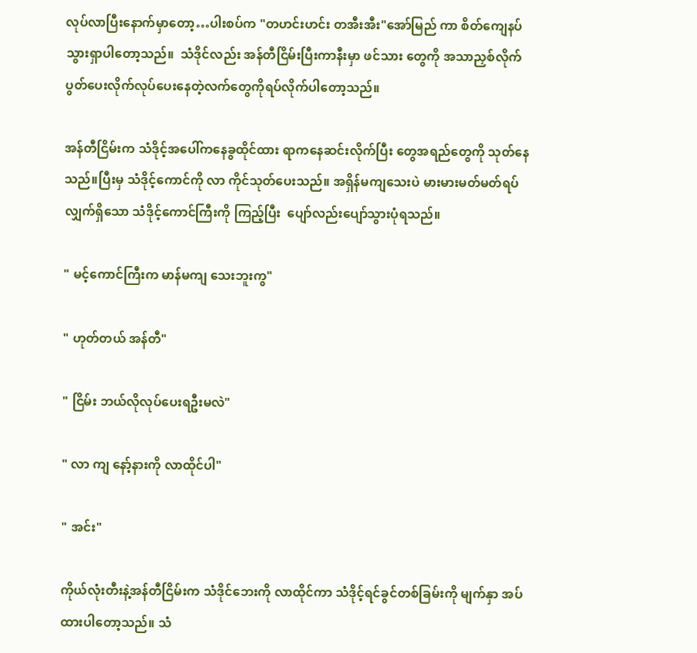လုပ်လာပြီးနောက်မှာတော့…ပါးစပ်က "တဟင်းဟင်း တအီးအီး"အော်မြည် ကာ စိတ်ကျေနပ်သွားရှာပါတော့သည်။  သံဒိုင်လည်း အန်တီငြိမ်းပြီးကာနီးမှာ ဖင်သား တွေကို အသာညှစ်လိုက် ပွတ်ပေးလိုက်လုပ်ပေးနေတဲ့လက်တွေကိုရပ်လိုက်ပါတော့သည်။

အန်တီငြိမ်းက သံဒိုင့်အပေါ်ကနေခွထိုင်ထား ရာကနေဆင်းလိုက်ပြီး တွေအရည်တွေကို သုတ်နေသည်။ပြီးမှ သံဒိုင့်ကောင်ကို လာ ကိုင်သုတ်ပေးသည်။ အရှိန်မကျသေးပဲ မားမားမတ်မတ်ရပ်လျှက်ရှိသော သံဒိုင့်ကောင်ကြီးကို ကြည့်ပြီး  ပျော်လည်းပျော်သွားပုံရသည်။

" မင့်ကောင်ကြီးက မာန်မကျ သေးဘူးကွ"

" ဟုတ်တယ် အန်တီ"

" ငြိမ်း ဘယ်လိုလုပ်ပေးရဦးမလဲ"

" လာ ကျ နော့်နားကို လာထိုင်ပါ"

" အင်း"

ကိုယ်လုံးတီးနဲ့အန်တီငြိမ်းက သံဒိုင်ဘေးကို လာထိုင်ကာ သံဒိုင့်ရင်ခွင်တစ်ခြမ်းကို မျက်နှာ အပ်ထားပါတော့သည်။ သံ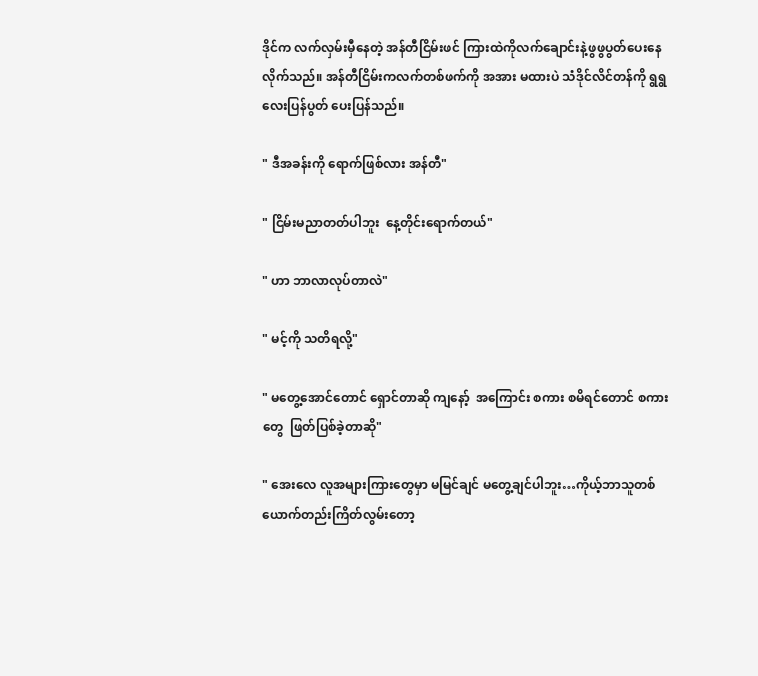ဒိုင်က လက်လှမ်းမှီနေတဲ့ အန်တီငြိမ်းဖင် ကြားထဲကိုလက်ချောင်းနဲ့ဖွဖွပွတ်ပေးနေလိုက်သည်။ အန်တီငြိမ်းကလက်တစ်ဖက်ကို အအား မထားပဲ သံဒိုင်လိင်တန်ကို ရွရွလေးပြန်ပွတ် ပေးပြန်သည်။

" ဒီအခန်းကို ရောက်ဖြစ်လား အန်တီ"

" ငြိမ်းမညာတတ်ပါဘူး  နေ့တိုင်းရောက်တယ်"

" ဟာ ဘာလာလုပ်တာလဲ"

" မင့်ကို သတိရလို့"

" မတွေ့အောင်တောင် ရှောင်တာဆို ကျနော့်  အကြောင်း စကား စမိရင်တောင် စကားတွေ  ဖြတ်ပြစ်ခဲ့တာဆို"

" အေးလေ လူအများကြားတွေမှာ မမြင်ချင် မတွေ့ချင်ပါဘူး…ကိုယ့်ဘာသူတစ်ယောက်တည်းကြိတ်လွမ်းတော့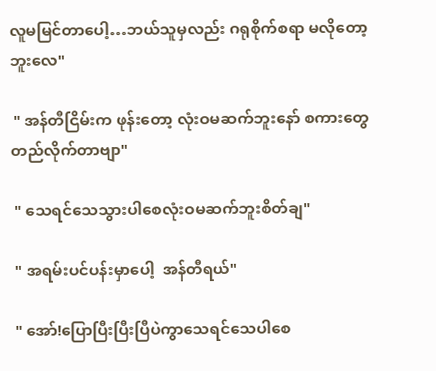လူမမြင်တာပေါ့…ဘယ်သူမှလည်း ဂရုစိုက်စရာ မလိုတော့ဘူးလေ"

 " အန်တီငြိမ်းက ဖုန်းတော့ လုံးဝမဆက်ဘူးနော် စကားတွေ တည်လိုက်တာဗျာ"

 " သေရင်သေသွားပါစေလုံးဝမဆက်ဘူးစိတ်ချ"

 " အရမ်းပင်ပန်းမှာပေါ့  အန်တီရယ်"

 " အော်!ပြောပြီးပြီးပြီပဲကွာသေရင်သေပါစေ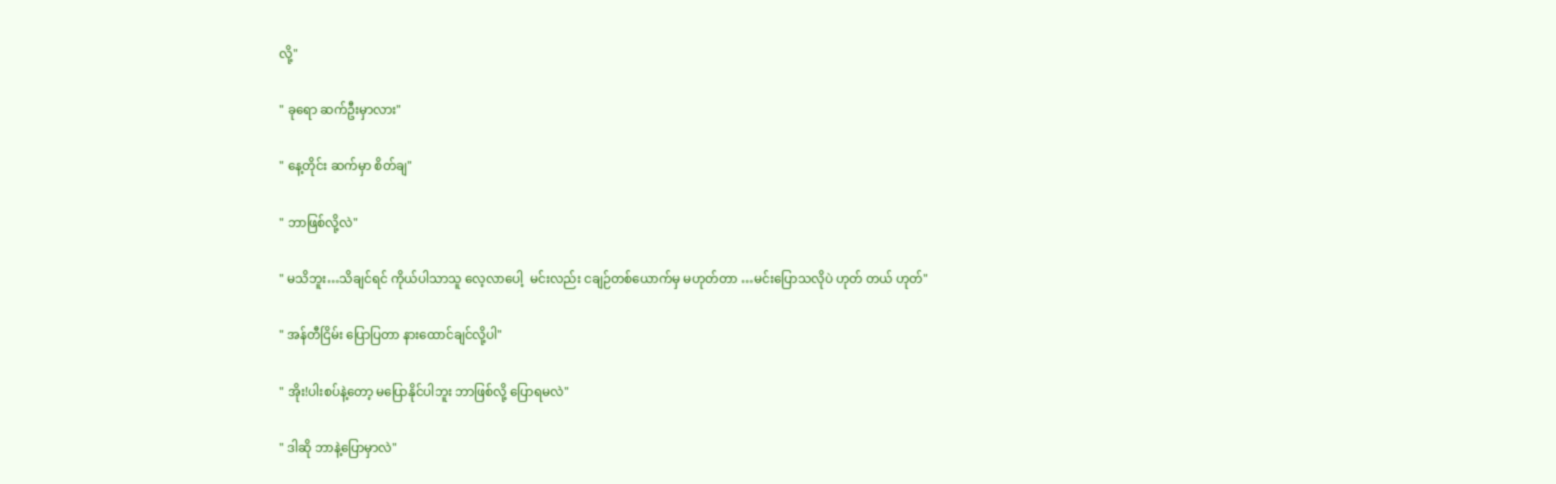လို့"

" ခုရော ဆက်ဦးမှာလား"

" နေ့တိုင်း ဆက်မှာ စိတ်ချ"

" ဘာဖြစ်လို့လဲ"

" မသိဘူး…သိချင်ရင် ကိုယ်ပါသာသူ လေ့လာပေါ့  မင်းလည်း ငချဉ်တစ်ယောက်မှ မဟုတ်တာ …မင်းပြောသလိုပဲ ဟုတ် တယ် ဟုတ်"

" အန်တီငြိမ်း ပြောပြတာ နားထောင်ချင်လို့ပါ"

" အိုး!ပါးစပ်နဲ့တော့ မပြောနိုင်ပါဘူး ဘာဖြစ်လို့ ပြောရမလဲ"

" ဒါဆို ဘာနဲ့ပြောမှာလဲ"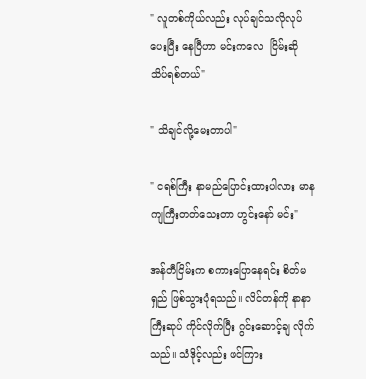" လူတစ်ကိုယ်လည်း လုပ်ချင်သလိုလုပ်ပေးပြီး နေပြီဟာ မင်းကလေ  ငြိမ်းဆို သိပ်ရစ်တယ်"

" သိချင်လို့မေးတာပါ"

" ငရစ်ကြီး နာမည်ပြောင်းထားပါလား မာနကျကြီးတတ်သေးတာ ဟွင်းနော် မင်း"

အန်တီငြိမ်းက စကားပြောနေရင်း စိတ်မရှည် ဖြစ်သွားပုံရသည်။ လိင်တန်ကို နာနာကြီးဆုပ် ကိုင်လိုက်ပြီး ဂွင်းဆောင့်ချ လိုက်သည်။ သံဒိုင့်လည်း ဖင်ကြား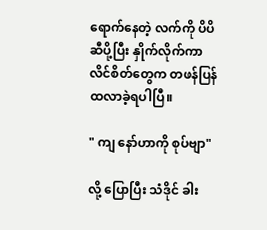ရောက်နေတဲ့ လက်ကို ပိပိဆီပို့ပြီး နှိုက်လိုက်ကာ လိင်စိတ်တွေက တဖန်ပြန်ထလာခဲ့ရပါပြီ။

" ကျ နော်ဟာကို စုပ်ဗျာ"

လို့ ပြောပြီး သံဒိုင် ခါး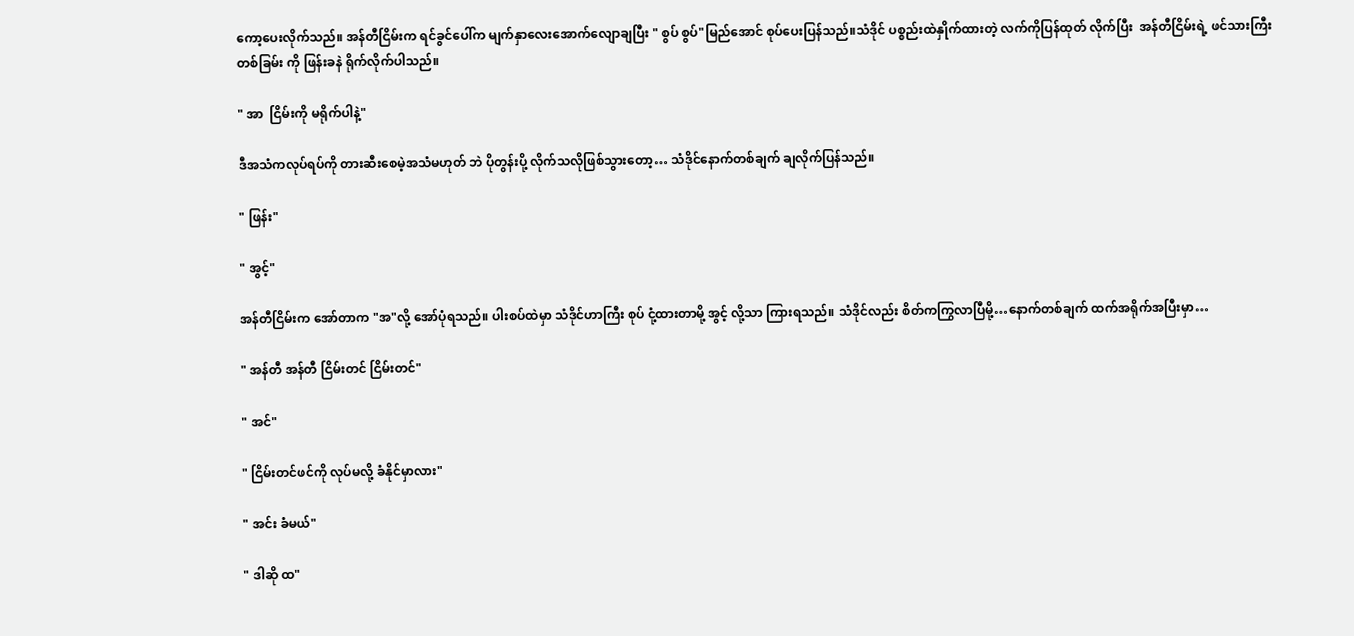ကော့ပေးလိုက်သည်။ အန်တီငြိမ်းက ရင်ခွင်ပေါ်က မျက်နှာလေးအောက်လျောချပြီး " စွပ် စွပ်"မြည်အောင် စုပ်ပေးပြန်သည်။သံဒိုင် ပစ္စည်းထဲနှိုက်ထားတဲ့ လက်ကိုပြန်ထုတ် လိုက်ပြီး  အန်တီငြိမ်းရဲ့ ဖင်သားကြီးတစ်ခြမ်း ကို ဖြန်းခနဲ ရိုက်လိုက်ပါသည်။

" အာ  ငြိမ်းကို မရိုက်ပါနဲ့"

ဒီအသံကလုပ်ရပ်ကို တားဆီးစေမဲ့အသံမဟုတ် ဘဲ ပိုတွန်းပို့ လိုက်သလိုဖြစ်သွားတော့… သံဒိုင်နောက်တစ်ချက် ချလိုက်ပြန်သည်။

" ဖြန်း"

" အွင့်"

အန်တီငြိမ်းက အော်တာက "အ"လို့ အော်ပုံရသည်။ ပါးစပ်ထဲမှာ သံဒိုင်ဟာကြီး စုပ် ငုံ့ထားတာမို့ အွင့် လို့သာ ကြားရသည်။ သံဒိုင်လည်း စိတ်ကကြွလာပြီမို့…နောက်တစ်ချက် ထက်အရိုက်အပြီးမှာ…

" အန်တီ အန်တီ ငြိမ်းတင် ငြိမ်းတင်"

" အင်"

" ငြိမ်းတင်ဖင်ကို လုပ်မလို့ ခံနိုင်မှာလား"

" အင်း ခံမယ်"

" ဒါဆို ထ"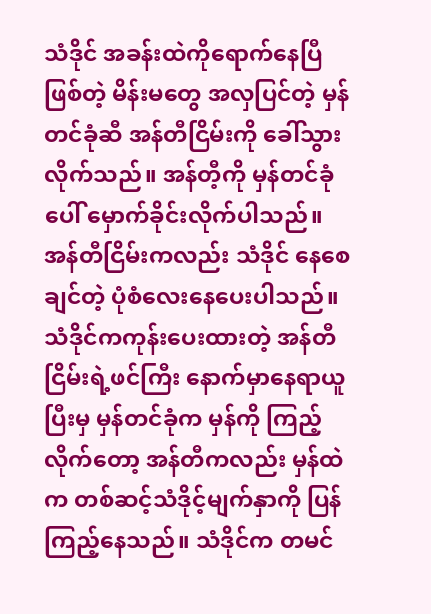သံဒိုင် အခန်းထဲကိုရောက်နေပြီဖြစ်တဲ့ မိန်းမတွေ အလှပြင်တဲ့ မှန်တင်ခုံဆီ အန်တီငြိမ်းကို ခေါ်သွားလိုက်သည်။ အန်တီ့ကို မှန်တင်ခုံပေါ် မှောက်ခိုင်းလိုက်ပါသည်။ အန်တီငြိမ်းကလည်း သံဒိုင် နေစေချင်တဲ့ ပုံစံလေးနေပေးပါသည်။ သံဒိုင်ကကုန်းပေးထားတဲ့ အန်တီငြိမ်းရဲ့ဖင်ကြီး နောက်မှာနေရာယူပြီးမှ မှန်တင်ခုံက မှန်ကို ကြည့်လိုက်တော့ အန်တီကလည်း မှန်ထဲက တစ်ဆင့်သံဒိုင့်မျက်နှာကို ပြန်ကြည့်နေသည်။ သံဒိုင်က တမင်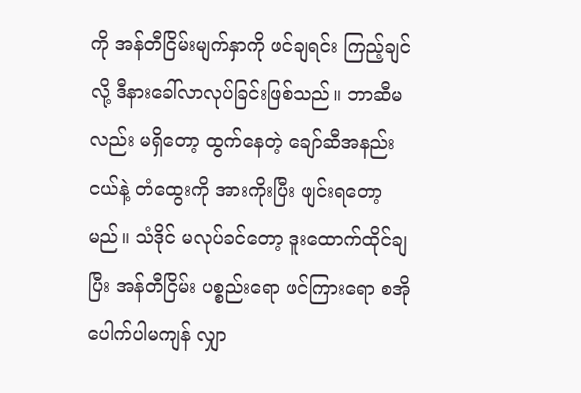ကို အန်တီငြိမ်းမျက်နှာကို ဖင်ချရင်း ကြည့်ချင်လို့ ဒီနားခေါ်လာလုပ်ခြင်းဖြစ်သည်။ ဘာဆီမလည်း မရှိတော့ ထွက်နေတဲ့ ချော်ဆီအနည်းငယ်နဲ့ တံထွေးကို အားကိုးပြီး ဖျင်းရတော့မည်။ သံဒိုင် မလုပ်ခင်တော့ ဒူးထောက်ထိုင်ချပြီး အန်တီငြိမ်း ပစ္စည်းရော ဖင်ကြားရော စအိုပေါက်ပါမကျန် လျှာ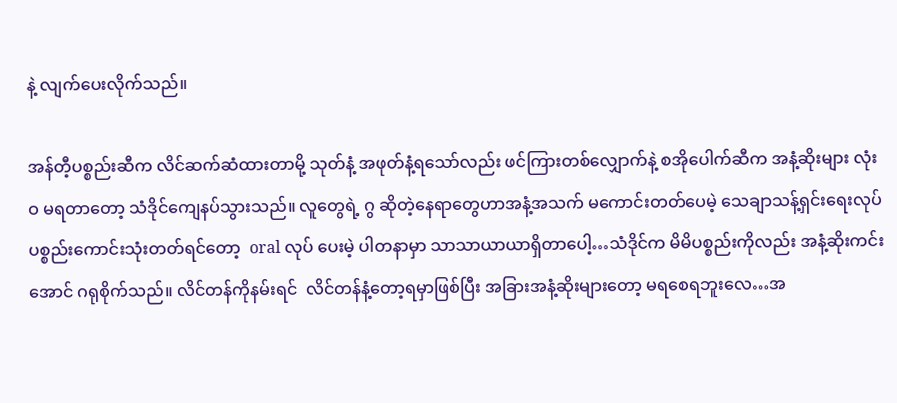နဲ့ လျက်ပေးလိုက်သည်။

အန်တီ့ပစ္စည်းဆီက လိင်ဆက်ဆံထားတာမို့ သုတ်နံ့ အဖုတ်နံ့ရသော်လည်း ဖင်ကြားတစ်လျှောက်နဲ့ စအိုပေါက်ဆီက အနံ့ဆိုးများ လုံးဝ မရတာတော့ သံဒိုင်ကျေနပ်သွားသည်။ လူတွေရဲ့ ဂွ ဆိုတဲ့နေရာတွေဟာအနံ့အသက် မကောင်းတတ်ပေမဲ့ သေချာသန့်ရှင်းရေးလုပ်ပစ္စည်းကောင်းသုံးတတ်ရင်တော့  oral လုပ် ပေးမဲ့ ပါတနာမှာ သာသာယာယာရှိတာပေါ့…သံဒိုင်က မိမိပစ္စည်းကိုလည်း အနံ့ဆိုးကင်းအောင် ဂရုစိုက်သည်။ လိင်တန်ကိုနမ်းရင်  လိင်တန်နံ့တော့ရမှာဖြစ်ပြီး အခြားအနံ့ဆိုးများတော့ မရစေရဘူးလေ…အ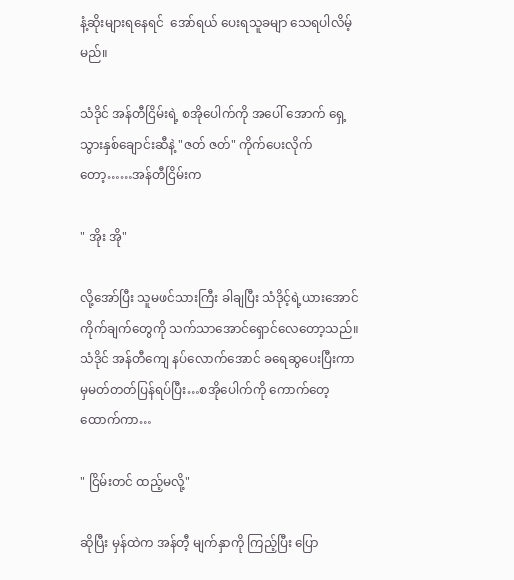နံ့ဆိုးများရနေရင်  အော်ရယ် ပေးရသူခမျာ သေရပါလိမ့်မည်။

သံဒိုင် အန်တီငြိမ်းရဲ့ စအိုပေါက်ကို အပေါ် အောက် ရှေ့သွားနှစ်ချောင်းဆီနဲ့ "ဇတ် ဇတ်" ကိုက်ပေးလိုက်တော့……အန်တီငြိမ်းက

" အိုး အို"

လို့အော်ပြီး သူမဖင်သားကြီး ခါချပြီး သံဒိုင့်ရဲ့ယားအောင်ကိုက်ချက်တွေကို သက်သာအောင်ရှောင်လေတော့သည်။သံဒိုင် အန်တီကျေ နပ်လောက်အောင် ခရေဆွပေးပြီးကာမှမတ်တတ်ပြန်ရပ်ပြီး…စအိုပေါက်ကို ကောက်တေ့ထောက်ကာ…

" ငြိမ်းတင် ထည့်မလို့"

ဆိုပြီး မှန်ထဲက အန်တီ့ မျက်နှာကို ကြည့်ပြီး ပြော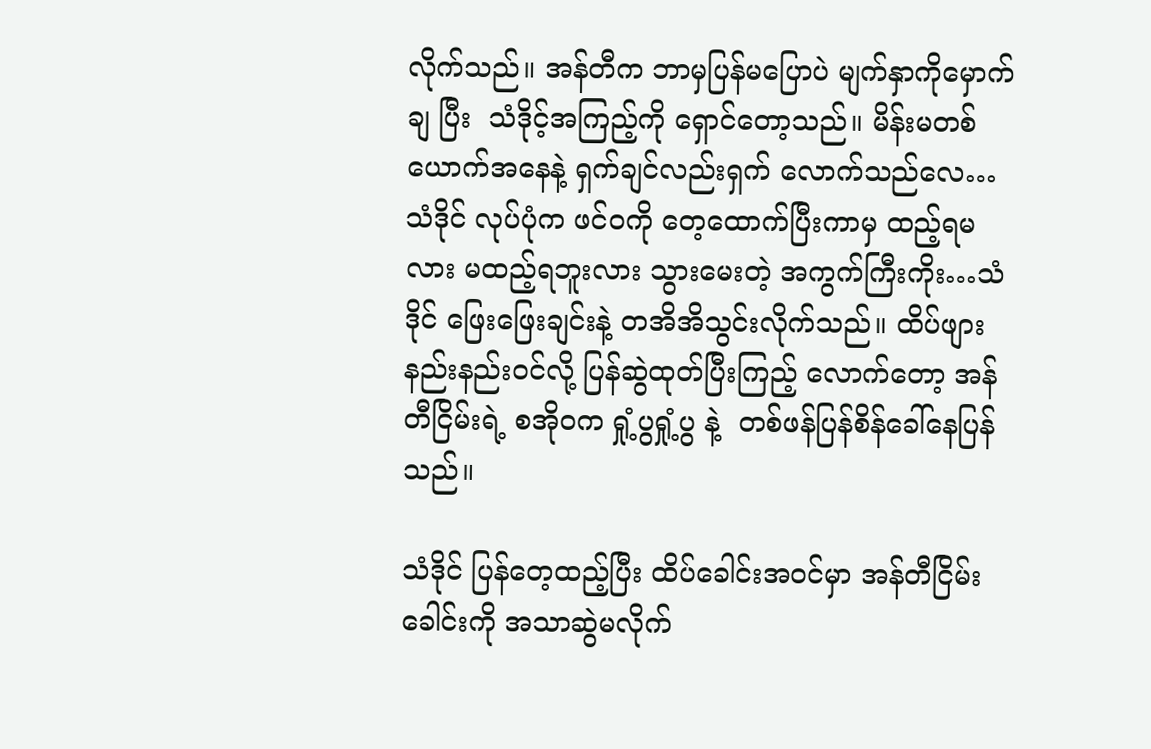လိုက်သည်။ အန်တီက ဘာမှပြန်မပြောပဲ မျက်နှာကိုမှောက်ချ ပြီး  သံဒိုင့်အကြည့်ကို ရှောင်တော့သည်။ မိန်းမတစ်ယောက်အနေနဲ့ ရှက်ချင်လည်းရှက် လောက်သည်လေ…သံဒိုင် လုပ်ပုံက ဖင်ဝကို တေ့ထောက်ပြီးကာမှ ထည့်ရမလား မထည့်ရဘူးလား သွားမေးတဲ့ အကွက်ကြီးကိုး…သံဒိုင် ဖြေးဖြေးချင်းနဲ့ တအိအိသွင်းလိုက်သည်။ ထိပ်ဖျားနည်းနည်းဝင်လို့ ပြန်ဆွဲထုတ်ပြီးကြည့် လောက်တော့ အန်တီငြိမ်းရဲ့ စအိုဝက ရှုံ့ပွရှုံ့ပွ နဲ့  တစ်ဖန်ပြန်စိန်ခေါ်နေပြန်သည်။

သံဒိုင် ပြန်တေ့ထည့်ပြီး ထိပ်ခေါင်းအဝင်မှာ အန်တီငြိမ်းခေါင်းကို အသာဆွဲမလိုက်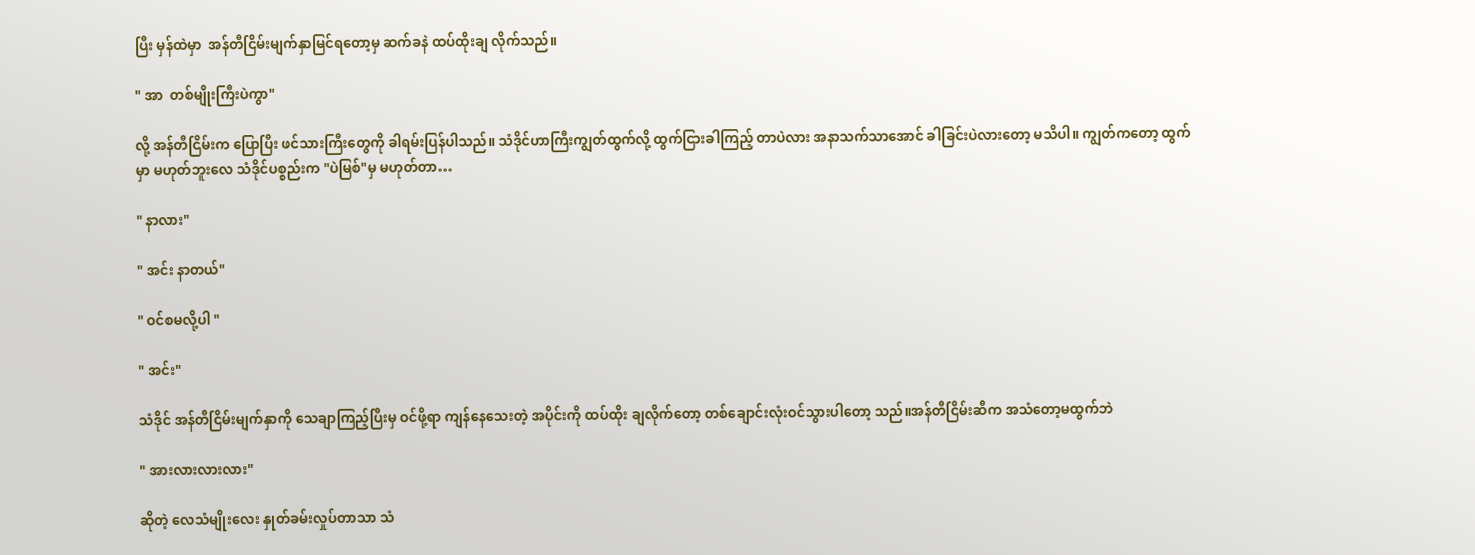ပြီး မှန်ထဲမှာ  အန်တီငြိမ်းမျက်နှာမြင်ရတော့မှ ဆက်ခနဲ ထပ်ထိုးချ လိုက်သည်။

" အာ  တစ်မျိုးကြီးပဲကွာ"

လို့ အန်တီငြိမ်းက ပြောပြီး ဖင်သားကြီးတွေကို ခါရမ်းပြန်ပါသည်။ သံဒိုင်ဟာကြီးကျွတ်ထွက်လို့ ထွက်ငြားခါကြည့် တာပဲလား အနာသက်သာအောင် ခါခြင်းပဲလားတော့ မသိပါ။ ကျွတ်ကတော့ ထွက်မှာ မဟုတ်ဘူးလေ သံဒိုင်ပစ္စည်းက "ပဲမြစ်"မှ မဟုတ်တာ…

" နာလား"

" အင်း နာတယ်"

" ဝင်စမလို့ပါ "

" အင်း"

သံဒိုင် အန်တီငြိမ်းမျက်နှာကို သေချာကြည့်ပြီးမှ ဝင်ဖို့ရာ ကျန်နေသေးတဲ့ အပိုင်းကို ထပ်ထိုး ချလိုက်တော့ တစ်ချောင်းလုံးဝင်သွားပါတော့ သည်။အန်တီငြိမ်းဆီက အသံတော့မထွက်ဘဲ

" အားလားလားလား"

ဆိုတဲ့ လေသံမျိုးလေး နှုတ်ခမ်းလှုပ်တာသာ သံ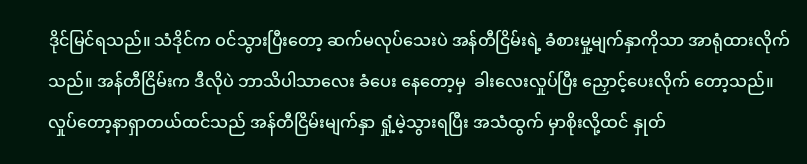ဒိုင်မြင်ရသည်။ သံဒိုင်က ဝင်သွားပြီးတော့ ဆက်မလုပ်သေးပဲ အန်တီငြိမ်းရဲ့ ခံစားမှု့မျက်နှာကိုသာ အာရုံထားလိုက်သည်။ အန်တီငြိမ်းက ဒီလိုပဲ ဘာသိပါသာလေး ခံပေး နေတော့မှ  ခါးလေးလှုပ်ပြီး ညှောင့်ပေးလိုက် တော့သည်။ လှုပ်တော့နာရှာတယ်ထင်သည် အန်တီငြိမ်းမျက်နှာ ရှုံ့မဲ့သွားရပြီး အသံထွက် မှာစိုးလို့ထင် နှုတ်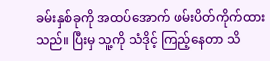ခမ်းနှစ်ခုကို အထပ်အောက် ဖမ်းပိတ်ကိုက်ထားသည်။ ပြီးမှ သူ့ကို သံဒိုင့် ကြည့်နေတာ သိ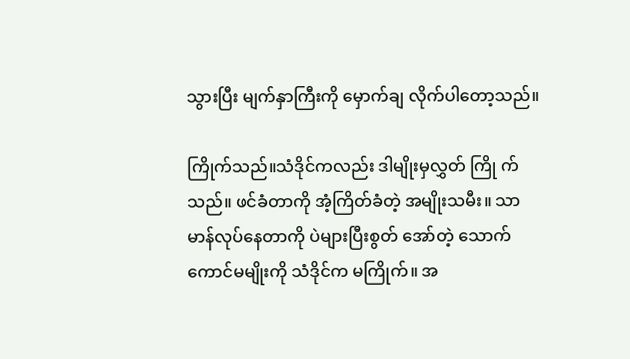သွားပြီး မျက်နှာကြီးကို မှောက်ချ လိုက်ပါတော့သည်။

ကြိုက်သည်။သံဒိုင်ကလည်း ဒါမျိုးမှလွှတ် ကြို က်သည်။ ဖင်ခံတာကို အံ့ကြိတ်ခံတဲ့ အမျိုးသမီး။ သာမာန်လုပ်နေတာကို ပဲများပြီးစွတ် အော်တဲ့ သောက်ကောင်မမျိုးကို သံဒိုင်က မကြိုက်။ အ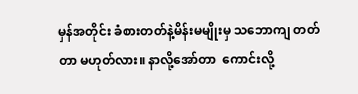မှန်အတိုင်း ခံစားတတ်နဲ့မိန်းမမျိုးမှ သဘောကျ တတ်တာ မဟုတ်လား။ နာလို့အော်တာ  ကောင်းလို့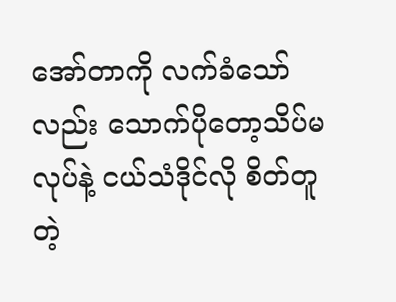အော်တာကို လက်ခံသော်လည်း သောက်ပိုတော့သိပ်မလုပ်နဲ့ ငယ်သံဒိုင်လို စိတ်တူတဲ့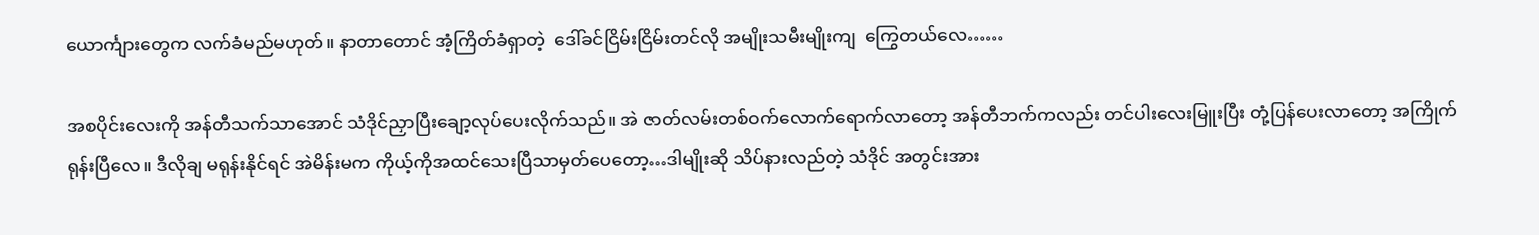ယောင်္ကျားတွေက လက်ခံမည်မဟုတ်။ နာတာတောင် အံ့ကြိတ်ခံရှာတဲ့  ဒေါ်ခင်ငြိမ်းငြိမ်းတင်လို အမျိုးသမီးမျိုးကျ  ကြွေတယ်လေ……

အစပိုင်းလေးကို အန်တီသက်သာအောင် သံဒိုင်ညှာပြီးချော့လုပ်ပေးလိုက်သည်။ အဲ ဇာတ်လမ်းတစ်ဝက်လောက်ရောက်လာတော့ အန်တီဘက်ကလည်း တင်ပါးလေးမြူးပြီး တုံ့ပြန်ပေးလာတော့ အကြိုက်ရုန်းပြီလေ။ ဒီလိုချ မရုန်းနိုင်ရင် အဲမိန်းမက ကိုယ့်ကိုအထင်သေးပြီသာမှတ်ပေတော့…ဒါမျိုးဆို သိပ်နားလည်တဲ့ သံဒိုင် အတွင်းအား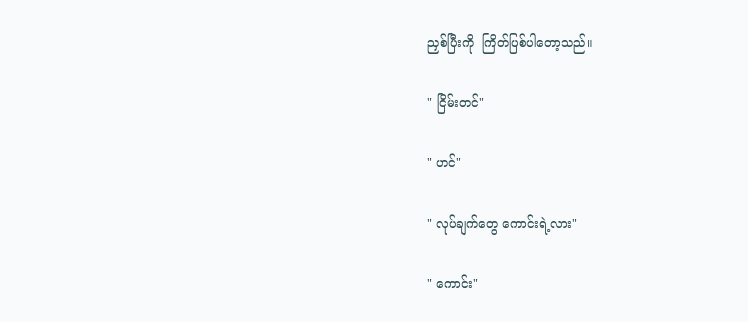ညှစ်ပြီးကို  ကြိတ်ပြစ်ပါတော့သည်။

" ငြိမ်းတင်"

" ဟင်"

" လုပ်ချက်တွေ ကောင်းရဲ့လား"

" ကောင်း"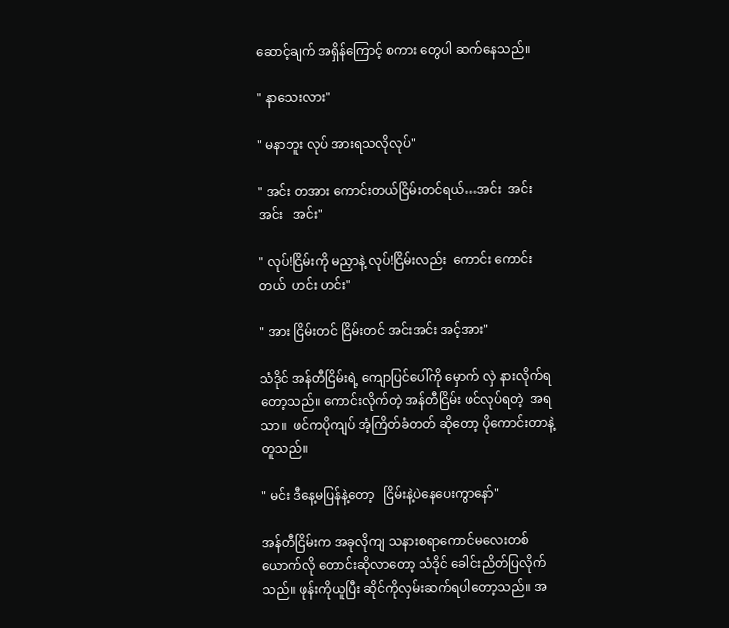ဆောင့်ချက် အရှိန်ကြောင့် စကား တွေပါ ဆက်နေသည်။

" နာသေးလား"

" မနာဘူး လုပ် အားရသလိုလုပ်"

" အင်း တအား ကောင်းတယ်ငြိမ်းတင်ရယ်…အင်း  အင်း  အင်း   အင်း"

" လုပ်!ငြိမ်းကို မညှာနဲ့ လုပ်!ငြိမ်းလည်း  ကောင်း ကောင်း  တယ်  ဟင်း ဟင်း"

" အား ငြိမ်းတင် ငြိမ်းတင် အင်းအင်း အင့်အား"

သံဒိုင် အန်တီငြိမ်းရဲ့ ကျောပြင်ပေါ်ကို မှောက် လှဲ နားလိုက်ရတော့သည်။ ကောင်းလိုက်တဲ့ အန်တီငြိမ်း ဖင်လုပ်ရတဲ့  အရသာ။  ဖင်ကပိုကျပ် အံ့ကြိတ်ခံတတ် ဆိုတော့ ပိုကောင်းတာနဲ့ တူသည်။

" မင်း ဒီနေ့မပြန်နဲ့တော့   ငြိမ်းနဲ့ပဲနေပေးကွာနော်"

အန်တီငြိမ်းက အခုလိုကျ သနားစရာကောင်မလေးတစ်ယောက်လို တောင်းဆိုလာတော့ သံဒိုင် ခေါင်းညိတ်ပြလိုက်သည်။ ဖုန်းကိုယူပြီး ဆိုင်ကိုလှမ်းဆက်ရပါတော့သည်။ အ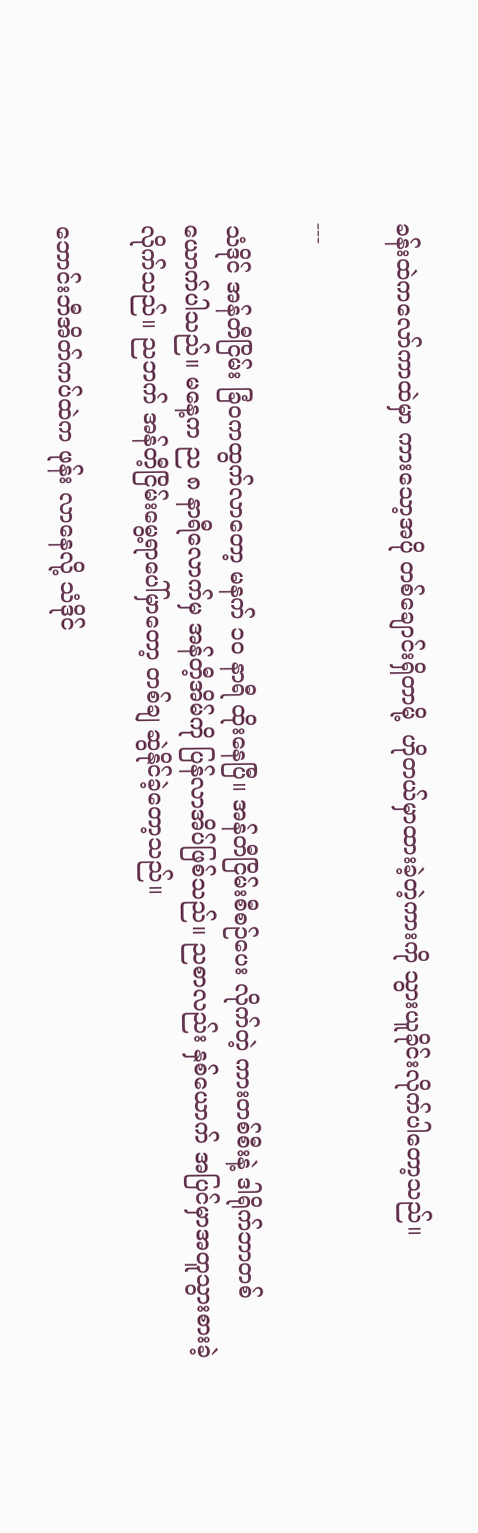ခန်းထဲကလော်ကာထဲမှာ ကားသော့အပို တစ်ချောင်းရှိတာမို့  ဟိုတယ်မှာထားခဲ့တဲ့ကားကို သွားယူခိုင်းလိုက်ပါတော့သည်။

---

သံဒိုင် အန်တီငြိမ်း ခြံဝကထွက်လာတော့ မနက် ၁၀ နာရီ ထိုးနေပြီ။ အန်တီငြိမ်းစီစဉ်ပေး လိုက်တဲ့ ကားတစ်စီးနဲ့ ဒါရိုက်ဘာတစ်ယောက်ပါသည်။ မနေ့က ည ၈ နာရီလောက်မှ အန်တီ့အိမ်ကို ပြန်လာအိပ်ဖြစ်သည်။ ညစာလည်း နှစ်ယောက် အပြင်မှာအတူသွားစားခဲ့လိုက်သည်။ ညဘက် အန်တီ့ငြိမ်းမွေ့ရာပေါ်မှာတော့ တစ်ချ ဆွဲနိုင်ခဲ့တော့သည်။

ဘောင်းဘီအိတ်ကပ်ထဲက ဖုန်း လာနေလို့ သံဒိုင်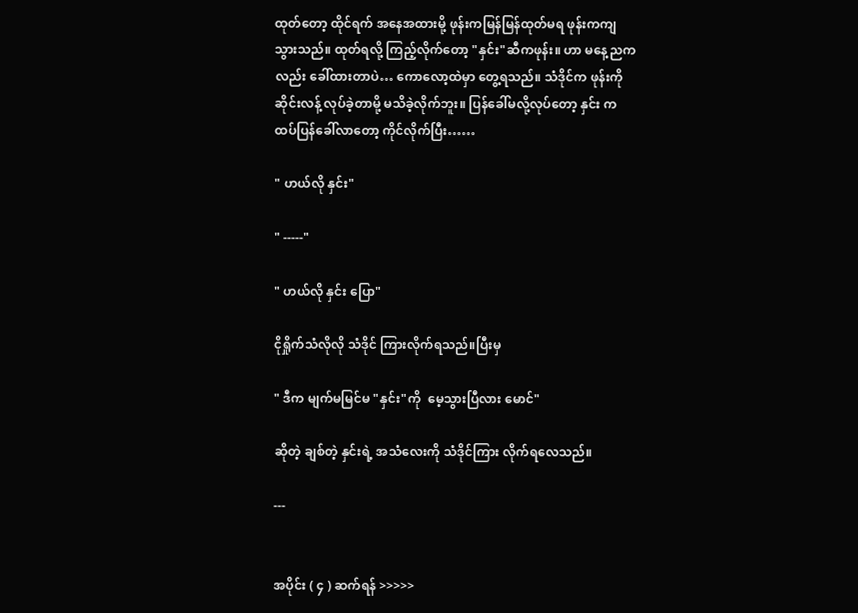ထုတ်တော့ ထိုင်ရက် အနေအထားမို့ ဖုန်းကမြန်မြန်ထုတ်မရ ဖုန်းကကျ သွားသည်။ ထုတ်ရလို့ ကြည့်လိုက်တော့ "နှင်း"ဆီကဖုန်း။ ဟာ မနေ့ညကလည်း ခေါ်ထားတာပဲ… ကောလော့ထဲမှာ တွေ့ရသည်။ သံဒိုင်က ဖုန်းကို ဆိုင်းလန့် လုပ်ခဲ့တာမို့ မသိခဲ့လိုက်ဘူး။ ပြန်ခေါ်မလို့လုပ်တော့ နှင်း ကထပ်ပြန်ခေါ်လာတော့ ကိုင်လိုက်ပြီး……

" ဟယ်လို နှင်း"

" -----"

" ဟယ်လို နှင်း ပြော"

ငိုရှိုက်သံလိုလို သံဒိုင် ကြားလိုက်ရသည်။ပြီးမှ

" ဒီက မျက်မမြင်မ "နှင်း"ကို  မေ့သွားပြီလား မောင်"

ဆိုတဲ့ ချစ်တဲ့ နှင်းရဲ့ အသံလေးကို သံဒိုင်ကြား လိုက်ရလေသည်။

---


အပိုင်း ( ၄ ) ဆက်ရန် >>>>>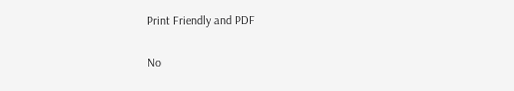Print Friendly and PDF

No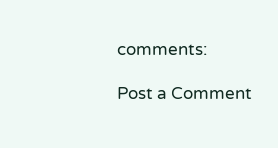comments:

Post a Comment